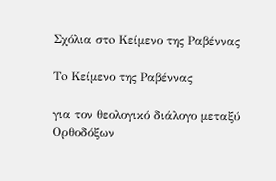Σχόλια στo Κείμενο της Ραβέννας

Τo Κείμενο της Ραβέννας

για τον θεολογικό διάλογο μεταξύ Ορθοδόξων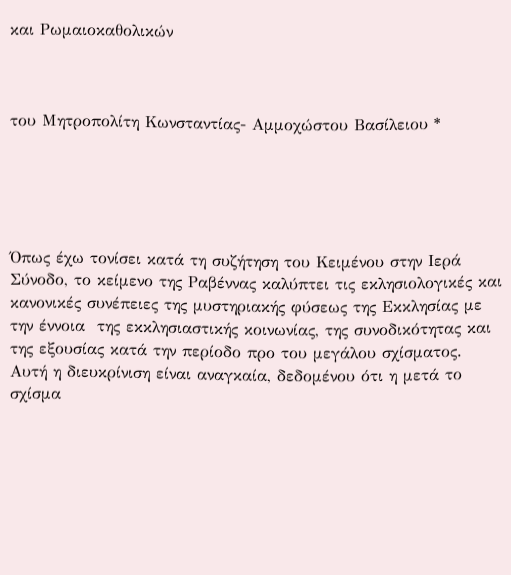και Ρωμαιοκαθολικών



του Μητροπολίτη Κωνσταντίας- Αμμοχώστου Βασίλειου *





Όπως έχω τονίσει κατά τη συζήτηση του Κειμένου στην Ιερά Σύνοδο, το κείμενο της Ραβέννας καλύπτει τις εκλησιολογικές και κανονικές συνέπειες της μυστηριακής φύσεως της Εκκλησίας με την έννοια  της εκκλησιαστικής κοινωνίας, της συνοδικότητας και της εξουσίας κατά την περίοδο προ του μεγάλου σχίσματος. Αυτή η διευκρίνιση είναι αναγκαία, δεδομένου ότι η μετά το σχίσμα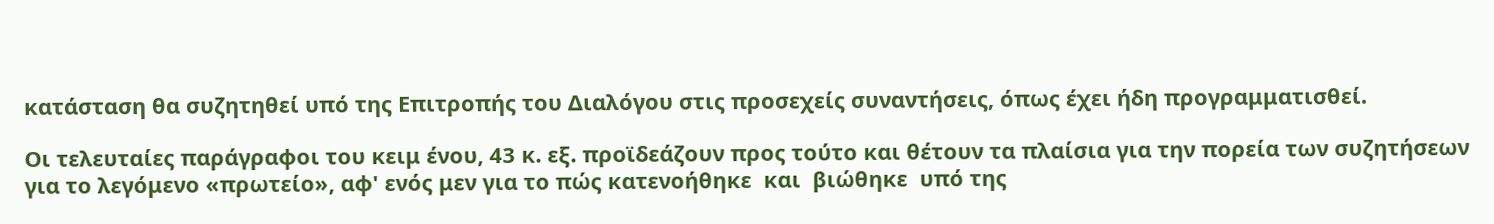κατάσταση θα συζητηθεί υπό της Επιτροπής του Διαλόγου στις προσεχείς συναντήσεις, όπως έχει ήδη προγραμματισθεί.

Οι τελευταίες παράγραφοι του κειμ ένου, 43 κ. εξ. προϊδεάζουν προς τούτο και θέτουν τα πλαίσια για την πορεία των συζητήσεων για το λεγόμενο «πρωτείο», αφ' ενός μεν για το πώς κατενοήθηκε  και  βιώθηκε  υπό της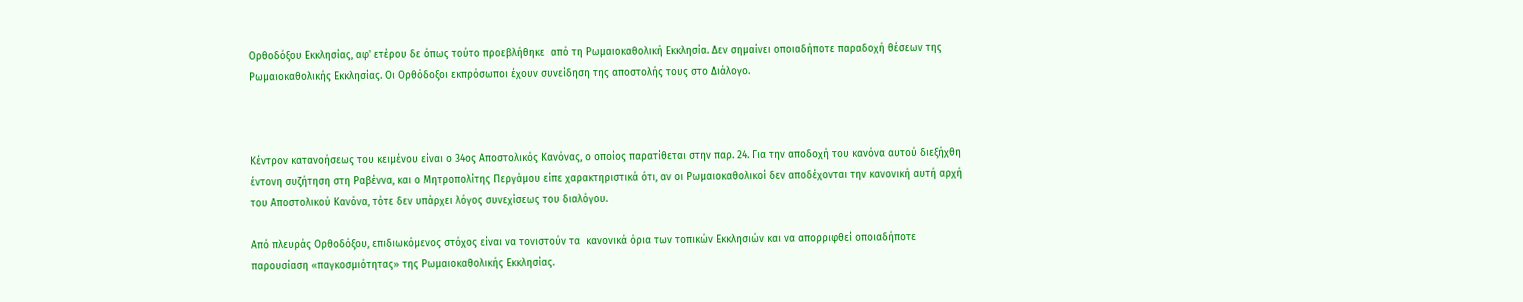Ορθοδόξου Εκκλησίας, αφ' ετέρου δε όπως τούτο προεβλήθηκε  από τη Ρωμαιοκαθολική Εκκλησία. Δεν σημαίνει οποιαδήποτε παραδοχή θέσεων της Ρωμαιοκαθολικής Εκκλησίας. Οι Ορθόδοξοι εκπρόσωποι έχουν συνείδηση της αποστολής τους στο Διάλογο.



Κέντρον κατανοήσεως του κειμένου είναι ο 34ος Αποστολικός Κανόνας, ο οποίος παρατίθεται στην παρ. 24. Για την αποδοχή του κανόνα αυτού διεξήχθη έντονη συζήτηση στη Ραβέννα, και ο Μητροπολίτης Περγάμου είπε χαρακτηριστικά ότι, αν οι Ρωμαιοκαθολικοί δεν αποδέχονται την κανονική αυτή αρχή του Αποστολικού Κανόνα, τότε δεν υπάρχει λόγος συνεχίσεως του διαλόγου.

Από πλευράς Ορθοδόξου, επιδιωκόμενος στόχος είναι να τονιστούν τα  κανονικά όρια των τοπικών Εκκλησιών και να απορριφθεί οποιαδήποτε παρουσίαση «παγκοσμιότητας» της Ρωμαιοκαθολικής Εκκλησίας.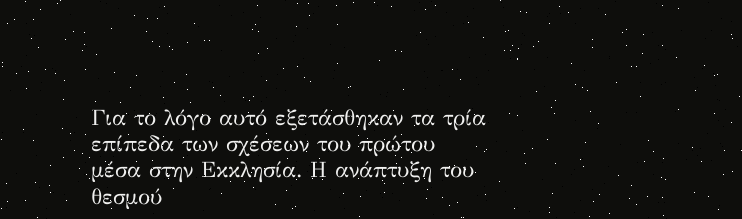Για το λόγο αυτό εξετάσθηκαν τα τρία επίπεδα των σχέσεων του πρώτου μέσα στην Εκκλησία. Η ανάπτυξη του θεσμού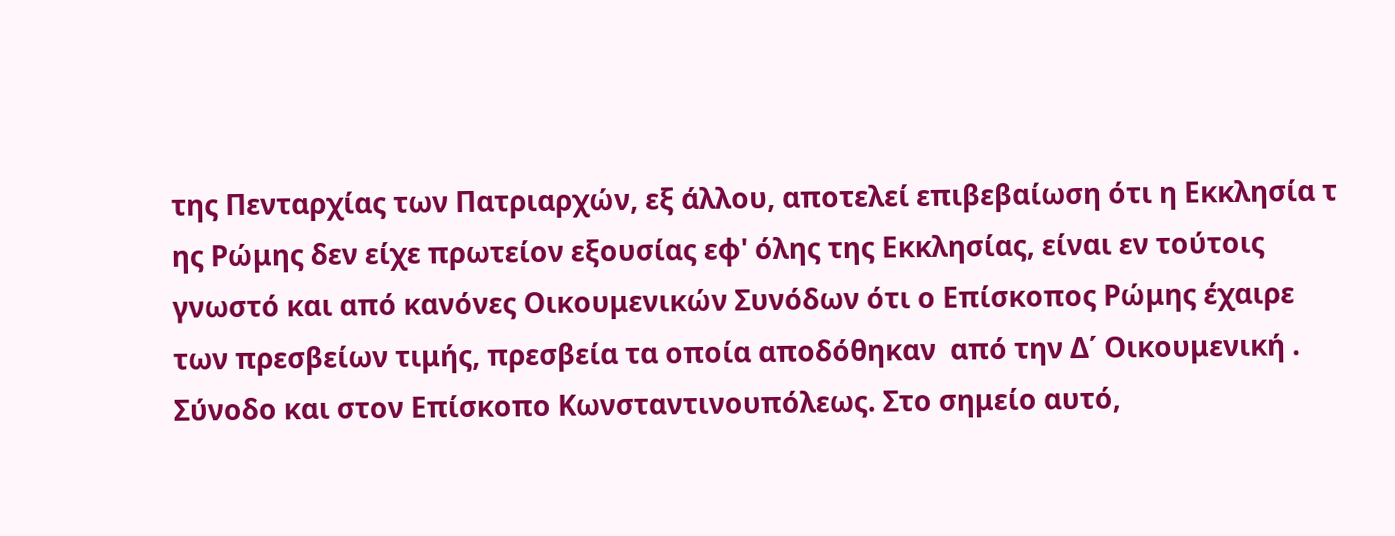της Πενταρχίας των Πατριαρχών, εξ άλλου, αποτελεί επιβεβαίωση ότι η Εκκλησία τ ης Ρώμης δεν είχε πρωτείον εξουσίας εφ' όλης της Εκκλησίας, είναι εν τούτοις γνωστό και από κανόνες Οικουμενικών Συνόδων ότι ο Επίσκοπος Ρώμης έχαιρε των πρεσβείων τιμής, πρεσβεία τα οποία αποδόθηκαν  από την Δ΄ Οικουμενική . Σύνοδο και στον Επίσκοπο Κωνσταντινουπόλεως. Στο σημείο αυτό,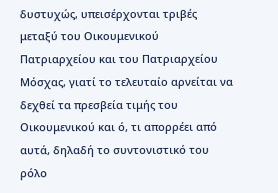δυστυχώς, υπεισέρχονται τριβές μεταξύ του Οικουμενικού Πατριαρχείου και του Πατριαρχείου Μόσχας, γιατί το τελευταίο αρνείται να δεχθεί τα πρεσβεία τιμής του Οικουμενικού και ό, τι απορρέει από αυτά, δηλαδή το συντονιστικό του ρόλο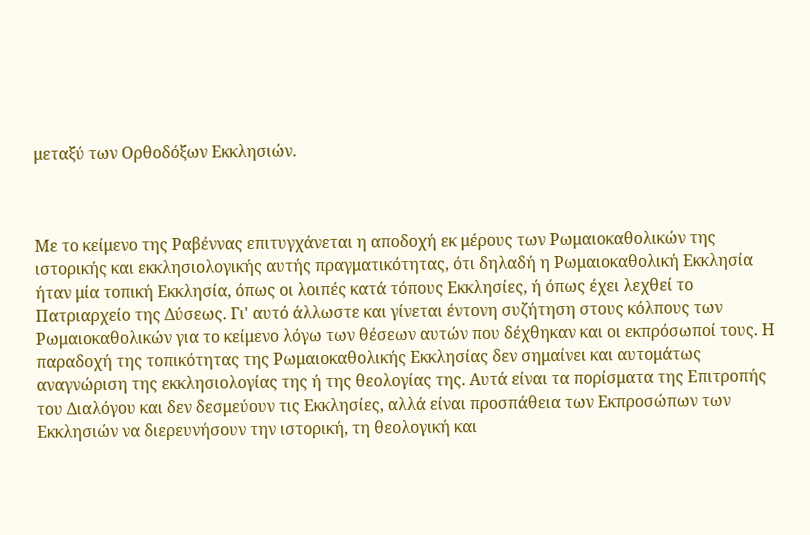μεταξύ των Ορθοδόξων Εκκλησιών.



Με το κείμενο της Ραβέννας επιτυγχάνεται η αποδοχή εκ μέρους των Ρωμαιοκαθολικών της ιστορικής και εκκλησιολογικής αυτής πραγματικότητας, ότι δηλαδή η Ρωμαιοκαθολική Εκκλησία ήταν μία τοπική Εκκλησία, όπως οι λοιπές κατά τόπους Εκκλησίες, ή όπως έχει λεχθεί το Πατριαρχείο της Δύσεως. Γι' αυτό άλλωστε και γίνεται έντονη συζήτηση στους κόλπους των Ρωμαιοκαθολικών για το κείμενο λόγω των θέσεων αυτών που δέχθηκαν και οι εκπρόσωποί τους. Η παραδοχή της τοπικότητας της Ρωμαιοκαθολικής Εκκλησίας δεν σημαίνει και αυτομάτως αναγνώριση της εκκλησιολογίας της ή της θεολογίας της. Αυτά είναι τα πορίσματα της Επιτροπής του Διαλόγου και δεν δεσμεύουν τις Εκκλησίες, αλλά είναι προσπάθεια των Εκπροσώπων των Εκκλησιών να διερευνήσουν την ιστορική, τη θεολογική και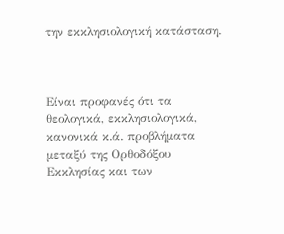την εκκλησιολογική κατάσταση.



Είναι προφανές ότι τα θεολογικά, εκκλησιολογικά, κανονικά κ.ά. προβλήματα μεταξύ της Ορθοδόξου Εκκλησίας και των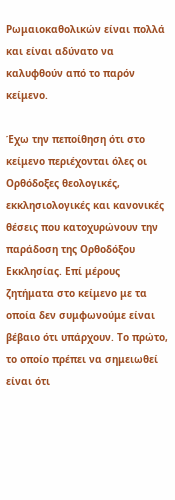Ρωμαιοκαθολικών είναι πολλά και είναι αδύνατο να καλυφθούν από το παρόν κείμενο.

Έχω την πεποίθηση ότι στο κείμενο περιέχονται όλες οι Ορθόδοξες θεολογικές, εκκλησιολογικές και κανονικές θέσεις που κατοχυρώνουν την παράδοση της Ορθοδόξου Εκκλησίας. Επί μέρους ζητήματα στο κείμενο με τα οποία δεν συμφωνούμε είναι βέβαιο ότι υπάρχουν. Το πρώτο, το οποίο πρέπει να σημειωθεί είναι ότι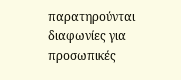παρατηρούνται διαφωνίες για προσωπικές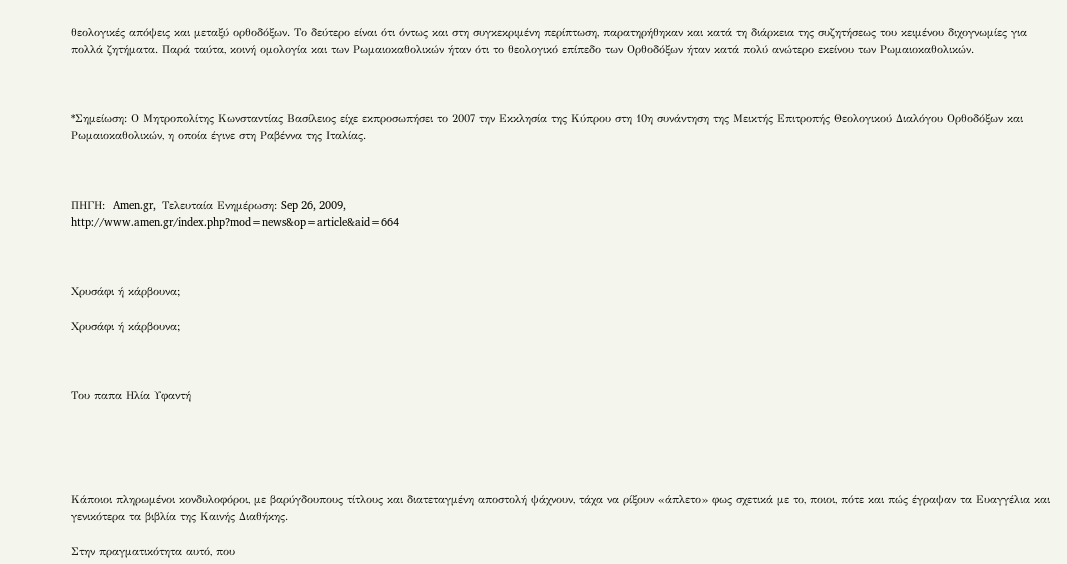θεολογικές απόψεις και μεταξύ ορθοδόξων. Το δεύτερο είναι ότι όντως και στη συγκεκριμένη περίπτωση, παρατηρήθηκαν και κατά τη διάρκεια της συζητήσεως του κειμένου διχογνωμίες για πολλά ζητήματα. Παρά ταύτα, κοινή ομολογία και των Ρωμαιοκαθολικών ήταν ότι το θεολογικό επίπεδο των Ορθοδόξων ήταν κατά πολύ ανώτερο εκείνου των Ρωμαιοκαθολικών.



*Σημείωση: Ο Μητροπολίτης Κωνσταντίας Βασίλειος είχε εκπροσωπήσει το 2007 την Εκκλησία της Κύπρου στη 10η συνάντηση της Μεικτής Επιτροπής Θεολογικού Διαλόγου Ορθοδόξων και Ρωμαιοκαθολικών, η οποία έγινε στη Ραβέννα της Ιταλίας.



ΠΗΓΗ:  Amen.gr,  Τελευταία Ενημέρωση: Sep 26, 2009,
http://www.amen.gr/index.php?mod=news&op=article&aid=664



Χρυσάφι ή κάρβουνα;

Χρυσάφι ή κάρβουνα;



Του παπα Ηλία Υφαντή





Κάποιοι πληρωμένοι κονδυλοφόροι, με βαρύγδουπους τίτλους και διατεταγμένη αποστολή ψάχνουν, τάχα να ρίξουν «άπλετο» φως σχετικά με το, ποιοι, πότε και πώς έγραψαν τα Ευαγγέλια και γενικότερα τα βιβλία της Καινής Διαθήκης.

Στην πραγματικότητα αυτό, που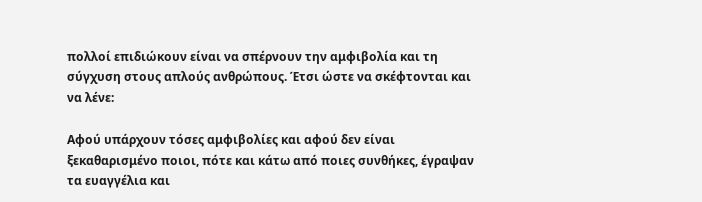πολλοί επιδιώκουν είναι να σπέρνουν την αμφιβολία και τη σύγχυση στους απλούς ανθρώπους. Έτσι ώστε να σκέφτονται και να λένε:

Αφού υπάρχουν τόσες αμφιβολίες και αφού δεν είναι ξεκαθαρισμένο ποιοι, πότε και κάτω από ποιες συνθήκες, έγραψαν τα ευαγγέλια και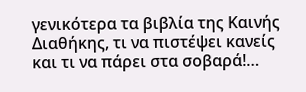γενικότερα τα βιβλία της Καινής Διαθήκης, τι να πιστέψει κανείς και τι να πάρει στα σοβαρά!…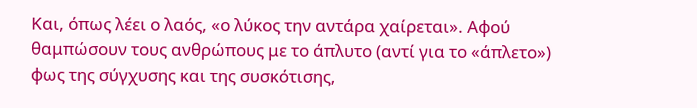Και, όπως λέει ο λαός, «ο λύκος την αντάρα χαίρεται». Αφού θαμπώσουν τους ανθρώπους με το άπλυτο (αντί για το «άπλετο») φως της σύγχυσης και της συσκότισης,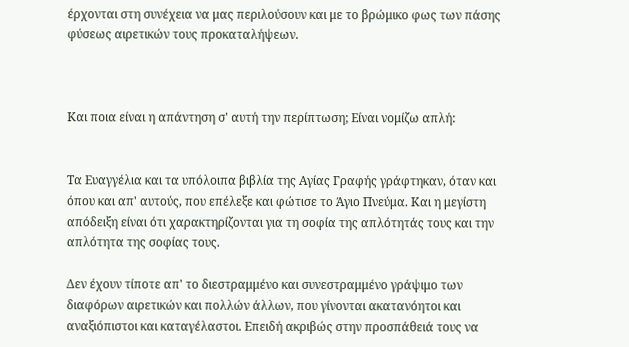έρχονται στη συνέχεια να μας περιλούσουν και με το βρώμικο φως των πάσης φύσεως αιρετικών τους προκαταλήψεων.



Και ποια είναι η απάντηση σ' αυτή την περίπτωση; Είναι νομίζω απλή:


Τα Ευαγγέλια και τα υπόλοιπα βιβλία της Αγίας Γραφής γράφτηκαν, όταν και όπου και απ' αυτούς, που επέλεξε και φώτισε το Άγιο Πνεύμα. Και η μεγίστη απόδειξη είναι ότι χαρακτηρίζονται για τη σοφία της απλότητάς τους και την απλότητα της σοφίας τους.

Δεν έχουν τίποτε απ' το διεστραμμένο και συνεστραμμένο γράψιμο των διαφόρων αιρετικών και πολλών άλλων, που γίνονται ακατανόητοι και αναξιόπιστοι και καταγέλαστοι. Επειδή ακριβώς στην προσπάθειά τους να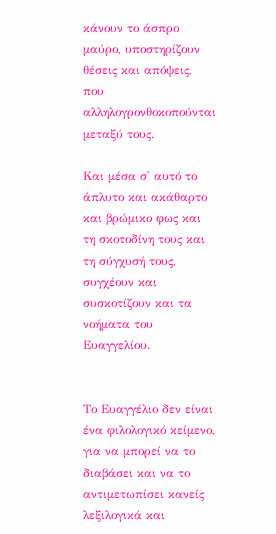κάνουν το άσπρο μαύρο, υποστηρίζουν θέσεις και απόψεις, που αλληλογρονθοκοπούνται μεταξύ τους.

Και μέσα σ' αυτό το άπλυτο και ακάθαρτο και βρώμικο φως και τη σκοτοδίνη τους και τη σύγχυσή τους, συγχέουν και συσκοτίζουν και τα νοήματα του Ευαγγελίου.


Το Ευαγγέλιο δεν είναι ένα φιλολογικό κείμενο, για να μπορεί να το διαβάσει και να το αντιμετωπίσει κανείς λεξιλογικά και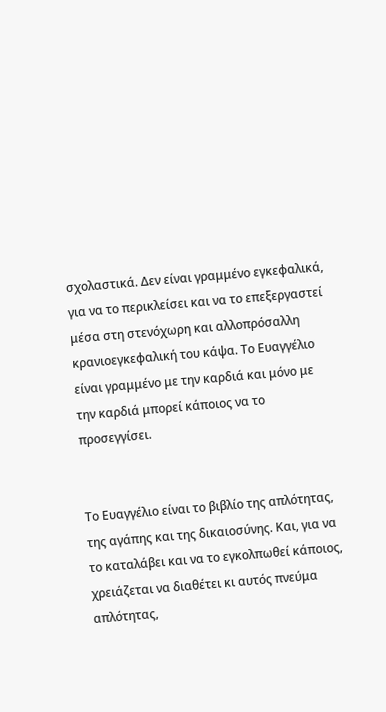σχολαστικά. Δεν είναι γραμμένο εγκεφαλικά, για να το περικλείσει και να το επεξεργαστεί μέσα στη στενόχωρη και αλλοπρόσαλλη κρανιοεγκεφαλική του κάψα. Το Ευαγγέλιο είναι γραμμένο με την καρδιά και μόνο με την καρδιά μπορεί κάποιος να το προσεγγίσει.


Το Ευαγγέλιο είναι το βιβλίο της απλότητας, της αγάπης και της δικαιοσύνης. Και, για να το καταλάβει και να το εγκολπωθεί κάποιος, χρειάζεται να διαθέτει κι αυτός πνεύμα απλότητας,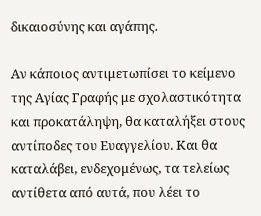δικαιοσύνης και αγάπης.

Αν κάποιος αντιμετωπίσει το κείμενο της Αγίας Γραφής με σχολαστικότητα και προκατάληψη, θα καταλήξει στους αντίποδες του Ευαγγελίου. Και θα καταλάβει, ενδεχομένως, τα τελείως αντίθετα από αυτά, που λέει το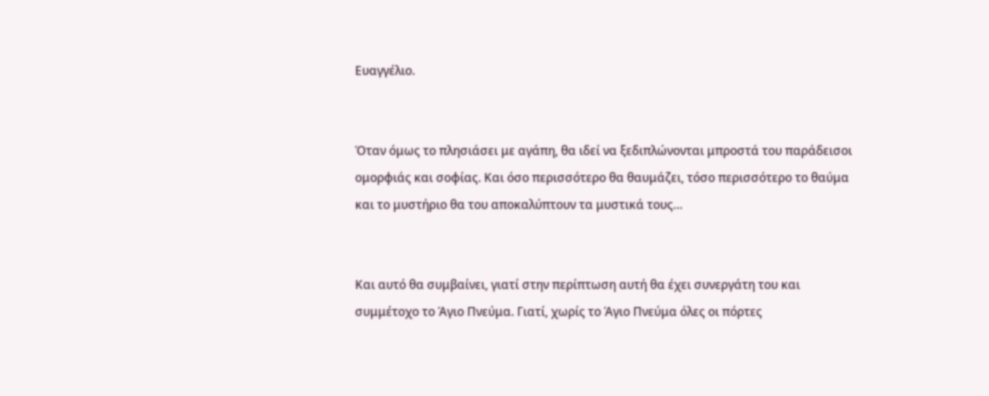Ευαγγέλιο.


Όταν όμως το πλησιάσει με αγάπη, θα ιδεί να ξεδιπλώνονται μπροστά του παράδεισοι ομορφιάς και σοφίας. Και όσο περισσότερο θα θαυμάζει, τόσο περισσότερο το θαύμα και το μυστήριο θα του αποκαλύπτουν τα μυστικά τους…


Και αυτό θα συμβαίνει, γιατί στην περίπτωση αυτή θα έχει συνεργάτη του και συμμέτοχο το Άγιο Πνεύμα. Γιατί, χωρίς το Άγιο Πνεύμα όλες οι πόρτες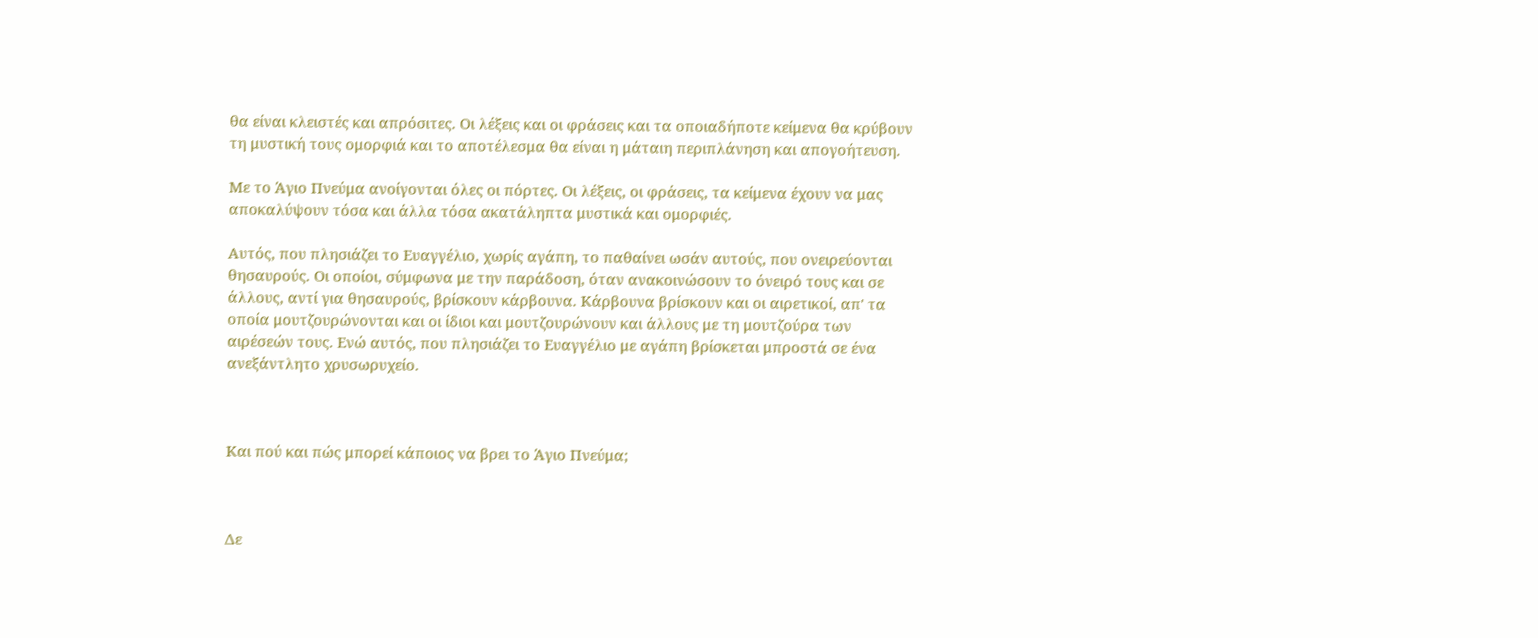θα είναι κλειστές και απρόσιτες. Οι λέξεις και οι φράσεις και τα οποιαδήποτε κείμενα θα κρύβουν τη μυστική τους ομορφιά και το αποτέλεσμα θα είναι η μάταιη περιπλάνηση και απογοήτευση.

Με το Άγιο Πνεύμα ανοίγονται όλες οι πόρτες. Οι λέξεις, οι φράσεις, τα κείμενα έχουν να μας αποκαλύψουν τόσα και άλλα τόσα ακατάληπτα μυστικά και ομορφιές.

Αυτός, που πλησιάζει το Ευαγγέλιο, χωρίς αγάπη, το παθαίνει ωσάν αυτούς, που ονειρεύονται θησαυρούς. Οι οποίοι, σύμφωνα με την παράδοση, όταν ανακοινώσουν το όνειρό τους και σε άλλους, αντί για θησαυρούς, βρίσκουν κάρβουνα. Κάρβουνα βρίσκουν και οι αιρετικοί, απ' τα οποία μουτζουρώνονται και οι ίδιοι και μουτζουρώνουν και άλλους με τη μουτζούρα των αιρέσεών τους. Ενώ αυτός, που πλησιάζει το Ευαγγέλιο με αγάπη βρίσκεται μπροστά σε ένα ανεξάντλητο χρυσωρυχείο.



Και πού και πώς μπορεί κάποιος να βρει το Άγιο Πνεύμα;



Δε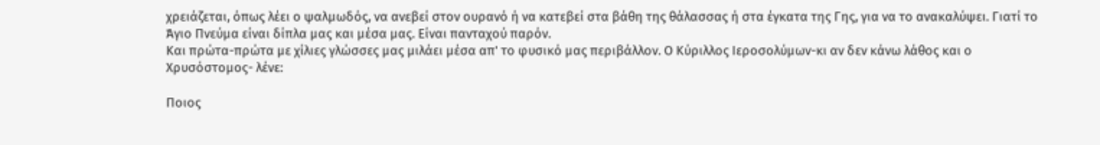χρειάζεται, όπως λέει ο ψαλμωδός, να ανεβεί στον ουρανό ή να κατεβεί στα βάθη της θάλασσας ή στα έγκατα της Γης, για να το ανακαλύψει. Γιατί το Άγιο Πνεύμα είναι δίπλα μας και μέσα μας. Είναι πανταχού παρόν.
Και πρώτα-πρώτα με χίλιες γλώσσες μας μιλάει μέσα απ' το φυσικό μας περιβάλλον. Ο Κύριλλος Ιεροσολύμων-κι αν δεν κάνω λάθος και ο Χρυσόστομος- λένε:

Ποιος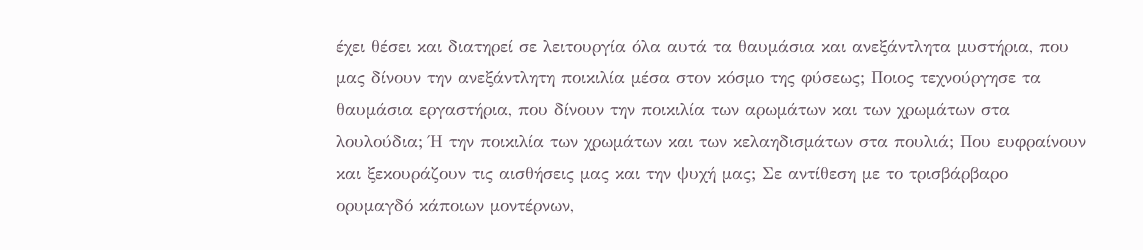έχει θέσει και διατηρεί σε λειτουργία όλα αυτά τα θαυμάσια και ανεξάντλητα μυστήρια, που μας δίνουν την ανεξάντλητη ποικιλία μέσα στον κόσμο της φύσεως; Ποιος τεχνούργησε τα θαυμάσια εργαστήρια, που δίνουν την ποικιλία των αρωμάτων και των χρωμάτων στα λουλούδια; Ή την ποικιλία των χρωμάτων και των κελαηδισμάτων στα πουλιά; Που ευφραίνουν και ξεκουράζουν τις αισθήσεις μας και την ψυχή μας; Σε αντίθεση με το τρισβάρβαρο ορυμαγδό κάποιων μοντέρνων,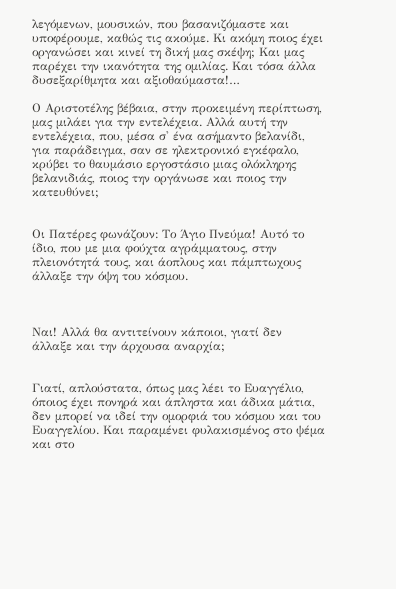λεγόμενων, μουσικών, που βασανιζόμαστε και υποφέρουμε, καθώς τις ακούμε. Κι ακόμη ποιος έχει οργανώσει και κινεί τη δική μας σκέψη; Και μας παρέχει την ικανότητα της ομιλίας. Και τόσα άλλα δυσεξαρίθμητα και αξιοθαύμαστα!…

Ο Αριστοτέλης βέβαια, στην προκειμένη περίπτωση, μας μιλάει για την εντελέχεια. Αλλά αυτή την εντελέχεια, που, μέσα σ' ένα ασήμαντο βελανίδι, για παράδειγμα, σαν σε ηλεκτρονικό εγκέφαλο, κρύβει το θαυμάσιο εργοστάσιο μιας ολόκληρης βελανιδιάς, ποιος την οργάνωσε και ποιος την κατευθύνει;


Οι Πατέρες φωνάζουν: Το Άγιο Πνεύμα! Αυτό το ίδιο, που με μια φούχτα αγράμματους, στην πλειονότητά τους, και άοπλους και πάμπτωχους άλλαξε την όψη του κόσμου.



Ναι! Αλλά θα αντιτείνουν κάποιοι, γιατί δεν άλλαξε και την άρχουσα αναρχία;


Γιατί, απλούστατα, όπως μας λέει το Ευαγγέλιο, όποιος έχει πονηρά και άπληστα και άδικα μάτια, δεν μπορεί να ιδεί την ομορφιά του κόσμου και του Ευαγγελίου. Και παραμένει φυλακισμένος στο ψέμα και στο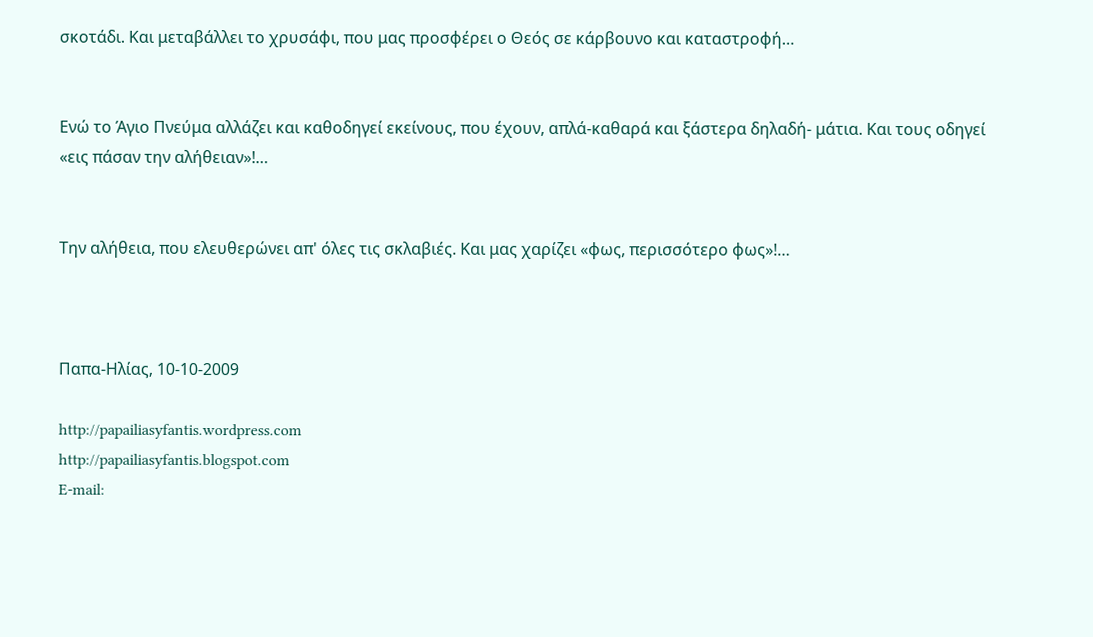σκοτάδι. Και μεταβάλλει το χρυσάφι, που μας προσφέρει ο Θεός σε κάρβουνο και καταστροφή…


Ενώ το Άγιο Πνεύμα αλλάζει και καθοδηγεί εκείνους, που έχουν, απλά-καθαρά και ξάστερα δηλαδή- μάτια. Και τους οδηγεί «εις πάσαν την αλήθειαν»!…


Την αλήθεια, που ελευθερώνει απ' όλες τις σκλαβιές. Και μας χαρίζει «φως, περισσότερο φως»!…



Παπα-Ηλίας, 10-10-2009

http://papailiasyfantis.wordpress.com
http://papailiasyfantis.blogspot.com
E-mail: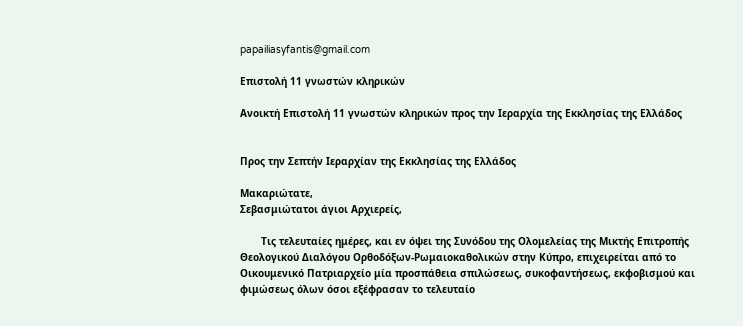papailiasyfantis@gmail.com

Επιστολή 11 γνωστών κληρικών

Ανοικτή Επιστολή 11 γνωστών κληρικών προς την Ιεραρχία της Εκκλησίας της Ελλάδος


Προς την Σεπτήν Ιεραρχίαν της Εκκλησίας της Ελλάδος

Μακαριώτατε,
Σεβασμιώτατοι άγιοι Αρχιερείς,

       Τις τελευταίες ημέρες, και εν όψει της Συνόδου της Ολομελείας της Μικτής Επιτροπής Θεολογικού Διαλόγου Ορθοδόξων-Ρωμαιοκαθολικών στην Κύπρο, επιχειρείται από το Οικουμενικό Πατριαρχείο μία προσπάθεια σπιλώσεως, συκοφαντήσεως, εκφοβισμού και φιμώσεως όλων όσοι εξέφρασαν το τελευταίο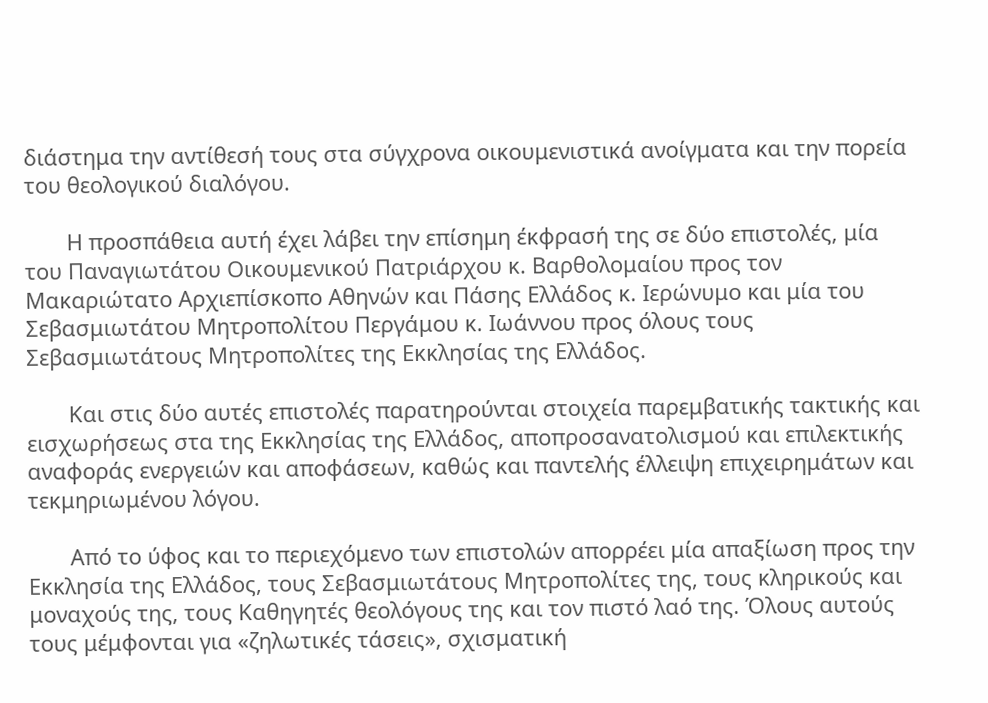διάστημα την αντίθεσή τους στα σύγχρονα οικουμενιστικά ανοίγματα και την πορεία του θεολογικού διαλόγου.

       Η προσπάθεια αυτή έχει λάβει την επίσημη έκφρασή της σε δύο επιστολές, μία του Παναγιωτάτου Οικουμενικού Πατριάρχου κ. Βαρθολομαίου προς τον Μακαριώτατο Αρχιεπίσκοπο Αθηνών και Πάσης Ελλάδος κ. Ιερώνυμο και μία του Σεβασμιωτάτου Μητροπολίτου Περγάμου κ. Ιωάννου προς όλους τους Σεβασμιωτάτους Μητροπολίτες της Εκκλησίας της Ελλάδος.

       Και στις δύο αυτές επιστολές παρατηρούνται στοιχεία παρεμβατικής τακτικής και εισχωρήσεως στα της Εκκλησίας της Ελλάδος, αποπροσανατολισμού και επιλεκτικής αναφοράς ενεργειών και αποφάσεων, καθώς και παντελής έλλειψη επιχειρημάτων και τεκμηριωμένου λόγου.

       Από το ύφος και το περιεχόμενο των επιστολών απορρέει μία απαξίωση προς την Εκκλησία της Ελλάδος, τους Σεβασμιωτάτους Μητροπολίτες της, τους κληρικούς και μοναχούς της, τους Καθηγητές θεολόγους της και τον πιστό λαό της. Όλους αυτούς τους μέμφονται για «ζηλωτικές τάσεις», σχισματική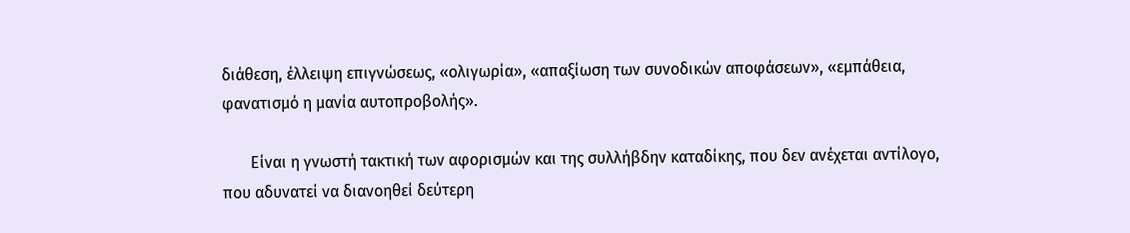διάθεση, έλλειψη επιγνώσεως, «ολιγωρία», «απαξίωση των συνοδικών αποφάσεων», «εμπάθεια, φανατισμό η μανία αυτοπροβολής».

       Είναι η γνωστή τακτική των αφορισμών και της συλλήβδην καταδίκης, που δεν ανέχεται αντίλογο, που αδυνατεί να διανοηθεί δεύτερη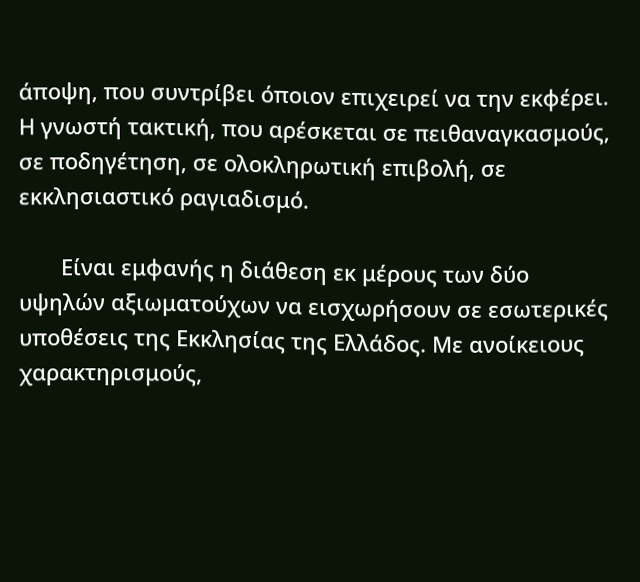άποψη, που συντρίβει όποιον επιχειρεί να την εκφέρει. Η γνωστή τακτική, που αρέσκεται σε πειθαναγκασμούς, σε ποδηγέτηση, σε ολοκληρωτική επιβολή, σε εκκλησιαστικό ραγιαδισμό.

       Είναι εμφανής η διάθεση εκ μέρους των δύο υψηλών αξιωματούχων να εισχωρήσουν σε εσωτερικές υποθέσεις της Εκκλησίας της Ελλάδος. Με ανοίκειους χαρακτηρισμούς,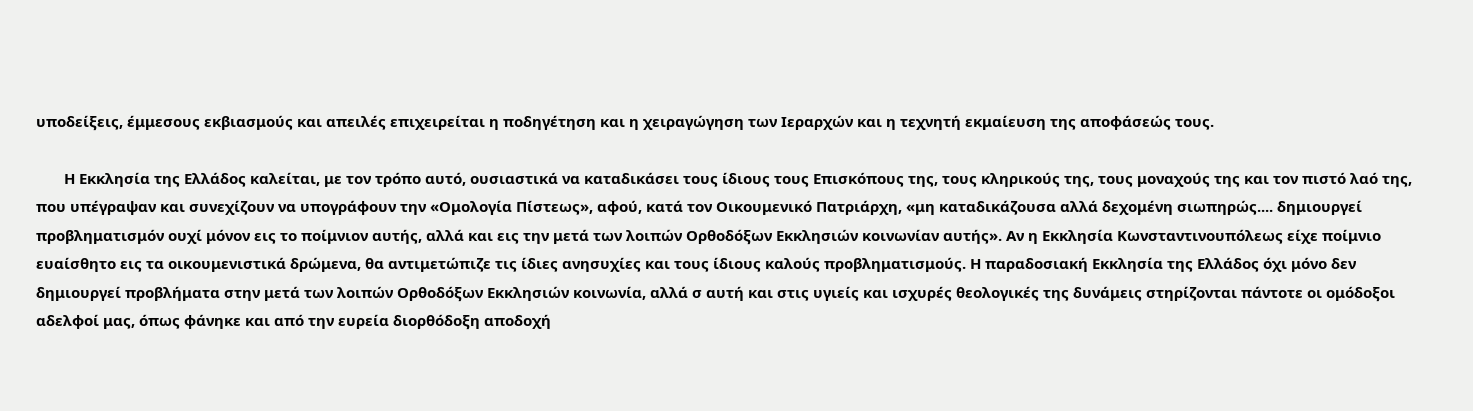υποδείξεις, έμμεσους εκβιασμούς και απειλές επιχειρείται η ποδηγέτηση και η χειραγώγηση των Ιεραρχών και η τεχνητή εκμαίευση της αποφάσεώς τους.

       Η Εκκλησία της Ελλάδος καλείται, με τον τρόπο αυτό, ουσιαστικά να καταδικάσει τους ίδιους τους Επισκόπους της, τους κληρικούς της, τους μοναχούς της και τον πιστό λαό της, που υπέγραψαν και συνεχίζουν να υπογράφουν την «Ομολογία Πίστεως», αφού, κατά τον Οικουμενικό Πατριάρχη, «μη καταδικάζουσα αλλά δεχομένη σιωπηρώς.... δημιουργεί προβληματισμόν ουχί μόνον εις το ποίμνιον αυτής, αλλά και εις την μετά των λοιπών Ορθοδόξων Εκκλησιών κοινωνίαν αυτής». Αν η Εκκλησία Κωνσταντινουπόλεως είχε ποίμνιο ευαίσθητο εις τα οικουμενιστικά δρώμενα, θα αντιμετώπιζε τις ίδιες ανησυχίες και τους ίδιους καλούς προβληματισμούς. Η παραδοσιακή Εκκλησία της Ελλάδος όχι μόνο δεν δημιουργεί προβλήματα στην μετά των λοιπών Ορθοδόξων Εκκλησιών κοινωνία, αλλά σ αυτή και στις υγιείς και ισχυρές θεολογικές της δυνάμεις στηρίζονται πάντοτε οι ομόδοξοι αδελφοί μας, όπως φάνηκε και από την ευρεία διορθόδοξη αποδοχή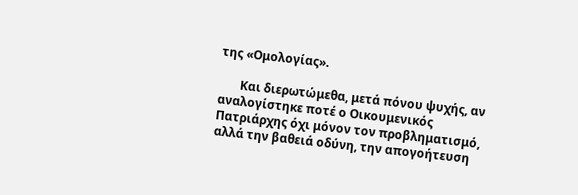της «Ομολογίας».

       Και διερωτώμεθα, μετά πόνου ψυχής, αν αναλογίστηκε ποτέ ο Οικουμενικός Πατριάρχης όχι μόνον τον προβληματισμό, αλλά την βαθειά οδύνη, την απογοήτευση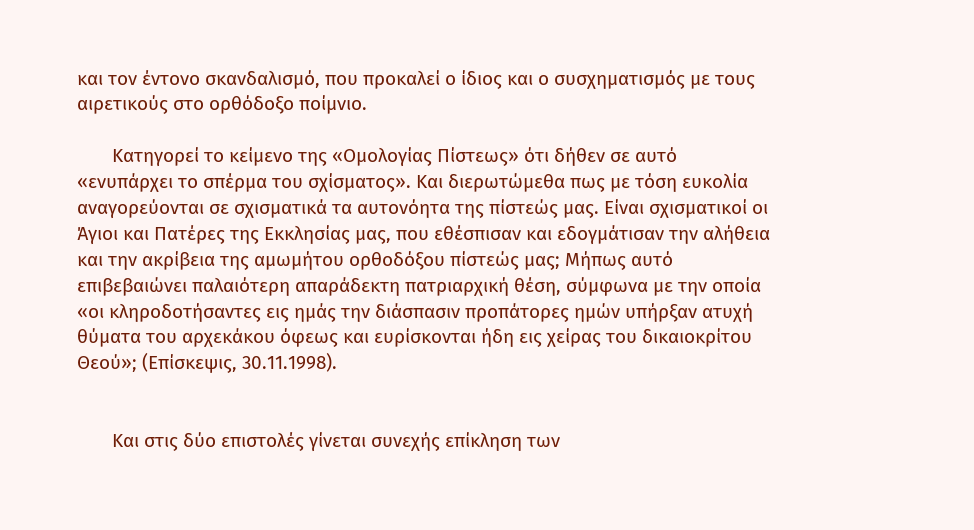και τον έντονο σκανδαλισμό, που προκαλεί ο ίδιος και ο συσχηματισμός με τους αιρετικούς στο ορθόδοξο ποίμνιο.

       Κατηγορεί το κείμενο της «Ομολογίας Πίστεως» ότι δήθεν σε αυτό «ενυπάρχει το σπέρμα του σχίσματος». Και διερωτώμεθα πως με τόση ευκολία αναγορεύονται σε σχισματικά τα αυτονόητα της πίστεώς μας. Είναι σχισματικοί οι Άγιοι και Πατέρες της Εκκλησίας μας, που εθέσπισαν και εδογμάτισαν την αλήθεια και την ακρίβεια της αμωμήτου ορθοδόξου πίστεώς μας; Μήπως αυτό επιβεβαιώνει παλαιότερη απαράδεκτη πατριαρχική θέση, σύμφωνα με την οποία «οι κληροδοτήσαντες εις ημάς την διάσπασιν προπάτορες ημών υπήρξαν ατυχή θύματα του αρχεκάκου όφεως και ευρίσκονται ήδη εις χείρας του δικαιοκρίτου Θεού»; (Επίσκεψις, 30.11.1998).


       Και στις δύο επιστολές γίνεται συνεχής επίκληση των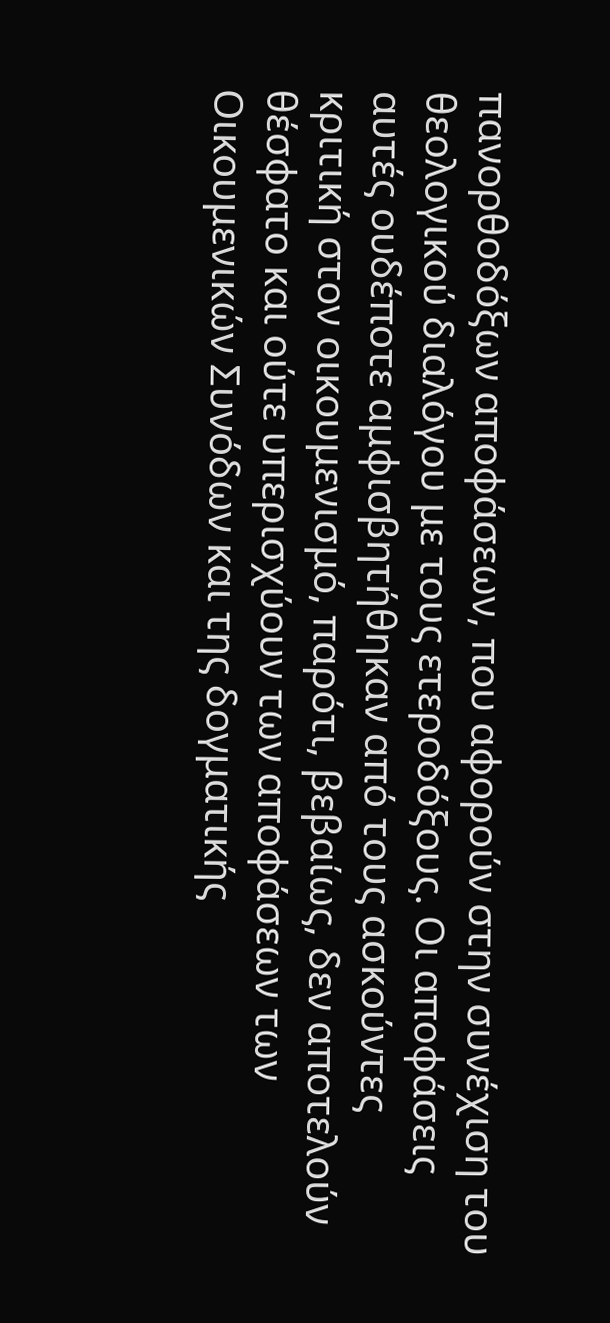πανορθοδόξων αποφάσεων, που αφορούν στην συνέχιση του θεολογικού διαλόγου με τους ετεροδόξους. Οι αποφάσεις αυτές ουδέποτε αμφισβητήθηκαν από τους ασκούντες κριτική στον οικουμενισμό, παρότι, βεβαίως, δεν αποτελούν θέσφατο και ούτε υπερισχύουν των αποφάσεων των Οικουμενικών Συνόδων και της δογματικής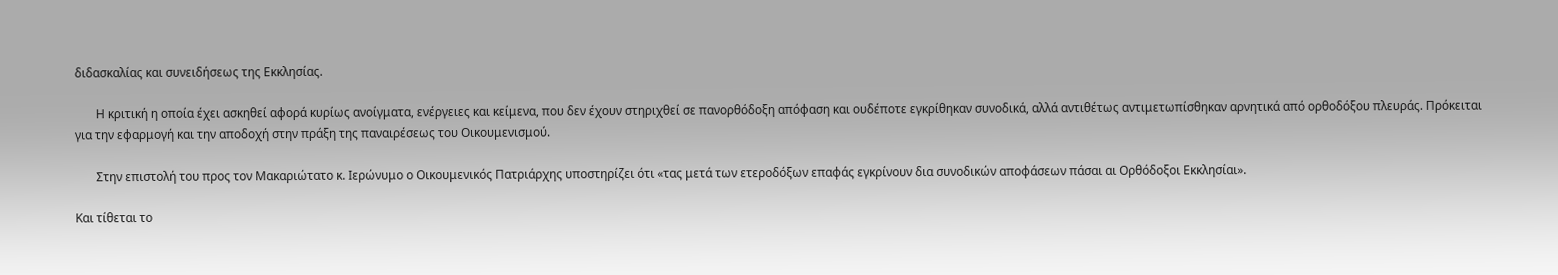διδασκαλίας και συνειδήσεως της Εκκλησίας.

       Η κριτική η οποία έχει ασκηθεί αφορά κυρίως ανοίγματα, ενέργειες και κείμενα, που δεν έχουν στηριχθεί σε πανορθόδοξη απόφαση και ουδέποτε εγκρίθηκαν συνοδικά, αλλά αντιθέτως αντιμετωπίσθηκαν αρνητικά από ορθοδόξου πλευράς. Πρόκειται για την εφαρμογή και την αποδοχή στην πράξη της παναιρέσεως του Οικουμενισμού.

       Στην επιστολή του προς τον Μακαριώτατο κ. Ιερώνυμο ο Οικουμενικός Πατριάρχης υποστηρίζει ότι «τας μετά των ετεροδόξων επαφάς εγκρίνουν δια συνοδικών αποφάσεων πάσαι αι Ορθόδοξοι Εκκλησίαι».

Και τίθεται το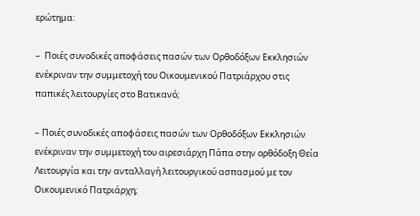ερώτημα:

–  Ποιές συνοδικές αποφάσεις πασών των Ορθοδόξων Εκκλησιών ενέκριναν την συμμετοχή του Οικουμενικού Πατριάρχου στις παπικές λειτουργίες στο Βατικανό;

– Ποιές συνοδικές αποφάσεις πασών των Ορθοδόξων Εκκλησιών ενέκριναν την συμμετοχή του αιρεσιάρχη Πάπα στην ορθόδοξη Θεία Λειτουργία και την ανταλλαγή λειτουργικού ασπασμού με τον Οικουμενικό Πατριάρχη;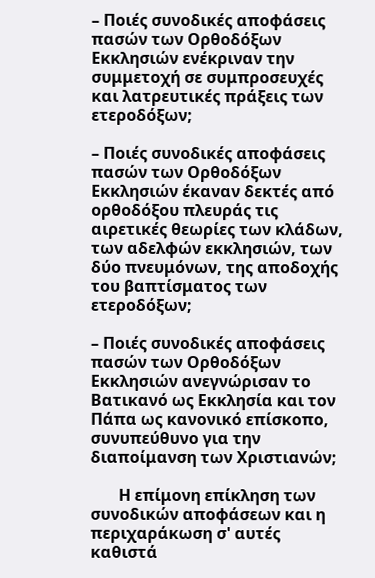– Ποιές συνοδικές αποφάσεις πασών των Ορθοδόξων Εκκλησιών ενέκριναν την συμμετοχή σε συμπροσευχές και λατρευτικές πράξεις των ετεροδόξων;

– Ποιές συνοδικές αποφάσεις πασών των Ορθοδόξων Εκκλησιών έκαναν δεκτές από ορθοδόξου πλευράς τις αιρετικές θεωρίες των κλάδων, των αδελφών εκκλησιών, των δύο πνευμόνων, της αποδοχής του βαπτίσματος των ετεροδόξων;

– Ποιές συνοδικές αποφάσεις πασών των Ορθοδόξων Εκκλησιών ανεγνώρισαν το Βατικανό ως Εκκλησία και τον Πάπα ως κανονικό επίσκοπο, συνυπεύθυνο για την διαποίμανση των Χριστιανών;

       Η επίμονη επίκληση των συνοδικών αποφάσεων και η περιχαράκωση σ' αυτές καθιστά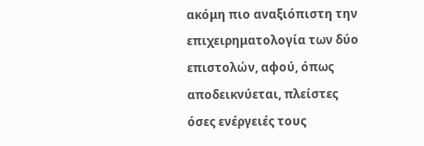ακόμη πιο αναξιόπιστη την επιχειρηματολογία των δύο επιστολών, αφού, όπως αποδεικνύεται, πλείστες όσες ενέργειές τους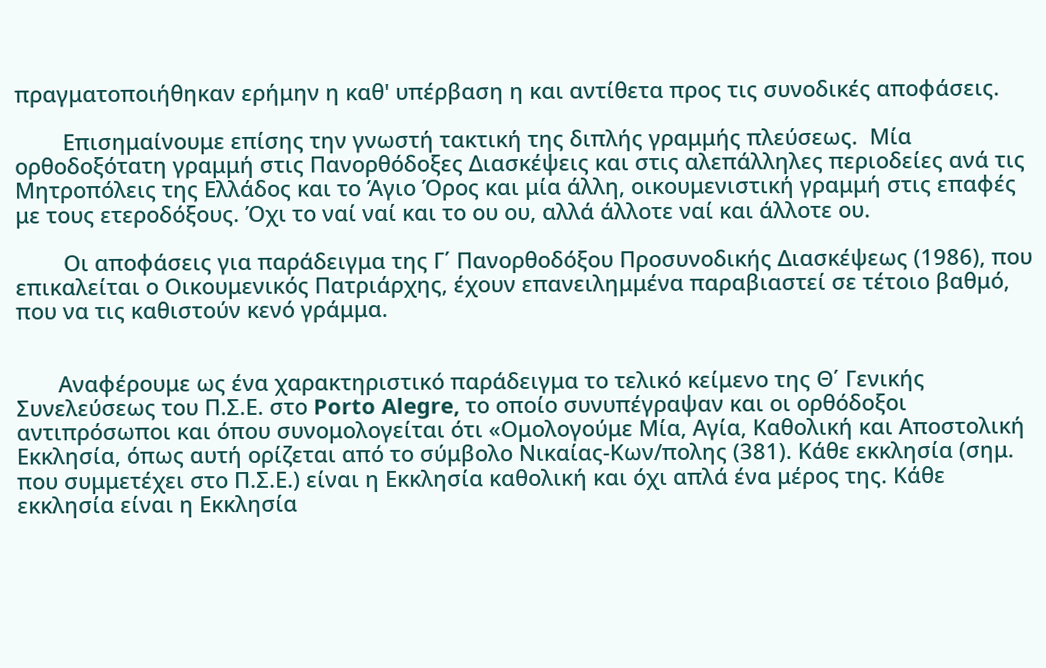πραγματοποιήθηκαν ερήμην η καθ' υπέρβαση η και αντίθετα προς τις συνοδικές αποφάσεις.

        Επισημαίνουμε επίσης την γνωστή τακτική της διπλής γραμμής πλεύσεως.  Μία ορθοδοξότατη γραμμή στις Πανορθόδοξες Διασκέψεις και στις αλεπάλληλες περιοδείες ανά τις Μητροπόλεις της Ελλάδος και το Άγιο Όρος και μία άλλη, οικουμενιστική γραμμή στις επαφές με τους ετεροδόξους. Όχι το ναί ναί και το ου ου, αλλά άλλοτε ναί και άλλοτε ου.

        Οι αποφάσεις για παράδειγμα της Γ΄ Πανορθοδόξου Προσυνοδικής Διασκέψεως (1986), που επικαλείται ο Οικουμενικός Πατριάρχης, έχουν επανειλημμένα παραβιαστεί σε τέτοιο βαθμό, που να τις καθιστούν κενό γράμμα.


       Αναφέρουμε ως ένα χαρακτηριστικό παράδειγμα το τελικό κείμενο της Θ΄ Γενικής Συνελεύσεως του Π.Σ.Ε. στο Porto Alegre, το οποίο συνυπέγραψαν και οι ορθόδοξοι αντιπρόσωποι και όπου συνομολογείται ότι «Ομολογούμε Μία, Αγία, Καθολική και Αποστολική Εκκλησία, όπως αυτή ορίζεται από το σύμβολο Νικαίας-Κων/πολης (381). Κάθε εκκλησία (σημ. που συμμετέχει στο Π.Σ.Ε.) είναι η Εκκλησία καθολική και όχι απλά ένα μέρος της. Κάθε εκκλησία είναι η Εκκλησία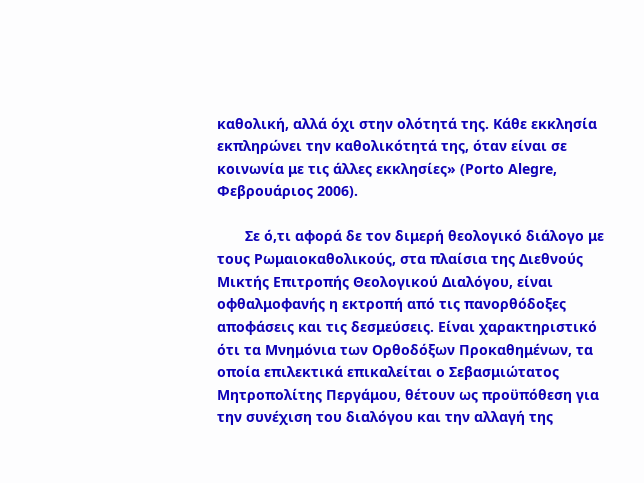καθολική, αλλά όχι στην ολότητά της. Κάθε εκκλησία εκπληρώνει την καθολικότητά της, όταν είναι σε κοινωνία με τις άλλες εκκλησίες» (Porto Alegre, Φεβρουάριος 2006).

       Σε ό,τι αφορά δε τον διμερή θεολογικό διάλογο με τους Ρωμαιοκαθολικούς, στα πλαίσια της Διεθνούς Μικτής Επιτροπής Θεολογικού Διαλόγου, είναι οφθαλμοφανής η εκτροπή από τις πανορθόδοξες αποφάσεις και τις δεσμεύσεις. Είναι χαρακτηριστικό ότι τα Μνημόνια των Ορθοδόξων Προκαθημένων, τα οποία επιλεκτικά επικαλείται ο Σεβασμιώτατος Μητροπολίτης Περγάμου, θέτουν ως προϋπόθεση για την συνέχιση του διαλόγου και την αλλαγή της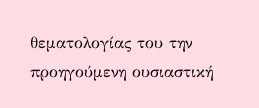θεματολογίας του την προηγούμενη ουσιαστική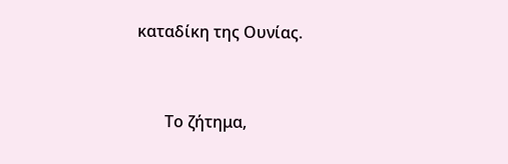καταδίκη της Ουνίας.


       Το ζήτημα,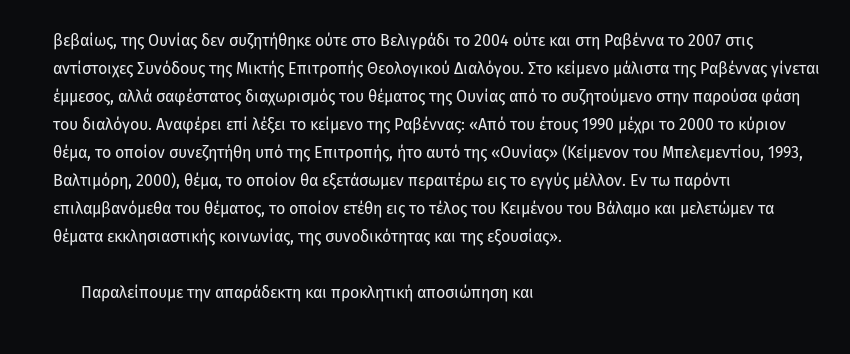βεβαίως, της Ουνίας δεν συζητήθηκε ούτε στο Βελιγράδι το 2004 ούτε και στη Ραβέννα το 2007 στις αντίστοιχες Συνόδους της Μικτής Επιτροπής Θεολογικού Διαλόγου. Στο κείμενο μάλιστα της Ραβέννας γίνεται έμμεσος, αλλά σαφέστατος διαχωρισμός του θέματος της Ουνίας από το συζητούμενο στην παρούσα φάση του διαλόγου. Αναφέρει επί λέξει το κείμενο της Ραβέννας: «Από του έτους 1990 μέχρι το 2000 το κύριον θέμα, το οποίον συνεζητήθη υπό της Επιτροπής, ήτο αυτό της «Ουνίας» (Κείμενον του Μπελεμεντίου, 1993, Βαλτιμόρη, 2000), θέμα, το οποίον θα εξετάσωμεν περαιτέρω εις το εγγύς μέλλον. Εν τω παρόντι επιλαμβανόμεθα του θέματος, το οποίον ετέθη εις το τέλος του Κειμένου του Βάλαμο και μελετώμεν τα θέματα εκκλησιαστικής κοινωνίας, της συνοδικότητας και της εξουσίας».

       Παραλείπουμε την απαράδεκτη και προκλητική αποσιώπηση και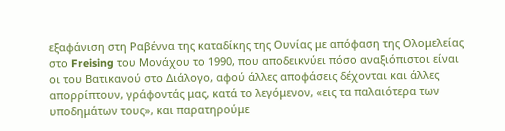εξαφάνιση στη Ραβέννα της καταδίκης της Ουνίας με απόφαση της Ολομελείας στο Freising του Μονάχου το 1990, που αποδεικνύει πόσο αναξιόπιστοι είναι οι του Βατικανού στο Διάλογο, αφού άλλες αποφάσεις δέχονται και άλλες απορρίπτουν, γράφοντάς μας, κατά το λεγόμενον, «εις τα παλαιότερα των υποδημάτων τους», και παρατηρούμε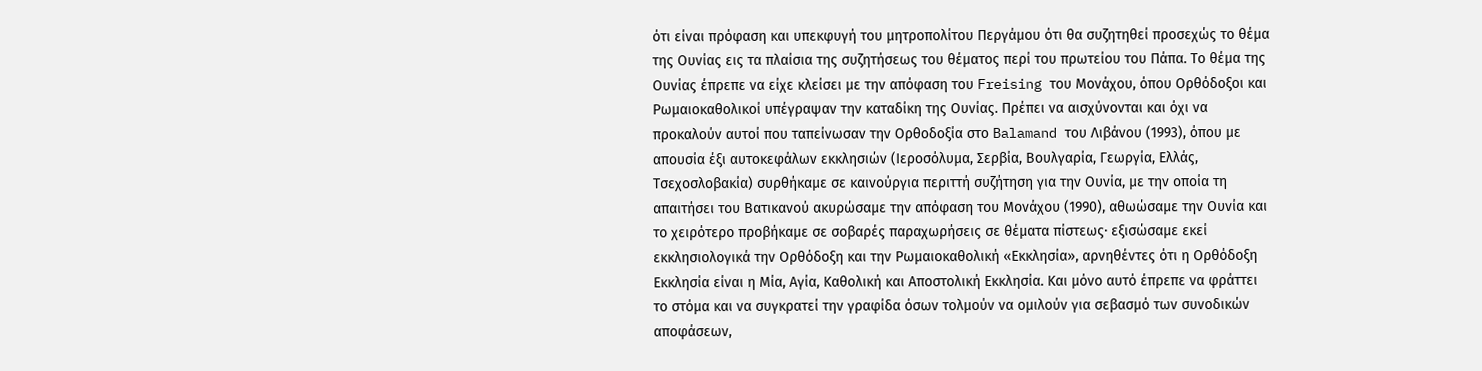ότι είναι πρόφαση και υπεκφυγή του μητροπολίτου Περγάμου ότι θα συζητηθεί προσεχώς το θέμα της Ουνίας εις τα πλαίσια της συζητήσεως του θέματος περί του πρωτείου του Πάπα. Το θέμα της Ουνίας έπρεπε να είχε κλείσει με την απόφαση του Freising του Μονάχου, όπου Ορθόδοξοι και Ρωμαιοκαθολικοί υπέγραψαν την καταδίκη της Ουνίας. Πρέπει να αισχύνονται και όχι να προκαλούν αυτοί που ταπείνωσαν την Ορθοδοξία στο Balamand του Λιβάνου (1993), όπου με απουσία έξι αυτοκεφάλων εκκλησιών (Ιεροσόλυμα, Σερβία, Βουλγαρία, Γεωργία, Ελλάς, Τσεχοσλοβακία) συρθήκαμε σε καινούργια περιττή συζήτηση για την Ουνία, με την οποία τη απαιτήσει του Βατικανού ακυρώσαμε την απόφαση του Μονάχου (1990), αθωώσαμε την Ουνία και το χειρότερο προβήκαμε σε σοβαρές παραχωρήσεις σε θέματα πίστεως· εξισώσαμε εκεί εκκλησιολογικά την Ορθόδοξη και την Ρωμαιοκαθολική «Εκκλησία», αρνηθέντες ότι η Ορθόδοξη Εκκλησία είναι η Μία, Αγία, Καθολική και Αποστολική Εκκλησία. Και μόνο αυτό έπρεπε να φράττει το στόμα και να συγκρατεί την γραφίδα όσων τολμούν να ομιλούν για σεβασμό των συνοδικών αποφάσεων,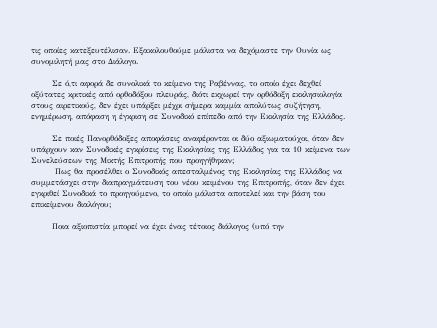τις οποίες κατεξευτέλισαν. Εξακολουθούμε μάλιστα να δεχόμαστε την Ουνία ως συνομιλητή μας στο Διάλογο.

       Σε ό,τι αφορά δε συνολικά το κείμενο της Ραβέννας, το οποίο έχει δεχθεί οξύτατες κριτικές από ορθοδόξου πλευράς, διότι εκχωρεί την ορθόδοξη εκκλησιολογία στους αιρετικούς, δεν έχει υπάρξει μέχρι σήμερα καμμία απολύτως συζήτηση, ενημέρωση, απόφαση η έγκριση σε Συνοδικό επίπεδο από την Εκκλησία της Ελλάδος.

       Σε ποιές Πανορθόδοξες αποφάσεις αναφέρονται οι δύο αξιωματούχοι, όταν δεν υπάρχουν καν Συνοδικές εγκρίσεις της Εκκλησίας της Ελλάδος για τα 10 κείμενα των Συνελεύσεων της Μικτής Επιτροπής που προηγήθηκαν;
        Πως θα προσέλθει ο Συνοδικός απεσταλμένος της Εκκλησίας της Ελλάδος να συμμετάσχει στην διαπραγμάτευση του νέου κειμένου της Επιτροπής, όταν δεν έχει εγκριθεί Συνοδικά το προηγούμενο, το οποίο μάλιστα αποτελεί και την βάση του επικείμενου διαλόγου;

       Ποια αξιοπιστία μπορεί να έχει ένας τέτοιος διάλογος (υπό την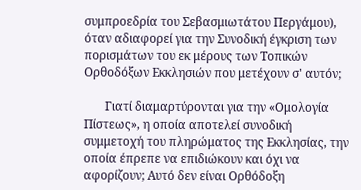συμπροεδρία του Σεβασμιωτάτου Περγάμου), όταν αδιαφορεί για την Συνοδική έγκριση των πορισμάτων του εκ μέρους των Τοπικών Ορθοδόξων Εκκλησιών που μετέχουν σ' αυτόν;

       Γιατί διαμαρτύρονται για την «Ομολογία Πίστεως», η οποία αποτελεί συνοδική συμμετοχή του πληρώματος της Εκκλησίας, την οποία έπρεπε να επιδιώκουν και όχι να αφορίζουν; Αυτό δεν είναι Ορθόδοξη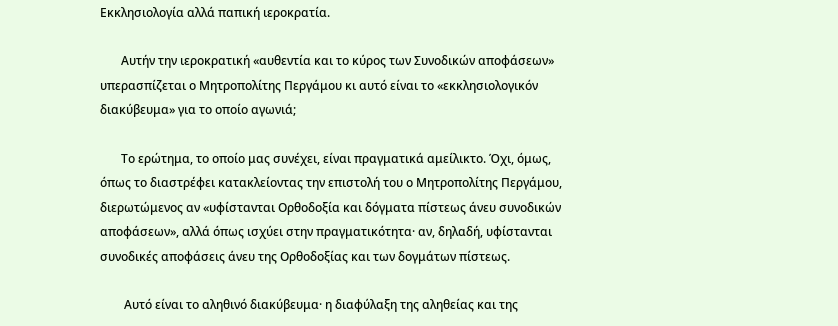Εκκλησιολογία αλλά παπική ιεροκρατία.

       Αυτήν την ιεροκρατική «αυθεντία και το κύρος των Συνοδικών αποφάσεων» υπερασπίζεται ο Μητροπολίτης Περγάμου κι αυτό είναι το «εκκλησιολογικόν διακύβευμα» για το οποίο αγωνιά;

       Το ερώτημα, το οποίο μας συνέχει, είναι πραγματικά αμείλικτο. Όχι, όμως, όπως το διαστρέφει κατακλείοντας την επιστολή του ο Μητροπολίτης Περγάμου, διερωτώμενος αν «υφίστανται Ορθοδοξία και δόγματα πίστεως άνευ συνοδικών αποφάσεων», αλλά όπως ισχύει στην πραγματικότητα· αν, δηλαδή, υφίστανται συνοδικές αποφάσεις άνευ της Ορθοδοξίας και των δογμάτων πίστεως.

        Αυτό είναι το αληθινό διακύβευμα· η διαφύλαξη της αληθείας και της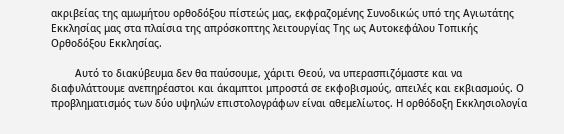ακριβείας της αμωμήτου ορθοδόξου πίστεώς μας, εκφραζομένης Συνοδικώς υπό της Αγιωτάτης Εκκλησίας μας στα πλαίσια της απρόσκοπτης λειτουργίας Της ως Αυτοκεφάλου Τοπικής Ορθοδόξου Εκκλησίας.

        Αυτό το διακύβευμα δεν θα παύσουμε, χάριτι Θεού, να υπερασπιζόμαστε και να διαφυλάττουμε ανεπηρέαστοι και άκαμπτοι μπροστά σε εκφοβισμούς, απειλές και εκβιασμούς. Ο προβληματισμός των δύο υψηλών επιστολογράφων είναι αθεμελίωτος. Η ορθόδοξη Εκκλησιολογία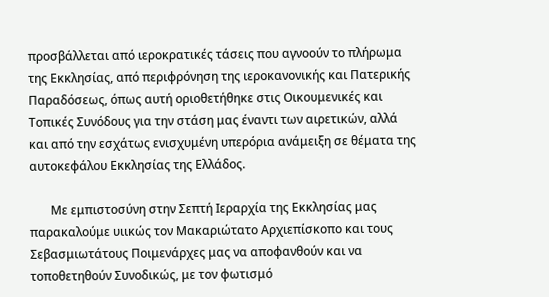προσβάλλεται από ιεροκρατικές τάσεις που αγνοούν το πλήρωμα της Εκκλησίας, από περιφρόνηση της ιεροκανονικής και Πατερικής Παραδόσεως, όπως αυτή οριοθετήθηκε στις Οικουμενικές και Τοπικές Συνόδους για την στάση μας έναντι των αιρετικών, αλλά και από την εσχάτως ενισχυμένη υπερόρια ανάμειξη σε θέματα της αυτοκεφάλου Εκκλησίας της Ελλάδος.

       Με εμπιστοσύνη στην Σεπτή Ιεραρχία της Εκκλησίας μας παρακαλούμε υιικώς τον Μακαριώτατο Αρχιεπίσκοπο και τους Σεβασμιωτάτους Ποιμενάρχες μας να αποφανθούν και να τοποθετηθούν Συνοδικώς, με τον φωτισμό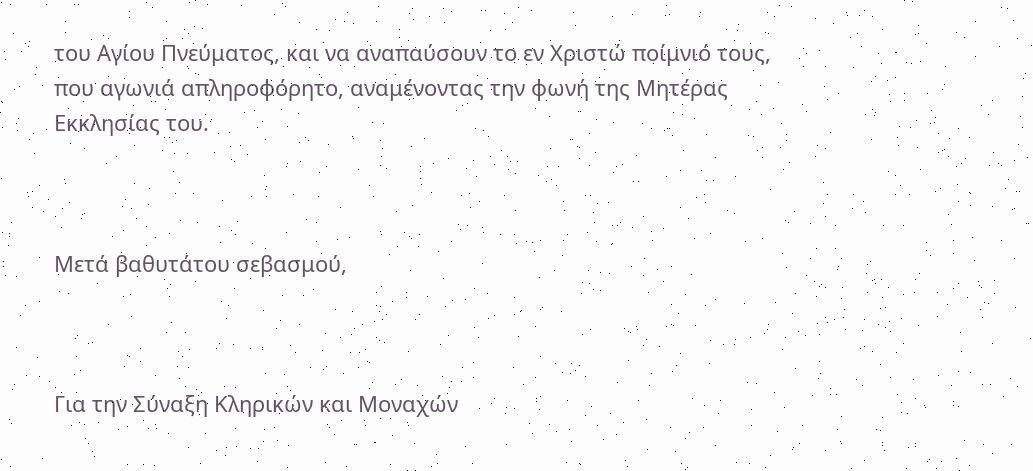του Αγίου Πνεύματος, και να αναπαύσουν το εν Χριστώ ποίμνιό τους, που αγωνιά απληροφόρητο, αναμένοντας την φωνή της Μητέρας Εκκλησίας του.



Μετά βαθυτάτου σεβασμού,



Για την Σύναξη Κληρικών και Μοναχών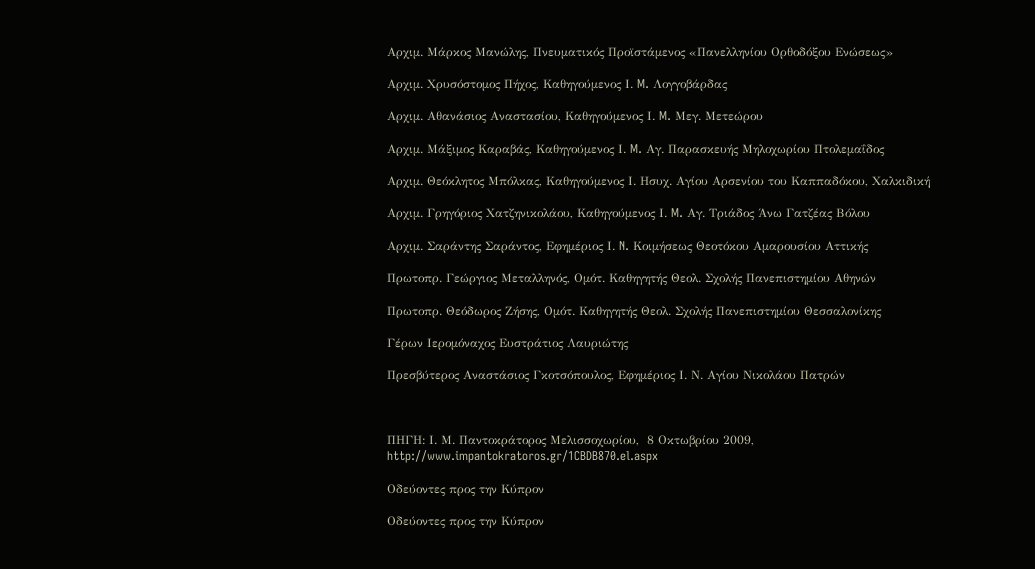Αρχιμ. Μάρκος Μανώλης, Πνευματικός Προϊστάμενος «Πανελληνίου Ορθοδόξου Ενώσεως»

Αρχιμ. Χρυσόστομος Πήχος, Καθηγούμενος Ι. M. Λογγοβάρδας

Αρχιμ. Αθανάσιος Αναστασίου, Καθηγούμενος Ι. M. Μεγ. Μετεώρου

Αρχιμ. Μάξιμος Καραβάς, Καθηγούμενος Ι. M. Αγ. Παρασκευής Μηλοχωρίου Πτολεμαΐδος

Αρχιμ. Θεόκλητος Μπόλκας, Καθηγούμενος Ι. Ησυχ. Αγίου Αρσενίου του Καππαδόκου, Χαλκιδική

Αρχιμ. Γρηγόριος Χατζηνικολάου, Καθηγούμενος Ι. M. Αγ. Τριάδος Άνω Γατζέας Βόλου

Αρχιμ. Σαράντης Σαράντος, Εφημέριος Ι. N. Κοιμήσεως Θεοτόκου Αμαρουσίου Αττικής

Πρωτοπρ. Γεώργιος Μεταλληνός, Ομότ. Καθηγητής Θεολ. Σχολής Πανεπιστημίου Αθηνών

Πρωτοπρ. Θεόδωρος Ζήσης, Ομότ. Καθηγητής Θεολ. Σχολής Πανεπιστημίου Θεσσαλονίκης

Γέρων Ιερομόναχος Ευστράτιος Λαυριώτης

Πρεσβύτερος Αναστάσιος Γκοτσόπουλος, Εφημέριος Ι. Ν. Αγίου Νικολάου Πατρών



ΠΗΓΗ: Ι. Μ. Παντοκράτορος Μελισσοχωρίου,  8 Οκτωβρίου 2009, http://www.impantokratoros.gr/1CBDB870.el.aspx

Οδεύοντες προς την Κύπρον

Οδεύοντες προς την Κύπρον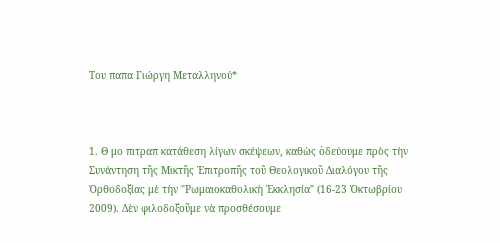Του παπα Γιώργη Μεταλληνού*



1. Θ μο πιτραπ κατάθεση λίγων σκέψεων, καθὼς ὁδεύουμε πρὸς τὴν Συνάντηση τῆς Μικτῆς Ἐπιτροπῆς τοῦ Θεολογικοῦ Διαλόγου τῆς Ὀρθοδοξίας μὲ τὴν "Ρωμαιοκαθολικὴ Ἐκκλησία" (16-23 Ὀκτωβρίου 2009). Δὲν φιλοδοξοῦμε νὰ προσθέσουμε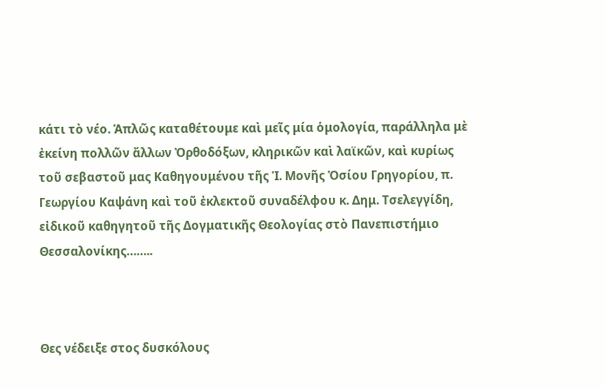κάτι τὸ νέο. Ἁπλῶς καταθέτουμε καὶ μεῖς μία ὁμολογία, παράλληλα μὲ ἐκείνη πολλῶν ἄλλων Ὀρθοδόξων, κληρικῶν καὶ λαϊκῶν, καὶ κυρίως τοῦ σεβαστοῦ μας Καθηγουμένου τῆς Ἱ. Μονῆς Ὁσίου Γρηγορίου, π. Γεωργίου Καψάνη καὶ τοῦ ἐκλεκτοῦ συναδέλφου κ. Δημ. Τσελεγγίδη, εἰδικοῦ καθηγητοῦ τῆς Δογματικῆς Θεολογίας στὸ Πανεπιστήμιο Θεσσαλονίκης……..



Θες νέδειξε στος δυσκόλους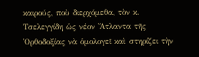καιρούς, ποὺ διερχόμεθα, τὸν κ. Τσελεγγίδη ὡς νέον Ἄτλαντα τῆς Ὀρθοδοξίας νὰ ὁμολογεῖ καὶ στηρίζει τὴν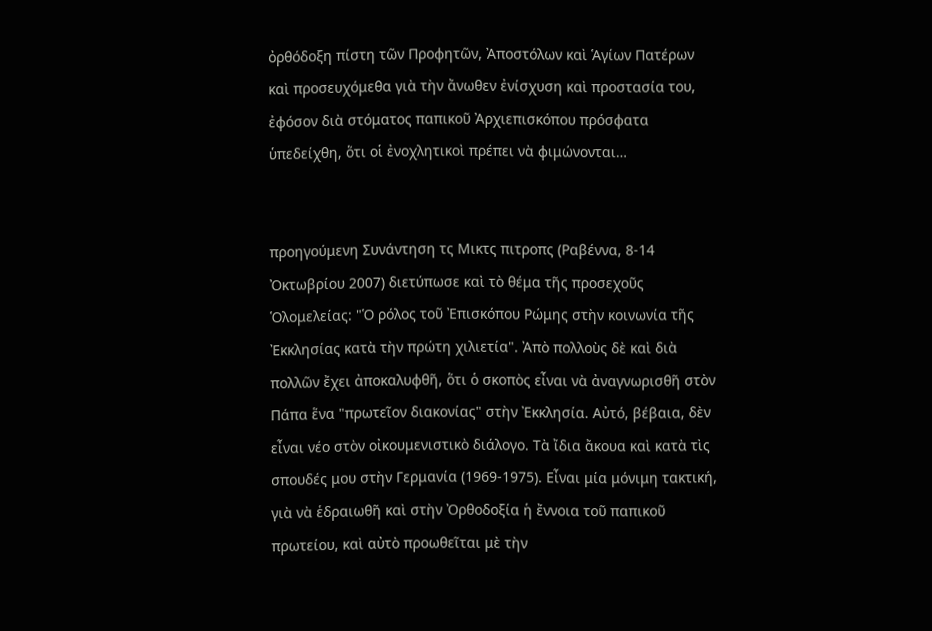ὀρθόδοξη πίστη τῶν Προφητῶν, Ἀποστόλων καὶ Ἁγίων Πατέρων καὶ προσευχόμεθα γιὰ τὴν ἄνωθεν ἐνίσχυση καὶ προστασία του, ἐφόσον διὰ στόματος παπικοῦ Ἀρχιεπισκόπου πρόσφατα ὑπεδείχθη, ὅτι οἱ ἐνοχλητικοὶ πρέπει νὰ φιμώνονται…


προηγούμενη Συνάντηση τς Μικτς πιτροπς (Ραβέννα, 8-14 Ὀκτωβρίου 2007) διετύπωσε καὶ τὸ θέμα τῆς προσεχοῦς Ὁλομελείας: "Ὁ ρόλος τοῦ Ἐπισκόπου Ρώμης στὴν κοινωνία τῆς Ἐκκλησίας κατὰ τὴν πρώτη χιλιετία". Ἀπὸ πολλοὺς δὲ καὶ διὰ πολλῶν ἔχει ἀποκαλυφθῆ, ὅτι ὁ σκοπὸς εἶναι νὰ ἀναγνωρισθῆ στὸν Πάπα ἕνα "πρωτεῖον διακονίας" στὴν Ἐκκλησία. Αὐτό, βέβαια, δὲν εἶναι νέο στὸν οἰκουμενιστικὸ διάλογο. Τὰ ἴδια ἄκουα καὶ κατὰ τὶς σπουδές μου στὴν Γερμανία (1969-1975). Εἶναι μία μόνιμη τακτική, γιὰ νὰ ἑδραιωθῆ καὶ στὴν Ὀρθοδοξία ἡ ἔννοια τοῦ παπικοῦ πρωτείου, καὶ αὐτὸ προωθεῖται μὲ τὴν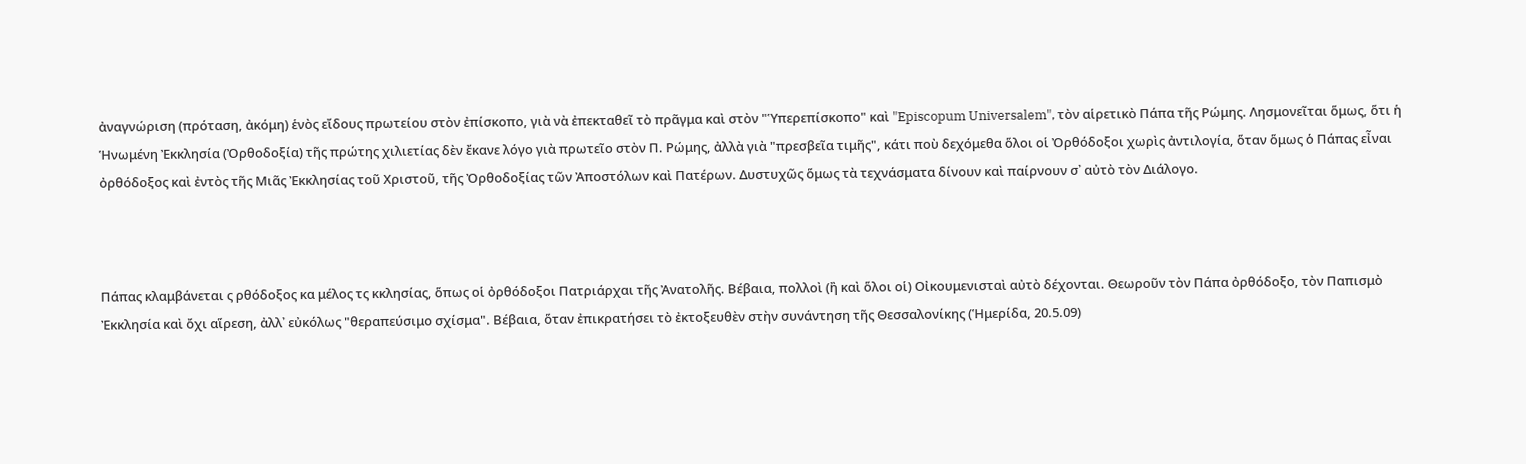ἀναγνώριση (πρόταση, ἀκόμη) ἑνὸς εἴδους πρωτείου στὸν ἐπίσκοπο, γιὰ νὰ ἐπεκταθεῖ τὸ πρᾶγμα καὶ στὸν "Ὑπερεπίσκοπο" καὶ "Episcopum Universalem", τὸν αἱρετικὸ Πάπα τῆς Ρώμης. Λησμονεῖται ὅμως, ὅτι ἡ Ἡνωμένη Ἐκκλησία (Ὀρθοδοξία) τῆς πρώτης χιλιετίας δὲν ἔκανε λόγο γιὰ πρωτεῖο στὸν Π. Ρώμης, ἀλλὰ γιὰ "πρεσβεῖα τιμῆς", κάτι ποὺ δεχόμεθα ὅλοι οἱ Ὀρθόδοξοι χωρὶς ἀντιλογία, ὅταν ὅμως ὁ Πάπας εἶναι ὀρθόδοξος καὶ ἐντὸς τῆς Μιᾶς Ἐκκλησίας τοῦ Χριστοῦ, τῆς Ὀρθοδοξίας τῶν Ἀποστόλων καὶ Πατέρων. Δυστυχῶς ὅμως τὰ τεχνάσματα δίνουν καὶ παίρνουν σ᾽ αὐτὸ τὸν Διάλογο.



Πάπας κλαμβάνεται ς ρθόδοξος κα μέλος τς κκλησίας, ὅπως οἱ ὀρθόδοξοι Πατριάρχαι τῆς Ἀνατολῆς. Βέβαια, πολλοὶ (ἢ καὶ ὅλοι οἱ) Οἰκουμενισταὶ αὐτὸ δέχονται. Θεωροῦν τὸν Πάπα ὀρθόδοξο, τὸν Παπισμὸ Ἐκκλησία καὶ ὄχι αἵρεση, ἀλλ᾽ εὐκόλως "θεραπεύσιμο σχίσμα". Βέβαια, ὅταν ἐπικρατήσει τὸ ἐκτοξευθὲν στὴν συνάντηση τῆς Θεσσαλονίκης (Ἡμερίδα, 20.5.09)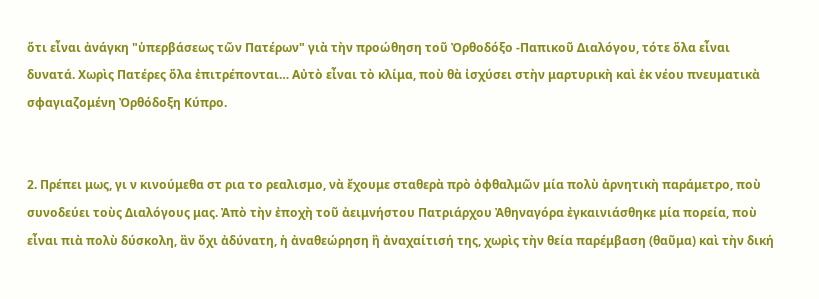ὅτι εἶναι ἀνάγκη "ὑπερβάσεως τῶν Πατέρων" γιὰ τὴν προώθηση τοῦ Ὀρθοδόξο -Παπικοῦ Διαλόγου, τότε ὅλα εἶναι δυνατά. Χωρὶς Πατέρες ὅλα ἐπιτρέπονται… Αὐτὸ εἶναι τὸ κλίμα, ποὺ θὰ ἰσχύσει στὴν μαρτυρικὴ καὶ ἐκ νέου πνευματικὰ σφαγιαζομένη Ὀρθόδοξη Κύπρο.


2. Πρέπει μως, γι ν κινούμεθα στ ρια το ρεαλισμο, νὰ ἔχουμε σταθερὰ πρὸ ὀφθαλμῶν μία πολὺ ἀρνητικὴ παράμετρο, ποὺ συνοδεύει τοὺς Διαλόγους μας. Ἀπὸ τὴν ἐποχὴ τοῦ ἀειμνήστου Πατριάρχου Ἀθηναγόρα ἐγκαινιάσθηκε μία πορεία, ποὺ εἶναι πιὰ πολὺ δύσκολη, ἂν ὄχι ἀδύνατη, ἡ ἀναθεώρηση ἢ ἀναχαίτισή της, χωρὶς τὴν θεία παρέμβαση (θαῦμα) καὶ τὴν δική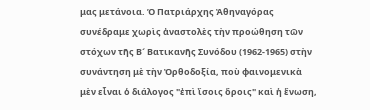μας μετάνοια. Ὁ Πατριάρχης Ἀθηναγόρας συνέδραμε χωρὶς ἀναστολὲς τὴν προώθηση τῶν στόχων τῆς Β´ Βατικανῆς Συνόδου (1962-1965) στὴν συνάντηση μὲ τὴν Ὀρθοδοξία, ποὺ φαινομενικὰ μὲν εἶναι ὁ διάλογος "ἐπὶ ἴσοις ὅροις" καὶ ἡ ἕνωση,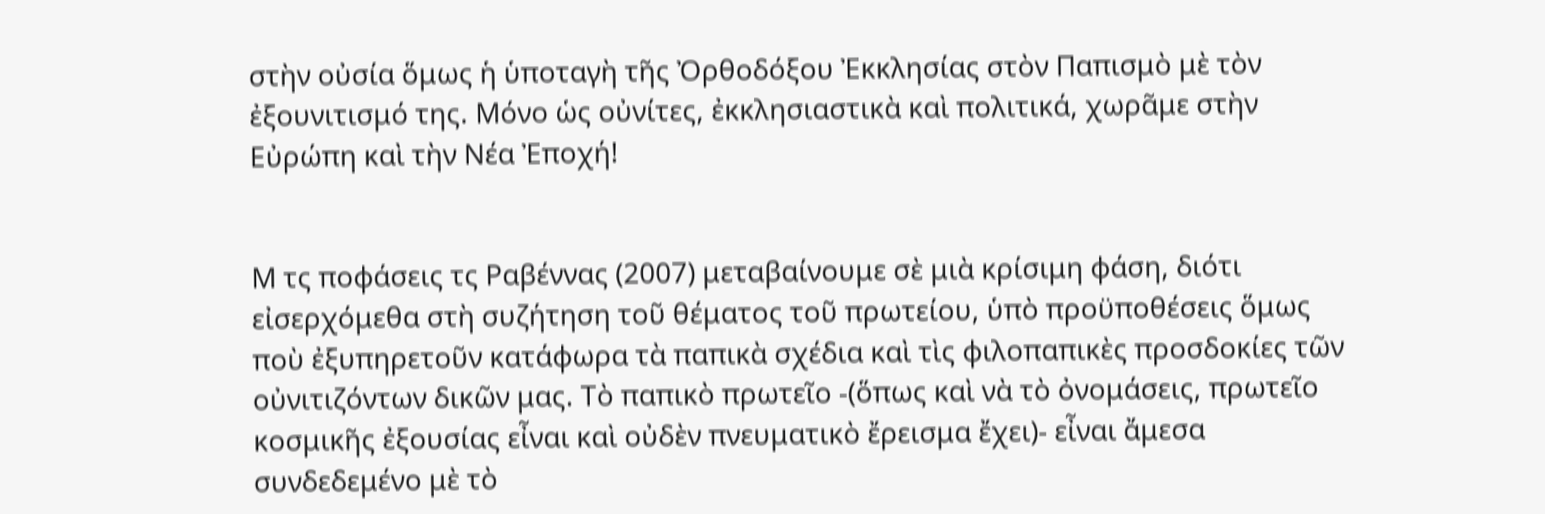στὴν οὐσία ὅμως ἡ ὑποταγὴ τῆς Ὀρθοδόξου Ἐκκλησίας στὸν Παπισμὸ μὲ τὸν ἐξουνιτισμό της. Μόνο ὡς οὐνίτες, ἐκκλησιαστικὰ καὶ πολιτικά, χωρᾶμε στὴν Εὐρώπη καὶ τὴν Νέα Ἐποχή!


Μ τς ποφάσεις τς Ραβέννας (2007) μεταβαίνουμε σὲ μιὰ κρίσιμη φάση, διότι εἰσερχόμεθα στὴ συζήτηση τοῦ θέματος τοῦ πρωτείου, ὑπὸ προϋποθέσεις ὅμως ποὺ ἐξυπηρετοῦν κατάφωρα τὰ παπικὰ σχέδια καὶ τὶς φιλοπαπικὲς προσδοκίες τῶν οὐνιτιζόντων δικῶν μας. Τὸ παπικὸ πρωτεῖο -(ὅπως καὶ νὰ τὸ ὀνομάσεις, πρωτεῖο κοσμικῆς ἐξουσίας εἶναι καὶ οὐδὲν πνευματικὸ ἔρεισμα ἔχει)- εἶναι ἄμεσα συνδεδεμένο μὲ τὸ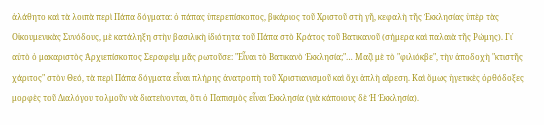ἀλάθητο καὶ τὰ λοιπὰ περὶ Πάπα δόγματα: ὁ πάπας ὑπερεπίσκοπος, βικάριος τοῦ Χριστοῦ στὴ γῆ, κεφαλὴ τῆς Ἐκκλησίας ὑπὲρ τὰς Οἰκουμενικὰς Συνόδους, μὲ κατάληξη στὴν βασιλικὴ ἰδιότητα τοῦ Πάπα στὸ Κράτος τοῦ Βατικανοῦ (σήμερα καὶ παλαιὰ τῆς Ρώμης). Γι᾽ αὐτὸ ὁ μακαριστὸς Ἀρχιεπίσκοπος Σεραφεὶμ μᾶς ρωτοῦσε: "Εἶναι τὸ Βατικανὸ Ἐκκλησία;"… Μαζὶ μὲ τὸ "φιλιόκβε", τὴν ἀποδοχὴ "κτιστῆς χάριτος" στὸν Θεό, τὰ περὶ Πάπα δόγματα εἶναι πλήρης ἀνατροπὴ τοῦ Χριστιανισμοῦ καὶ ὄχι ἁπλὴ αἵρεση. Καὶ ὅμως ἡγετικὲς ὀρθόδοξες μορφὲς τοῦ Διαλόγου τολμοῦν νὰ διατείνονται, ὅτι ὁ Παπισμὸς εἶναι Ἐκκλησία (γιὰ κάποιους δὲ Ἡ Ἐκκλησία).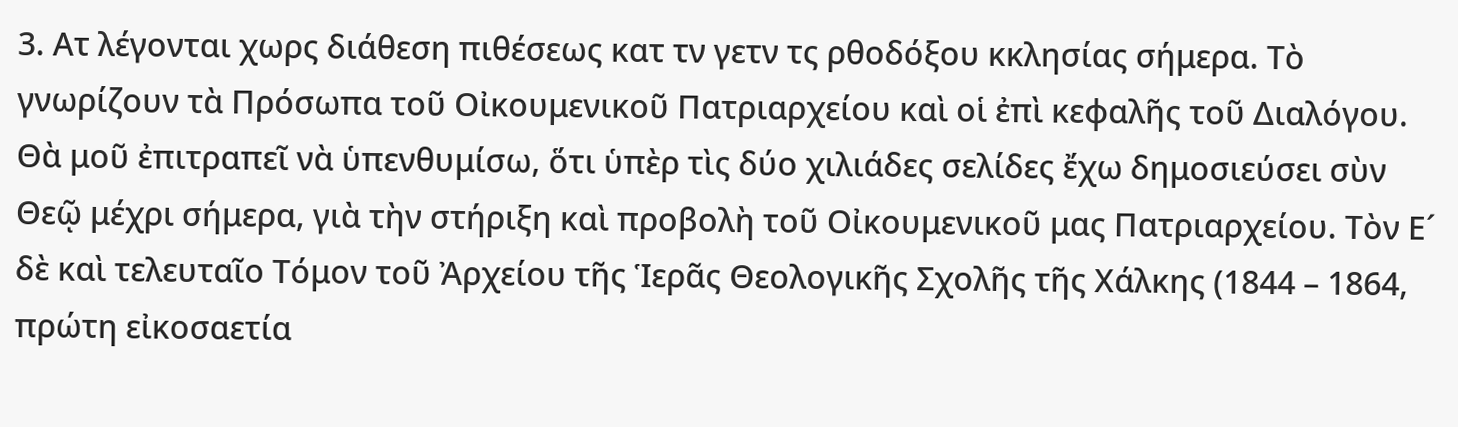3. Ατ λέγονται χωρς διάθεση πιθέσεως κατ τν γετν τς ρθοδόξου κκλησίας σήμερα. Τὸ γνωρίζουν τὰ Πρόσωπα τοῦ Οἰκουμενικοῦ Πατριαρχείου καὶ οἱ ἐπὶ κεφαλῆς τοῦ Διαλόγου. Θὰ μοῦ ἐπιτραπεῖ νὰ ὑπενθυμίσω, ὅτι ὑπὲρ τὶς δύο χιλιάδες σελίδες ἔχω δημοσιεύσει σὺν Θεῷ μέχρι σήμερα, γιὰ τὴν στήριξη καὶ προβολὴ τοῦ Οἰκουμενικοῦ μας Πατριαρχείου. Τὸν Ε´ δὲ καὶ τελευταῖο Τόμον τοῦ Ἀρχείου τῆς Ἱερᾶς Θεολογικῆς Σχολῆς τῆς Χάλκης (1844 – 1864, πρώτη εἰκοσαετία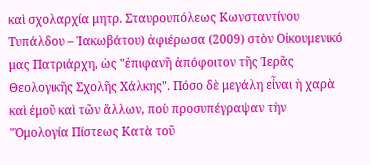καὶ σχολαρχία μητρ. Σταυρουπόλεως Κωνσταντίνου Τυπάλδου – Ἰακωβάτου) ἀφιέρωσα (2009) στὸν Οἰκουμενικό μας Πατριάρχη, ὡς "ἐπιφανῆ ἀπόφοιτον τῆς Ἱερᾶς Θεολογικῆς Σχολῆς Χάλκης". Πόσο δὲ μεγάλη εἶναι ἡ χαρὰ καὶ ἐμοῦ καὶ τῶν ἄλλων, ποὺ προσυπέγραψαν τὴν "Ὁμολογία Πίστεως Κατὰ τοῦ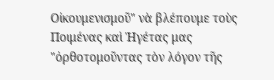Οἰκουμενισμοῦ" νὰ βλέπουμε τοὺς Ποιμένας καὶ Ἡγέτας μας "ὀρθοτομοῦντας τὸν λόγον τῆς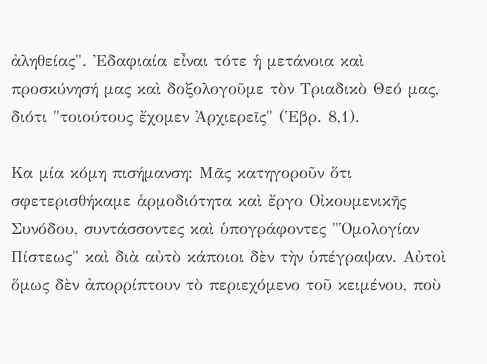ἀληθείας". Ἐδαφιαία εἶναι τότε ἡ μετάνοια καὶ προσκύνησή μας καὶ δοξολογοῦμε τὸν Τριαδικὸ Θεό μας, διότι "τοιούτους ἔχομεν Ἀρχιερεῖς" (Ἑβρ. 8,1).

Κα μία κόμη πισήμανση: Μᾶς κατηγοροῦν ὅτι σφετερισθήκαμε ἁρμοδιότητα καὶ ἔργο Οἰκουμενικῆς Συνόδου, συντάσσοντες καὶ ὑπογράφοντες "Ὁμολογίαν Πίστεως" καὶ διὰ αὐτὸ κάποιοι δὲν τὴν ὑπέγραψαν. Αὐτοὶ ὅμως δὲν ἀπορρίπτουν τὸ περιεχόμενο τοῦ κειμένου, ποὺ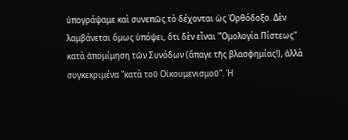ὑπογράψαμε καὶ συνεπῶς τὸ δέχονται ὡς Ὀρθόδοξο. Δὲν λαμβάνεται ὅμως ὑπόψει, ὅτι δὲν εἶναι "Ὁμολογία Πίστεως" κατὰ ἀπομίμηση τῶν Συνόδων (ἄπαγε τῆς βλασφημίας!), ἀλλὰ συγκεκριμένα "κατὰ τοῦ Οἰκουμενισμοῦ". Ἡ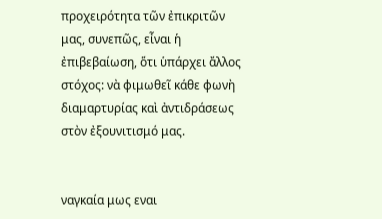προχειρότητα τῶν ἐπικριτῶν μας, συνεπῶς, εἶναι ἡ ἐπιβεβαίωση, ὅτι ὑπάρχει ἄλλος στόχος: νὰ φιμωθεῖ κάθε φωνὴ διαμαρτυρίας καὶ ἀντιδράσεως στὸν ἐξουνιτισμό μας.


ναγκαία μως εναι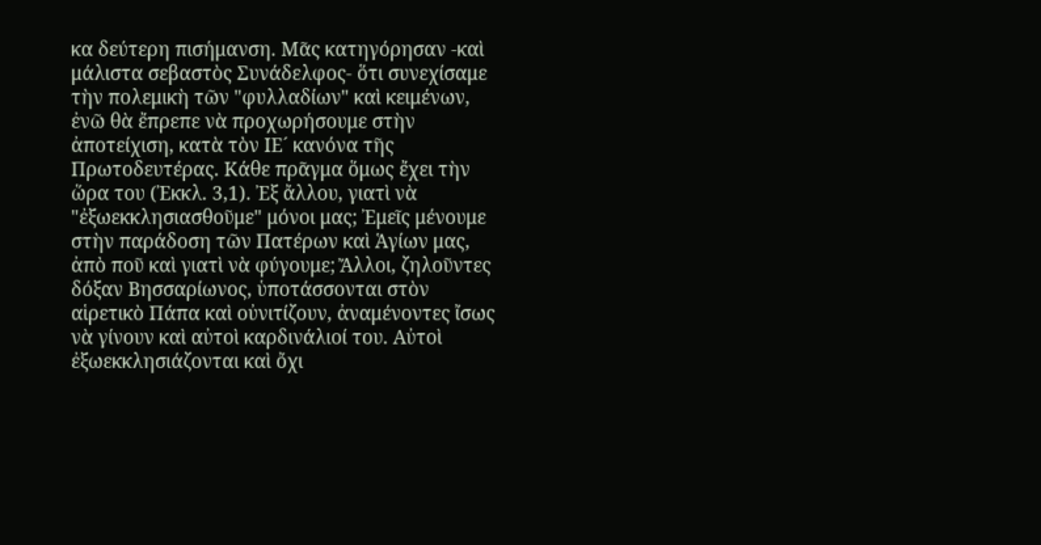κα δεύτερη πισήμανση. Μᾶς κατηγόρησαν -καὶ μάλιστα σεβαστὸς Συνάδελφος- ὅτι συνεχίσαμε τὴν πολεμικὴ τῶν "φυλλαδίων" καὶ κειμένων, ἐνῶ θὰ ἔπρεπε νὰ προχωρήσουμε στὴν ἀποτείχιση, κατὰ τὸν ΙΕ´ κανόνα τῆς Πρωτοδευτέρας. Κάθε πρᾶγμα ὅμως ἔχει τὴν ὥρα του (Ἐκκλ. 3,1). Ἐξ ἄλλου, γιατὶ νὰ "ἐξωεκκλησιασθοῦμε" μόνοι μας; Ἐμεῖς μένουμε στὴν παράδοση τῶν Πατέρων καὶ Ἁγίων μας, ἀπὸ ποῦ καὶ γιατὶ νὰ φύγουμε; Ἄλλοι, ζηλοῦντες δόξαν Βησσαρίωνος, ὑποτάσσονται στὸν αἱρετικὸ Πάπα καὶ οὐνιτίζουν, ἀναμένοντες ἴσως νὰ γίνουν καὶ αὐτοὶ καρδινάλιοί του. Αὐτοὶ ἐξωεκκλησιάζονται καὶ ὄχι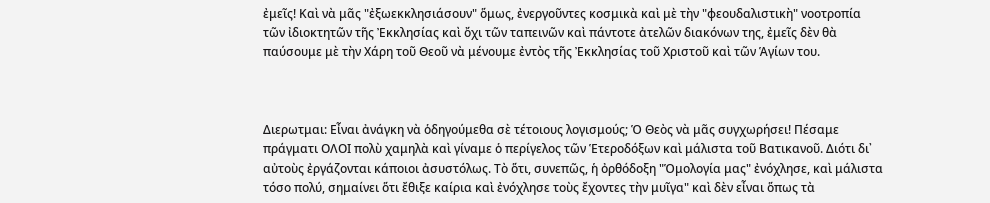ἐμεῖς! Καὶ νὰ μᾶς "ἐξωεκκλησιάσουν" ὅμως, ἐνεργοῦντες κοσμικὰ καὶ μὲ τὴν "φεουδαλιστικὴ" νοοτροπία τῶν ἰδιοκτητῶν τῆς Ἐκκλησίας καὶ ὄχι τῶν ταπεινῶν καὶ πάντοτε ἀτελῶν διακόνων της, ἐμεῖς δὲν θὰ παύσουμε μὲ τὴν Χάρη τοῦ Θεοῦ νὰ μένουμε ἐντὸς τῆς Ἐκκλησίας τοῦ Χριστοῦ καὶ τῶν Ἁγίων του.



Διερωτμαι: Εἶναι ἀνάγκη νὰ ὁδηγούμεθα σὲ τέτοιους λογισμούς; Ὁ Θεὸς νὰ μᾶς συγχωρήσει! Πέσαμε πράγματι ΟΛΟΙ πολὺ χαμηλὰ καὶ γίναμε ὁ περίγελος τῶν Ἑτεροδόξων καὶ μάλιστα τοῦ Βατικανοῦ. Διότι δι᾽ αὐτοὺς ἐργάζονται κάποιοι ἀσυστόλως. Τὸ ὅτι, συνεπῶς, ἡ ὀρθόδοξη "Ὁμολογία μας" ἐνόχλησε, καὶ μάλιστα τόσο πολύ, σημαίνει ὅτι ἔθιξε καίρια καὶ ἐνόχλησε τοὺς ἔχοντες τὴν μυῖγα" καὶ δὲν εἶναι ὅπως τὰ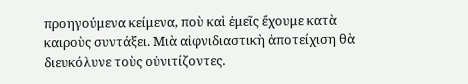προηγούμενα κείμενα, ποὺ καὶ ἐμεῖς ἔχουμε κατὰ καιροὺς συντάξει. Μιὰ αἰφνιδιαστικὴ ἀποτείχιση θὰ διευκόλυνε τοὺς οὐνιτίζοντες.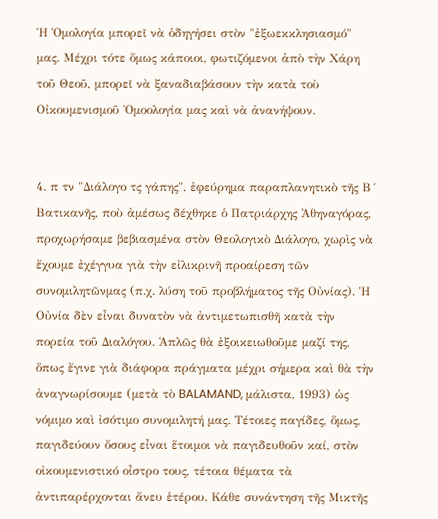Ἡ Ὁμολογία μπορεῖ νὰ ὁδηγήσει στὸν "ἐξωεκκλησιασμό" μας. Μέχρι τότε ὅμως κάποιοι, φωτιζόμενοι ἀπὸ τὴν Χάρη τοῦ Θεοῦ, μπορεῖ νὰ ξαναδιαβάσουν τὴν κατὰ τοὺ Οἰκουμενισμοῦ Ὁμοολογία μας καὶ νὰ ἀνανήψουν.


4. π τν "Διάλογο τς γάπης", ἐφεύρημα παραπλανητικὸ τῆς Β´ Βατικανῆς, ποὺ ἀμέσως δέχθηκε ὁ Πατριάρχης Ἀθηναγόρας, προχωρήσαμε βεβιασμένα στὸν Θεολογικὸ Διάλογο, χωρὶς νὰ ἔχουμε ἐχέγγυα γιὰ τὴν εἰλικρινῆ προαίρεση τῶν συνομιλητῶνμας (π.χ. λύση τοῦ προβλήματος τῆς Οὐνίας). Ἡ Οὐνία δὲν εἶναι δυνατὸν νὰ ἀντιμετωπισθῆ κατὰ τὴν πορεία τοῦ Διαλόγου. Ἁπλῶς θὰ ἐξοικειωθοῦμε μαζί της, ὅπως ἔγινε γιὰ διάφορα πράγματα μέχρι σήμερα καὶ θὰ τὴν ἀναγνωρίσουμε (μετὰ τὸ BALAMAND, μάλιστα, 1993) ὡς νόμιμο καὶ ἰσότιμο συνομιλητή μας. Τέτοιες παγίδες, ὅμως, παγιδεύουν ὅσους εἶναι ἕτοιμοι νὰ παγιδευθοῦν καί, στὸν οἰκουμενιστικό οἶστρο τους, τέτοια θέματα τὰ ἀντιπαρέρχονται ἄνευ ἑτέρου. Κάθε συνάντηση τῆς Μικτῆς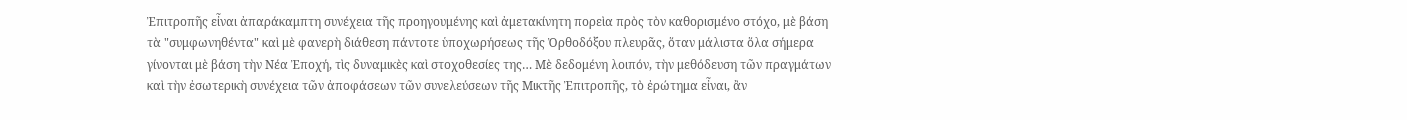Ἐπιτροπῆς εἶναι ἀπαράκαμπτη συνέχεια τῆς προηγουμένης καὶ ἀμετακίνητη πορεὶα πρὸς τὸν καθορισμένο στόχο, μὲ βάση τὰ "συμφωνηθέντα" καὶ μὲ φανερὴ διάθεση πάντοτε ὑποχωρήσεως τῆς Ὀρθοδόξου πλευρᾶς, ὅταν μάλιστα ὅλα σήμερα γίνονται μὲ βάση τὴν Νέα Ἐποχή, τὶς δυναμικὲς καὶ στοχοθεσίες της… Μὲ δεδομένη λοιπόν, τὴν μεθόδευση τῶν πραγμάτων καὶ τὴν ἐσωτερικὴ συνέχεια τῶν ἀποφάσεων τῶν συνελεύσεων τῆς Μικτῆς Ἐπιτροπῆς, τὸ ἐρώτημα εἶναι, ἂν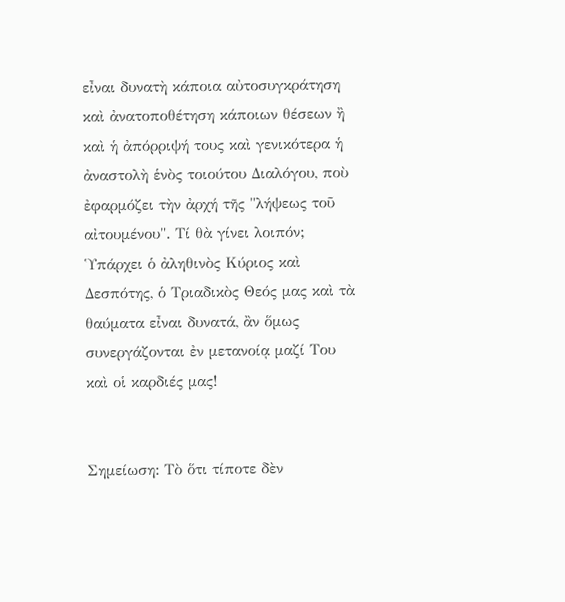εἶναι δυνατὴ κάποια αὐτοσυγκράτηση καὶ ἀνατοποθέτηση κάποιων θέσεων ἢ καὶ ἡ ἀπόρριψή τους καὶ γενικότερα ἡ ἀναστολὴ ἑνὸς τοιούτου Διαλόγου, ποὺ ἐφαρμόζει τὴν ἀρχή τῆς "λήψεως τοῦ αἰτουμένου". Τί θὰ γίνει λοιπόν; Ὑπάρχει ὁ ἀληθινὸς Κύριος καὶ Δεσπότης, ὁ Τριαδικὸς Θεός μας καὶ τὰ θαύματα εἶναι δυνατά, ἂν ὅμως συνεργάζονται ἐν μετανοίᾳ μαζί Του καὶ οἱ καρδιές μας!


Σημείωση: Τὸ ὅτι τίποτε δὲν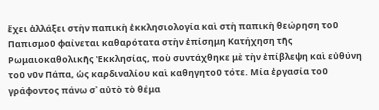ἔχει ἀλλάξει στὴν παπικὴ ἐκκλησιολογία καὶ στὴ παπικὴ θεώρηση τοῦ Παπισμοῦ φαίνεται καθαρότατα στὴν ἐπίσημη Κατήχηση τῆς Ρωμαιοκαθολικῆς Ἐκκλησίας, ποὺ συντάχθηκε μὲ τὴν ἐπίβλεψη καὶ εὐθύνη τοῦ νῦν Πάπα, ὡς καρδιναλίου καὶ καθηγητοῦ τότε. Μία ἐργασία τοῦ γράφοντος πάνω σ᾽ αὐτὸ τὸ θέμα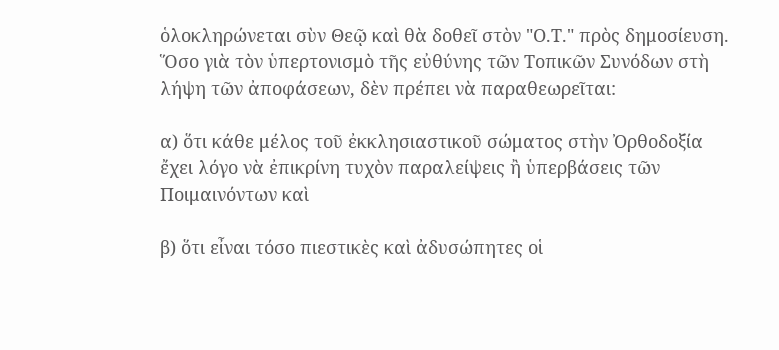ὁλοκληρώνεται σὺν Θεῷ καὶ θὰ δοθεῖ στὸν "Ο.Τ." πρὸς δημοσίευση. Ὅσο γιὰ τὸν ὑπερτονισμὸ τῆς εὐθύνης τῶν Τοπικῶν Συνόδων στὴ λήψη τῶν ἀποφάσεων, δὲν πρέπει νὰ παραθεωρεῖται:

α) ὅτι κάθε μέλος τοῦ ἐκκλησιαστικοῦ σώματος στὴν Ὀρθοδοξία ἔχει λόγο νὰ ἐπικρίνη τυχὸν παραλείψεις ἢ ὑπερβάσεις τῶν Ποιμαινόντων καὶ

β) ὅτι εἶναι τόσο πιεστικὲς καὶ ἀδυσώπητες οἱ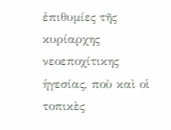ἐπιθυμίες τῆς κυρίαρχης νεοεποχίτικης ἡγεσίας, ποὺ καὶ οἱ τοπικὲς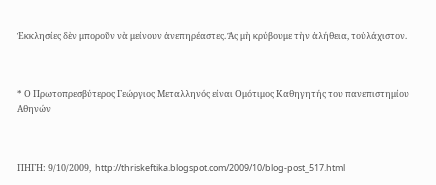Ἐκκλησίες δὲν μποροῦν νὰ μείνουν ἀνεπηρέαστες. Ἂς μὴ κρύβουμε τὴν ἀλήθεια, τοὐλάχιστον.



* Ο Πρωτοπρεσβύτερος Γεώργιος Μεταλληνός είναι Ομότιμος Καθηγητής του πανεπιστημίου Αθηνών



ΠΗΓΗ: 9/10/2009,  http://thriskeftika.blogspot.com/2009/10/blog-post_517.html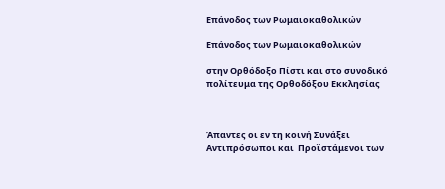Επάνοδος των Ρωμαιοκαθολικών

Επάνοδος των Ρωμαιοκαθολικών

στην Ορθόδοξο Πίστι και στο συνοδικό πολίτευμα της Ορθοδόξου Εκκλησίας



Άπαντες οι εν τη κοινή Συνάξει  Αντιπρόσωποι και  Προϊστάμενοι των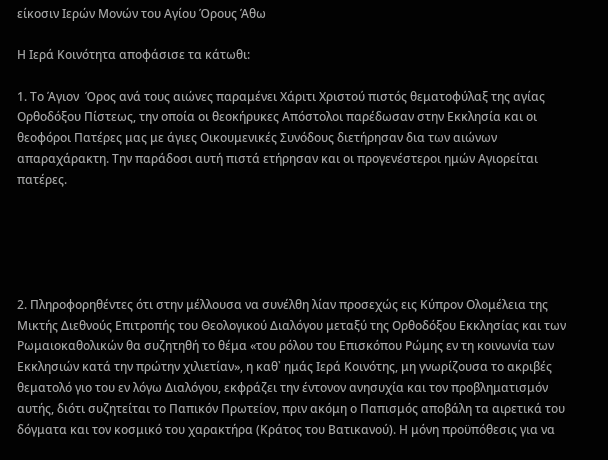είκοσιν Ιερών Μονών του Αγίου Όρους Άθω

Η Ιερά Κοινότητα αποφάσισε τα κάτωθι:

1. Το Άγιον  Όρος ανά τους αιώνες παραμένει Χάριτι Χριστού πιστός θεματοφύλαξ της αγίας Ορθοδόξου Πίστεως, την οποία οι θεοκήρυκες Απόστολοι παρέδωσαν στην Εκκλησία και οι θεοφόροι Πατέρες μας με άγιες Οικουμενικές Συνόδους διετήρησαν δια των αιώνων απαραχάρακτη. Την παράδοσι αυτή πιστά ετήρησαν και οι προγενέστεροι ημών Αγιορείται πατέρες.





2. Πληροφορηθέντες ότι στην μέλλουσα να συνέλθη λίαν προσεχώς εις Κύπρον Ολομέλεια της Μικτής Διεθνούς Επιτροπής του Θεολογικού Διαλόγου μεταξύ της Ορθοδόξου Εκκλησίας και των Ρωμαιοκαθολικών θα συζητηθή το θέμα «του ρόλου του Επισκόπου Ρώμης εν τη κοινωνία των Εκκλησιών κατά την πρώτην χιλιετίαν», η καθ᾽ ημάς Ιερά Κοινότης, μη γνωρίζουσα το ακριβές θεματολό γιο του εν λόγω Διαλόγου, εκφράζει την έντονον ανησυχία και τον προβληματισμόν αυτής, διότι συζητείται το Παπικόν Πρωτείον, πριν ακόμη ο Παπισμός αποβάλη τα αιρετικά του δόγματα και τον κοσμικό του χαρακτήρα (Κράτος του Βατικανού). Η μόνη προϋπόθεσις για να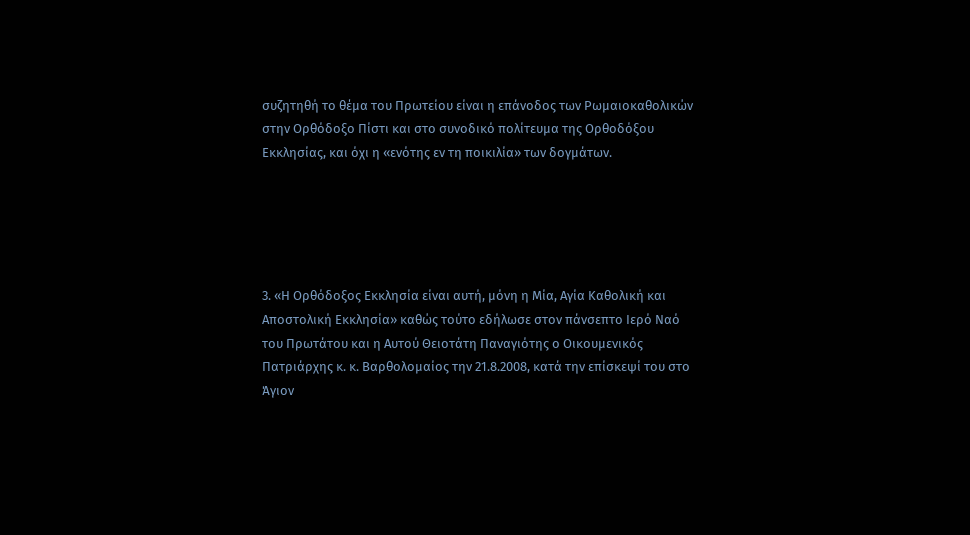συζητηθή το θέμα του Πρωτείου είναι η επάνοδος των Ρωμαιοκαθολικών στην Ορθόδοξο Πίστι και στο συνοδικό πολίτευμα της Ορθοδόξου Εκκλησίας, και όχι η «ενότης εν τη ποικιλία» των δογμάτων.





3. «Η Ορθόδοξος Εκκλησία είναι αυτή, μόνη η Μία, Αγία Καθολική και Αποστολική Εκκλησία» καθώς τούτο εδήλωσε στον πάνσεπτο Ιερό Ναό του Πρωτάτου και η Αυτού Θειοτάτη Παναγιότης ο Οικουμενικός Πατριάρχης κ. κ. Βαρθολομαίος την 21.8.2008, κατά την επίσκεψί του στο Άγιον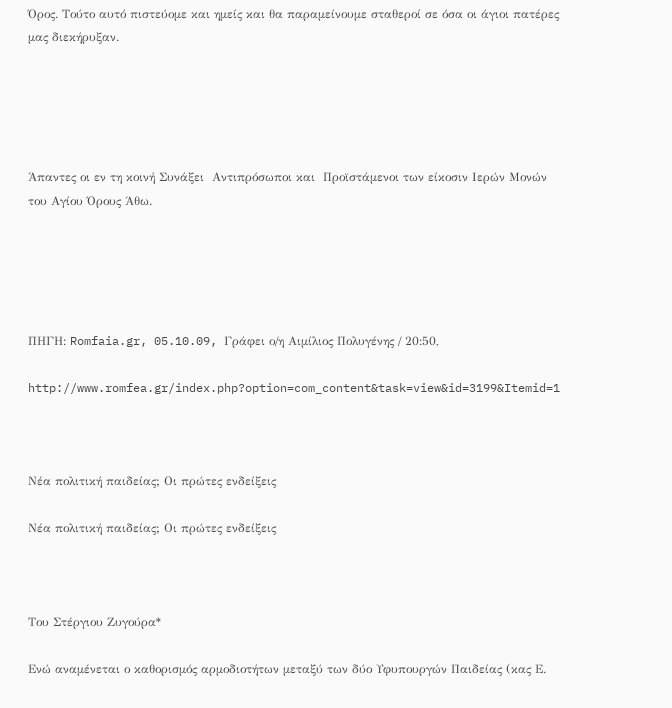Όρος. Τούτο αυτό πιστεύομε και ημείς και θα παραμείνουμε σταθεροί σε όσα οι άγιοι πατέρες μας διεκήρυξαν.





Άπαντες οι εν τη κοινή Συνάξει  Αντιπρόσωποι και  Προϊστάμενοι των είκοσιν Ιερών Μονών του Αγίου Όρους Άθω.





ΠΗΓΗ: Romfaia.gr, 05.10.09, Γράφει ο/η Αιμίλιος Πολυγένης / 20:50,

http://www.romfea.gr/index.php?option=com_content&task=view&id=3199&Itemid=1



Νέα πολιτική παιδείας; Οι πρώτες ενδείξεις

Νέα πολιτική παιδείας; Οι πρώτες ενδείξεις



Του Στέργιου Ζυγούρα*

Ενώ αναμένεται ο καθορισμός αρμοδιοτήτων μεταξύ των δύο Υφυπουργών Παιδείας (κας Ε.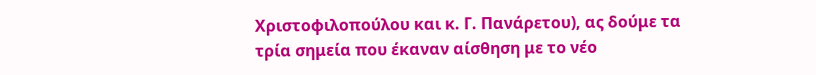Χριστοφιλοπούλου και κ. Γ. Πανάρετου), ας δούμε τα τρία σημεία που έκαναν αίσθηση με το νέο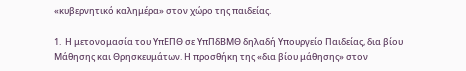«κυβερνητικό καλημέρα» στον χώρο της παιδείας.

1.  Η μετονομασία του ΥπΕΠΘ σε ΥπΠδΒΜΘ δηλαδή Υπουργείο Παιδείας, δια βίου Μάθησης και Θρησκευμάτων. Η προσθήκη της «δια βίου μάθησης» στον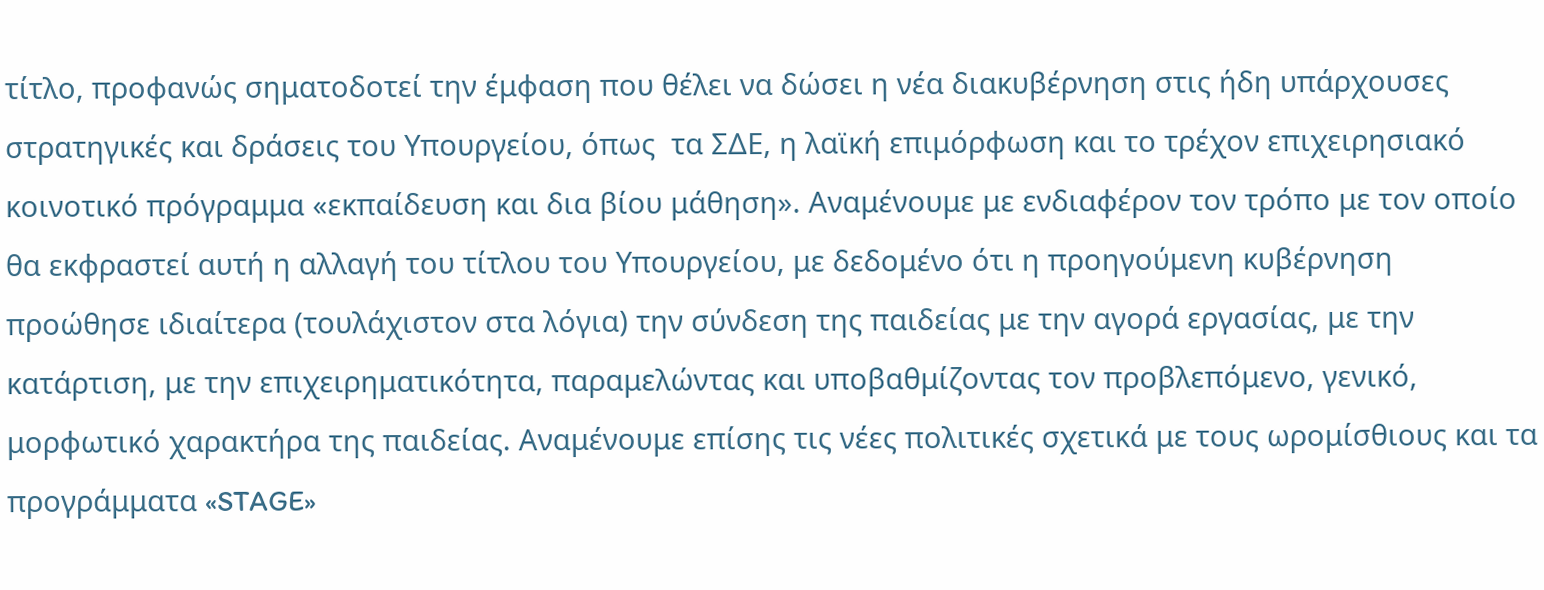τίτλο, προφανώς σηματοδοτεί την έμφαση που θέλει να δώσει η νέα διακυβέρνηση στις ήδη υπάρχουσες στρατηγικές και δράσεις του Υπουργείου, όπως  τα ΣΔΕ, η λαϊκή επιμόρφωση και το τρέχον επιχειρησιακό κοινοτικό πρόγραμμα «εκπαίδευση και δια βίου μάθηση». Αναμένουμε με ενδιαφέρον τον τρόπο με τον οποίο θα εκφραστεί αυτή η αλλαγή του τίτλου του Υπουργείου, με δεδομένο ότι η προηγούμενη κυβέρνηση προώθησε ιδιαίτερα (τουλάχιστον στα λόγια) την σύνδεση της παιδείας με την αγορά εργασίας, με την κατάρτιση, με την επιχειρηματικότητα, παραμελώντας και υποβαθμίζοντας τον προβλεπόμενο, γενικό, μορφωτικό χαρακτήρα της παιδείας. Αναμένουμε επίσης τις νέες πολιτικές σχετικά με τους ωρομίσθιους και τα προγράμματα «STAGE»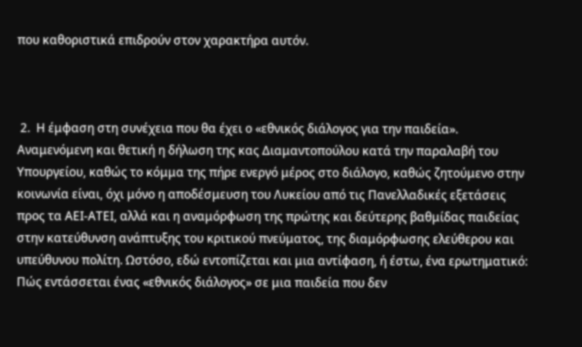που καθοριστικά επιδρούν στον χαρακτήρα αυτόν.



 2.  Η έμφαση στη συνέχεια που θα έχει ο «εθνικός διάλογος για την παιδεία». Αναμενόμενη και θετική η δήλωση της κας Διαμαντοπούλου κατά την παραλαβή του Υπουργείου, καθώς το κόμμα της πήρε ενεργό μέρος στο διάλογο, καθώς ζητούμενο στην κοινωνία είναι, όχι μόνο η αποδέσμευση του Λυκείου από τις Πανελλαδικές εξετάσεις προς τα ΑΕΙ-ΑΤΕΙ, αλλά και η αναμόρφωση της πρώτης και δεύτερης βαθμίδας παιδείας στην κατεύθυνση ανάπτυξης του κριτικού πνεύματος, της διαμόρφωσης ελεύθερου και υπεύθυνου πολίτη. Ωστόσο, εδώ εντοπίζεται και μια αντίφαση, ή έστω, ένα ερωτηματικό: Πώς εντάσσεται ένας «εθνικός διάλογος» σε μια παιδεία που δεν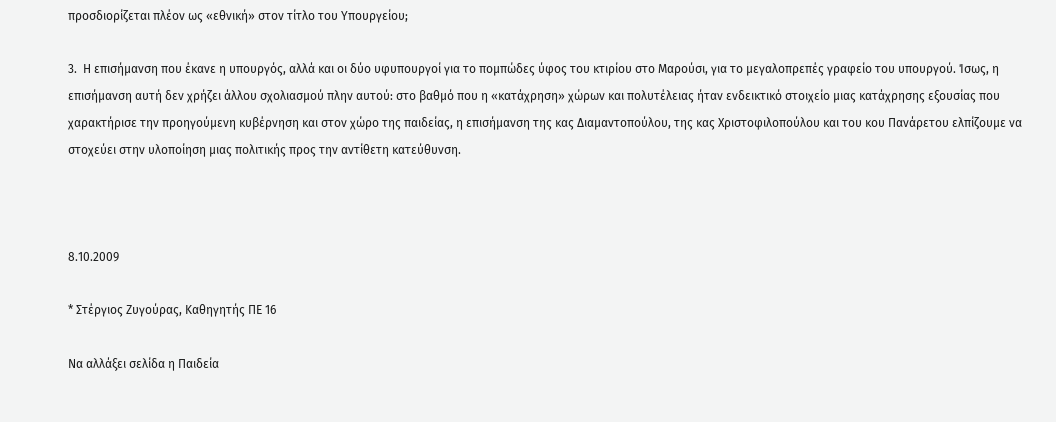προσδιορίζεται πλέον ως «εθνική» στον τίτλο του Υπουργείου;

3.  Η επισήμανση που έκανε η υπουργός, αλλά και οι δύο υφυπουργοί για το πομπώδες ύφος του κτιρίου στο Μαρούσι, για το μεγαλοπρεπές γραφείο του υπουργού. Ίσως, η επισήμανση αυτή δεν χρήζει άλλου σχολιασμού πλην αυτού: στο βαθμό που η «κατάχρηση» χώρων και πολυτέλειας ήταν ενδεικτικό στοιχείο μιας κατάχρησης εξουσίας που χαρακτήρισε την προηγούμενη κυβέρνηση και στον χώρο της παιδείας, η επισήμανση της κας Διαμαντοπούλου, της κας Χριστοφιλοπούλου και του κου Πανάρετου ελπίζουμε να στοχεύει στην υλοποίηση μιας πολιτικής προς την αντίθετη κατεύθυνση.



8.10.2009

* Στέργιος Ζυγούρας, Καθηγητής ΠΕ 16

Να αλλάξει σελίδα η Παιδεία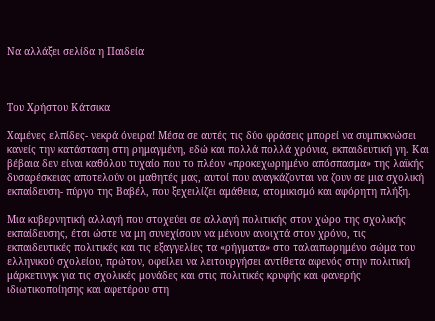Να αλλάξει σελίδα η Παιδεία



Του Χρήστου Κάτσικα

Χαμένες ελπίδες- νεκρά όνειρα! Μέσα σε αυτές τις δύο φράσεις μπορεί να συμπυκνώσει κανείς την κατάσταση στη ρημαγμένη, εδώ και πολλά πολλά χρόνια, εκπαιδευτική γη. Και βέβαια δεν είναι καθόλου τυχαίο που το πλέον «προκεχωρημένο απόσπασμα» της λαϊκής δυσαρέσκειας αποτελούν οι μαθητές μας, αυτοί που αναγκάζονται να ζουν σε μια σχολική εκπαίδευση- πύργο της Βαβέλ, που ξεχειλίζει αμάθεια, ατομικισμό και αφόρητη πλήξη.

Μια κυβερνητική αλλαγή που στοχεύει σε αλλαγή πολιτικής στον χώρο της σχολικής εκπαίδευσης, έτσι ώστε να μη συνεχίσουν να μένουν ανοιχτά στον χρόνο, τις εκπαιδευτικές πολιτικές και τις εξαγγελίες τα «ρήγματα» στο ταλαιπωρημένο σώμα του ελληνικού σχολείου, πρώτον, οφείλει να λειτουργήσει αντίθετα αφενός στην πολιτική μάρκετινγκ για τις σχολικές μονάδες και στις πολιτικές κρυφής και φανερής ιδιωτικοποίησης και αφετέρου στη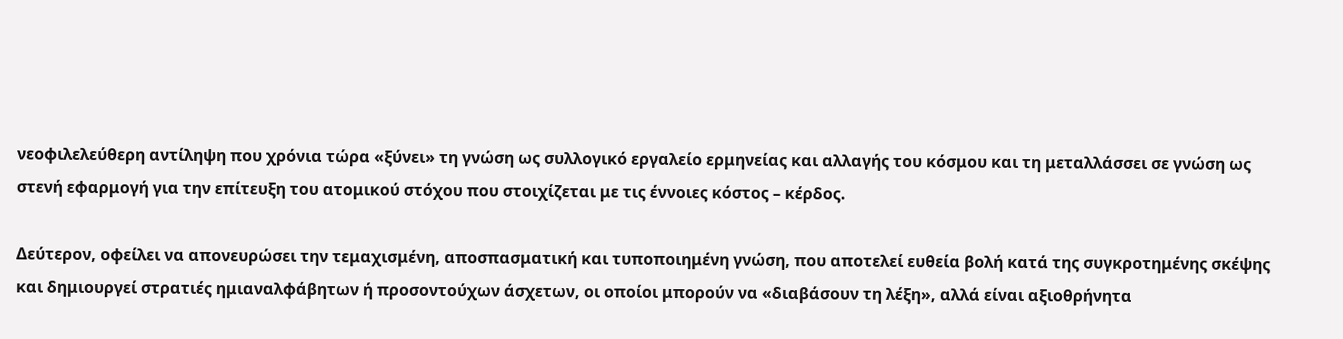νεοφιλελεύθερη αντίληψη που χρόνια τώρα «ξύνει» τη γνώση ως συλλογικό εργαλείο ερμηνείας και αλλαγής του κόσμου και τη μεταλλάσσει σε γνώση ως στενή εφαρμογή για την επίτευξη του ατομικού στόχου που στοιχίζεται με τις έννοιες κόστος – κέρδος.

Δεύτερον, οφείλει να απονευρώσει την τεμαχισμένη, αποσπασματική και τυποποιημένη γνώση, που αποτελεί ευθεία βολή κατά της συγκροτημένης σκέψης και δημιουργεί στρατιές ημιαναλφάβητων ή προσοντούχων άσχετων, οι οποίοι μπορούν να «διαβάσουν τη λέξη», αλλά είναι αξιοθρήνητα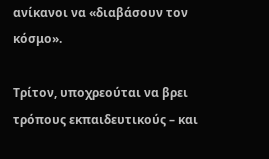ανίκανοι να «διαβάσουν τον κόσμο».

Τρίτον, υποχρεούται να βρει τρόπους εκπαιδευτικούς – και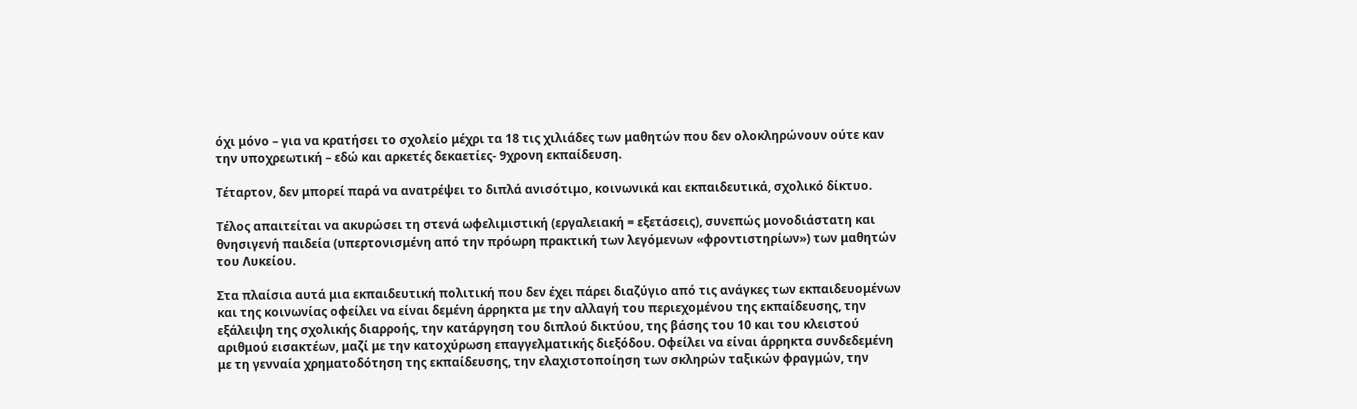όχι μόνο – για να κρατήσει το σχολείο μέχρι τα 18 τις χιλιάδες των μαθητών που δεν ολοκληρώνουν ούτε καν την υποχρεωτική – εδώ και αρκετές δεκαετίες- 9χρονη εκπαίδευση.

Τέταρτον, δεν μπορεί παρά να ανατρέψει το διπλά ανισότιμο, κοινωνικά και εκπαιδευτικά, σχολικό δίκτυο.

Τέλος απαιτείται να ακυρώσει τη στενά ωφελιμιστική (εργαλειακή = εξετάσεις), συνεπώς μονοδιάστατη και θνησιγενή παιδεία (υπερτονισμένη από την πρόωρη πρακτική των λεγόμενων «φροντιστηρίων») των μαθητών του Λυκείου.

Στα πλαίσια αυτά μια εκπαιδευτική πολιτική που δεν έχει πάρει διαζύγιο από τις ανάγκες των εκπαιδευομένων και της κοινωνίας οφείλει να είναι δεμένη άρρηκτα με την αλλαγή του περιεχομένου της εκπαίδευσης, την εξάλειψη της σχολικής διαρροής, την κατάργηση του διπλού δικτύου, της βάσης του 10 και του κλειστού αριθμού εισακτέων, μαζί με την κατοχύρωση επαγγελματικής διεξόδου. Οφείλει να είναι άρρηκτα συνδεδεμένη με τη γενναία χρηματοδότηση της εκπαίδευσης, την ελαχιστοποίηση των σκληρών ταξικών φραγμών, την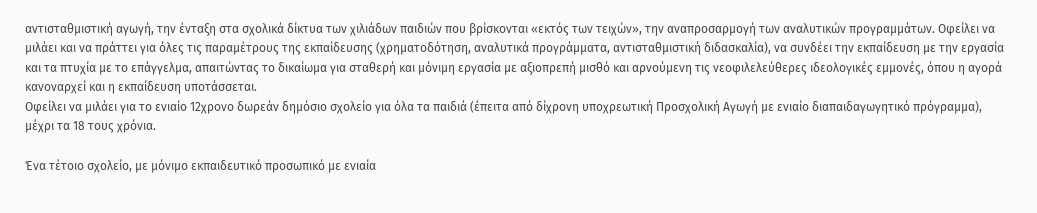αντισταθμιστική αγωγή, την ένταξη στα σχολικά δίκτυα των χιλιάδων παιδιών που βρίσκονται «εκτός των τειχών», την αναπροσαρμογή των αναλυτικών προγραμμάτων. Οφείλει να μιλάει και να πράττει για όλες τις παραμέτρους της εκπαίδευσης (χρηματοδότηση, αναλυτικά προγράμματα, αντισταθμιστική διδασκαλία), να συνδέει την εκπαίδευση με την εργασία και τα πτυχία με το επάγγελμα, απαιτώντας το δικαίωμα για σταθερή και μόνιμη εργασία με αξιοπρεπή μισθό και αρνούμενη τις νεοφιλελεύθερες ιδεολογικές εμμονές, όπου η αγορά κανοναρχεί και η εκπαίδευση υποτάσσεται.
Οφείλει να μιλάει για το ενιαίο 12χρονο δωρεάν δημόσιο σχολείο για όλα τα παιδιά (έπειτα από δίχρονη υποχρεωτική Προσχολική Αγωγή με ενιαίο διαπαιδαγωγητικό πρόγραμμα), μέχρι τα 18 τους χρόνια.

Ένα τέτοιο σχολείο, με μόνιμο εκπαιδευτικό προσωπικό με ενιαία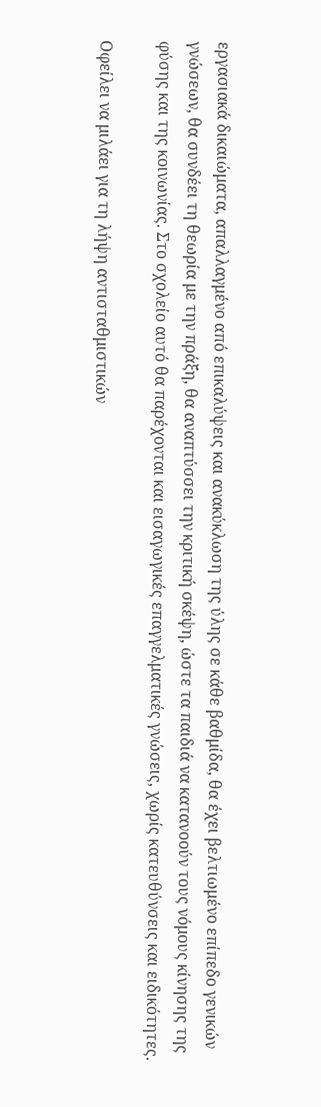εργασιακά δικαιώματα, απαλλαγμένο από επικαλύψεις και ανακύκλωση της ύλης σε κάθε βαθμίδα, θα έχει βελτιωμένο επίπεδο γενικών γνώσεων, θα συνδέει τη θεωρία με την πράξη, θα αναπτύσσει την κριτική σκέψη, ώστε τα παιδιά να κατανοούν τους νόμους κίνησης της φύσης και της κοινωνίας. Στο σχολείο αυτό θα παρέχονται και εισαγωγικές επαγγελματικές γνώσεις, χωρίς κατευθύνσεις και ειδικότητες.

Oφείλει να μιλάει για τη λήψη αντισταθμιστικών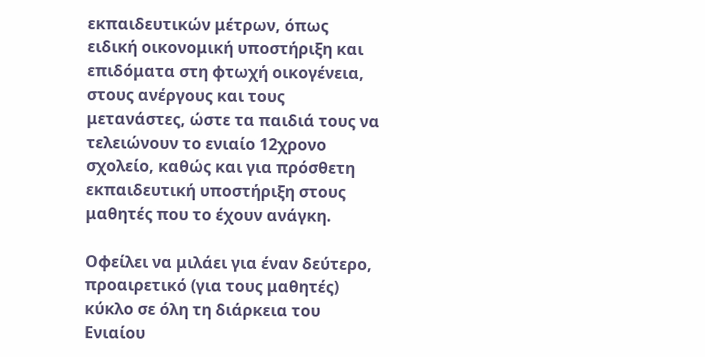εκπαιδευτικών μέτρων, όπως ειδική οικονομική υποστήριξη και επιδόματα στη φτωχή οικογένεια, στους ανέργους και τους μετανάστες, ώστε τα παιδιά τους να τελειώνουν το ενιαίο 12χρονο σχολείο, καθώς και για πρόσθετη εκπαιδευτική υποστήριξη στους μαθητές που το έχουν ανάγκη.

Οφείλει να μιλάει για έναν δεύτερο, προαιρετικό (για τους μαθητές) κύκλο σε όλη τη διάρκεια του Ενιαίου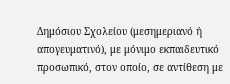Δημόσιου Σχολείου (μεσημεριανό ή απογευματινό), με μόνιμο εκπαιδευτικό προσωπικό, στον οποίο, σε αντίθεση με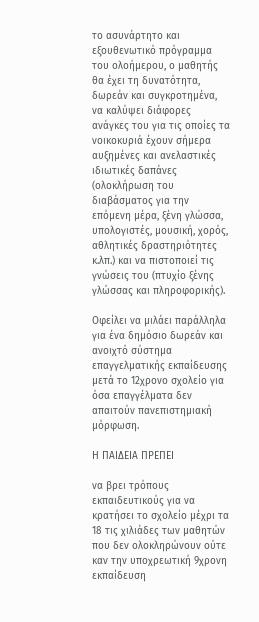το ασυνάρτητο και εξουθενωτικό πρόγραμμα του ολοήμερου, ο μαθητής θα έχει τη δυνατότητα, δωρεάν και συγκροτημένα, να καλύψει διάφορες ανάγκες του για τις οποίες τα νοικοκυριά έχουν σήμερα αυξημένες και ανελαστικές ιδιωτικές δαπάνες (ολοκλήρωση του διαβάσματος για την επόμενη μέρα, ξένη γλώσσα, υπολογιστές, μουσική, χορός, αθλητικές δραστηριότητες κ.λπ.) και να πιστοποιεί τις γνώσεις του (πτυχίο ξένης γλώσσας και πληροφορικής).

Οφείλει να μιλάει παράλληλα για ένα δημόσιο δωρεάν και ανοιχτό σύστημα επαγγελματικής εκπαίδευσης μετά το 12χρονο σχολείο για όσα επαγγέλματα δεν απαιτούν πανεπιστημιακή μόρφωση.

Η ΠΑΙΔΕΙΑ ΠΡΕΠΕΙ

να βρει τρόπους εκπαιδευτικούς για να κρατήσει το σχολείο μέχρι τα 18 τις χιλιάδες των μαθητών που δεν ολοκληρώνουν ούτε καν την υποχρεωτική 9χρονη εκπαίδευση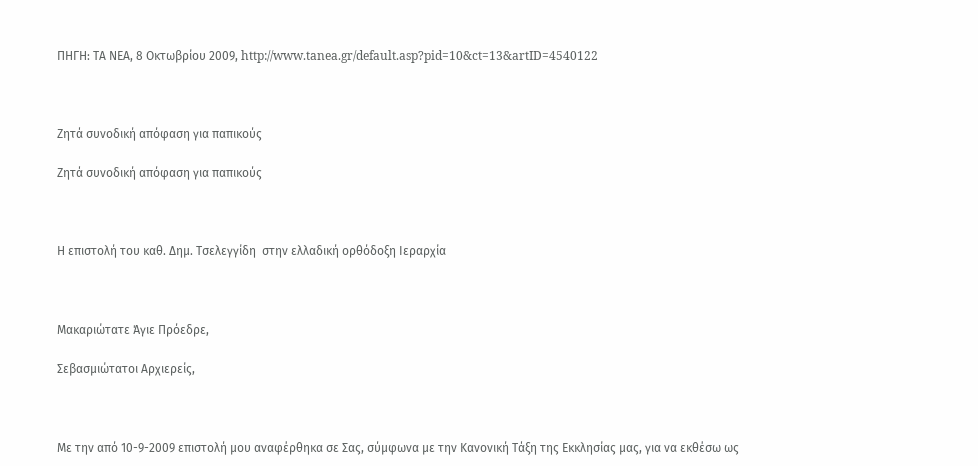ΠΗΓΗ: ΤΑ ΝΕΑ, 8 Οκτωβρίου 2009, http://www.tanea.gr/default.asp?pid=10&ct=13&artID=4540122



Ζητά συνοδική απόφαση για παπικούς

Ζητά συνοδική απόφαση για παπικούς



Η επιστολή του καθ. Δημ. Τσελεγγίδη  στην ελλαδική ορθόδοξη Ιεραρχία



Μακαριώτατε Άγιε Πρόεδρε,

Σεβασμιώτατοι Αρχιερείς,



Με την από 10-9-2009 επιστολή μου αναφέρθηκα σε Σας, σύμφωνα με την Κανονική Τάξη της Εκκλησίας μας, για να εκθέσω ως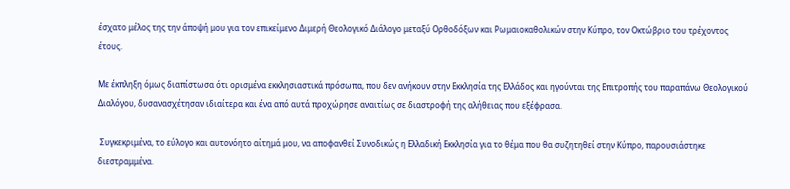έσχατο μέλος της την άποψή μου για τον επικείμενο Διμερή Θεολογικό Διάλογο μεταξύ Ορθοδόξων και Ρωμαιοκαθολικών στην Κύπρο, τον Οκτώβριο του τρέχοντος έτους.

Με έκπληξη όμως διαπίστωσα ότι ορισμένα εκκλησιαστικά πρόσωπα, που δεν ανήκουν στην Εκκλησία της Ελλάδος και ηγούνται της Επιτροπής του παραπάνω Θεολογικού Διαλόγου, δυσανασχέτησαν ιδιαίτερα και ένα από αυτά προχώρησε αναιτίως σε διαστροφή της αλήθειας που εξέφρασα.

 Συγκεκριμένα, το εύλογο και αυτονόητο αίτημά μου, να αποφανθεί Συνοδικώς η Ελλαδική Εκκλησία για το θέμα που θα συζητηθεί στην Κύπρο, παρουσιάστηκε διεστραμμένα.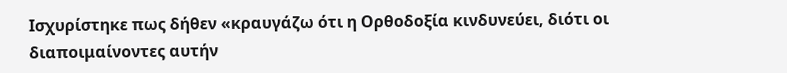Ισχυρίστηκε πως δήθεν «κραυγάζω ότι η Ορθοδοξία κινδυνεύει, διότι οι διαποιμαίνοντες αυτήν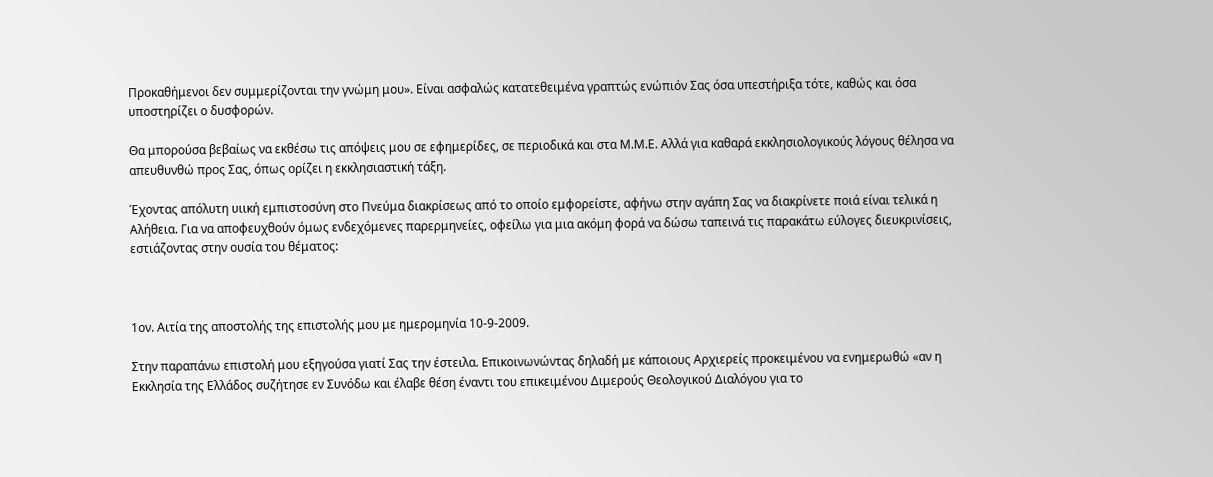Προκαθήμενοι δεν συμμερίζονται την γνώμη μου». Είναι ασφαλώς κατατεθειμένα γραπτώς ενώπιόν Σας όσα υπεστήριξα τότε, καθώς και όσα υποστηρίζει ο δυσφορών.

Θα μπορούσα βεβαίως να εκθέσω τις απόψεις μου σε εφημερίδες, σε περιοδικά και στα Μ.Μ.Ε. Αλλά για καθαρά εκκλησιολογικούς λόγους θέλησα να απευθυνθώ προς Σας, όπως ορίζει η εκκλησιαστική τάξη.

Έχοντας απόλυτη υιική εμπιστοσύνη στο Πνεύμα διακρίσεως από το οποίο εμφορείστε, αφήνω στην αγάπη Σας να διακρίνετε ποιά είναι τελικά η Αλήθεια. Για να αποφευχθούν όμως ενδεχόμενες παρερμηνείες, οφείλω για μια ακόμη φορά να δώσω ταπεινά τις παρακάτω εύλογες διευκρινίσεις, εστιάζοντας στην ουσία του θέματος:



1ον. Αιτία της αποστολής της επιστολής μου με ημερομηνία 10-9-2009.

Στην παραπάνω επιστολή μου εξηγούσα γιατί Σας την έστειλα. Επικοινωνώντας δηλαδή με κάποιους Αρχιερείς προκειμένου να ενημερωθώ «αν η Εκκλησία της Ελλάδος συζήτησε εν Συνόδω και έλαβε θέση έναντι του επικειμένου Διμερούς Θεολογικού Διαλόγου για το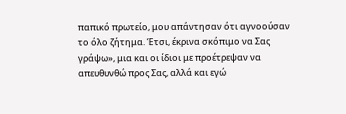παπικό πρωτείο, μου απάντησαν ότι αγνοούσαν το όλο ζήτημα. Έτσι, έκρινα σκόπιμο να Σας γράψω», μια και οι ίδιοι με προέτρεψαν να απευθυνθώ προς Σας, αλλά και εγώ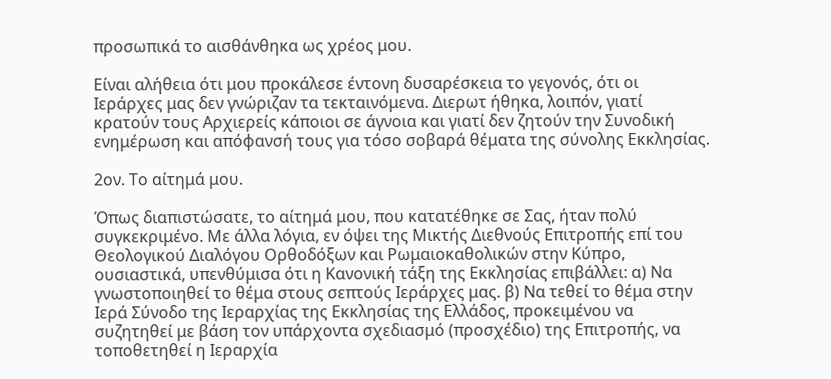προσωπικά το αισθάνθηκα ως χρέος μου.

Είναι αλήθεια ότι μου προκάλεσε έντονη δυσαρέσκεια το γεγονός, ότι οι Ιεράρχες μας δεν γνώριζαν τα τεκταινόμενα. Διερωτ ήθηκα, λοιπόν, γιατί κρατούν τους Αρχιερείς κάποιοι σε άγνοια και γιατί δεν ζητούν την Συνοδική ενημέρωση και απόφανσή τους για τόσο σοβαρά θέματα της σύνολης Εκκλησίας.

2ον. Το αίτημά μου.

Όπως διαπιστώσατε, το αίτημά μου, που κατατέθηκε σε Σας, ήταν πολύ συγκεκριμένο. Με άλλα λόγια, εν όψει της Μικτής Διεθνούς Επιτροπής επί του Θεολογικού Διαλόγου Ορθοδόξων και Ρωμαιοκαθολικών στην Κύπρο, ουσιαστικά, υπενθύμισα ότι η Κανονική τάξη της Εκκλησίας επιβάλλει: α) Να γνωστοποιηθεί το θέμα στους σεπτούς Ιεράρχες μας. β) Να τεθεί το θέμα στην Ιερά Σύνοδο της Ιεραρχίας της Εκκλησίας της Ελλάδος, προκειμένου να συζητηθεί με βάση τον υπάρχοντα σχεδιασμό (προσχέδιο) της Επιτροπής, να τοποθετηθεί η Ιεραρχία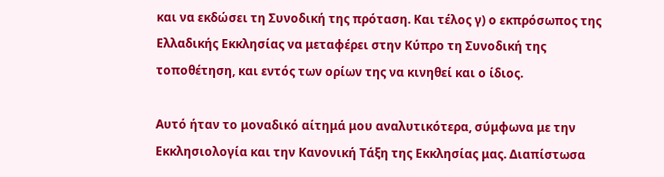και να εκδώσει τη Συνοδική της πρόταση. Και τέλος γ) ο εκπρόσωπος της Ελλαδικής Εκκλησίας να μεταφέρει στην Κύπρο τη Συνοδική της τοποθέτηση, και εντός των ορίων της να κινηθεί και ο ίδιος.

Αυτό ήταν το μοναδικό αίτημά μου αναλυτικότερα, σύμφωνα με την Εκκλησιολογία και την Κανονική Τάξη της Εκκλησίας μας. Διαπίστωσα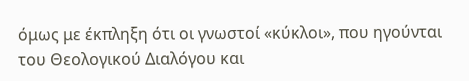όμως με έκπληξη ότι οι γνωστοί «κύκλοι», που ηγούνται του Θεολογικού Διαλόγου και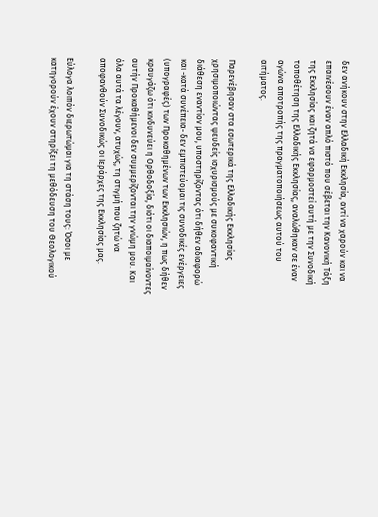δεν ανήκουν στην Ελλαδική Εκκλησία, αντί να χαρούν και να επαινέσουν έναν απλό πιστό που σέβεται την Κανονική Τάξη της Εκκλησίας και ζητά να εφαρμοστεί αυτή με την Συνοδική τοποθέτηση της Ελλαδικής Εκκλησίας, αναλώθηκαν σε έναν αγώνα αποτροπής της πραγματοποιήσεως αυτού του αιτήματος.

Παρενέβησαν στα εσωτερικά της Ελλαδικής Εκκλησίας χρησιμοποιώντας ψευδείς ισχυρισμούς με συκοφαντική διάθεση εναντίον μου, υποστηρίζοντας ότι δήθεν αδιαφορώ και -κατά συνέπεια- δεν εμπιστεύομαι τις συνοδικές ενέργειες (υπογραφές) των Προκαθημένων των Εκκλησιών, η πως δήθεν κραυγάζω ότι κινδυνεύει η Ορθοδοξία, διότι οι διαποιμαίνοντες αυτήν Προκαθήμενοι δεν συμμερίζονται την γνώμη μου. Και όλα αυτά τα λέγουν, ατυχώς, τη στιγμή που ζητώ να αποφανθούν Συνοδικώς οι Ιεράρχες της Εκκλησίας μας.

Εύλογα λοιπόν διερωτώμαι για τη στάση τους: Όσοι με κατηγορούν έχουν στηρίξει τη μεθόδευση του Θεολογικού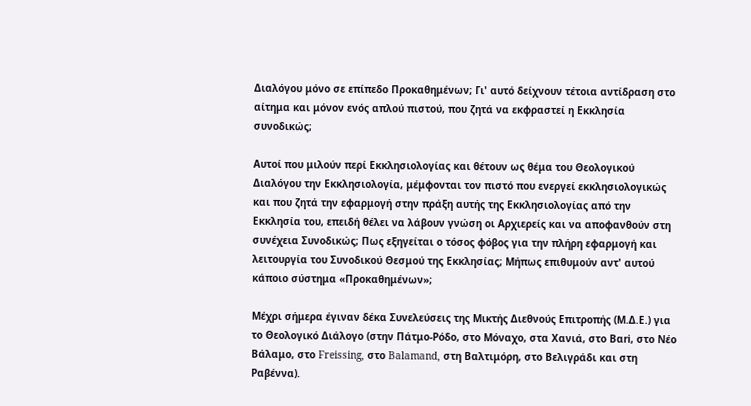Διαλόγου μόνο σε επίπεδο Προκαθημένων; Γι' αυτό δείχνουν τέτοια αντίδραση στο αίτημα και μόνον ενός απλού πιστού, που ζητά να εκφραστεί η Εκκλησία συνοδικώς;

Αυτοί που μιλούν περί Εκκλησιολογίας και θέτουν ως θέμα του Θεολογικού Διαλόγου την Εκκλησιολογία, μέμφονται τον πιστό που ενεργεί εκκλησιολογικώς και που ζητά την εφαρμογή στην πράξη αυτής της Εκκλησιολογίας από την Εκκλησία του, επειδή θέλει να λάβουν γνώση οι Αρχιερείς και να αποφανθούν στη συνέχεια Συνοδικώς; Πως εξηγείται ο τόσος φόβος για την πλήρη εφαρμογή και λειτουργία του Συνοδικού Θεσμού της Εκκλησίας; Μήπως επιθυμούν αντ' αυτού κάποιο σύστημα «Προκαθημένων»;

Μέχρι σήμερα έγιναν δέκα Συνελεύσεις της Μικτής Διεθνούς Επιτροπής (Μ.Δ.Ε.) για το Θεολογικό Διάλογο (στην Πάτμο-Ρόδο, στο Μόναχο, στα Χανιά, στο Βαri, στο Νέο Βάλαμο, στο Freissing, στο Balamand, στη Βαλτιμόρη, στο Βελιγράδι και στη Ραβέννα).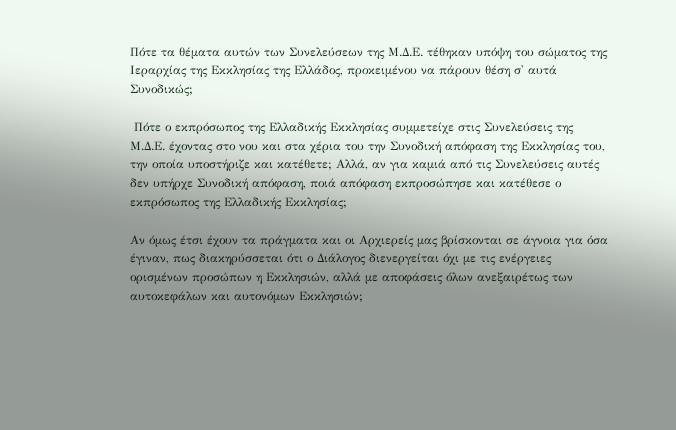Πότε τα θέματα αυτών των Συνελεύσεων της Μ.Δ.Ε. τέθηκαν υπόψη του σώματος της Ιεραρχίας της Εκκλησίας της Ελλάδος, προκειμένου να πάρουν θέση σ' αυτά Συνοδικώς;

 Πότε ο εκπρόσωπος της Ελλαδικής Εκκλησίας συμμετείχε στις Συνελεύσεις της Μ.Δ.Ε. έχοντας στο νου και στα χέρια του την Συνοδική απόφαση της Εκκλησίας του, την οποία υποστήριζε και κατέθετε; Αλλά, αν για καμιά από τις Συνελεύσεις αυτές δεν υπήρχε Συνοδική απόφαση, ποιά απόφαση εκπροσώπησε και κατέθεσε ο εκπρόσωπος της Ελλαδικής Εκκλησίας;

Αν όμως έτσι έχουν τα πράγματα και οι Αρχιερείς μας βρίσκονται σε άγνοια για όσα έγιναν, πως διακηρύσσεται ότι ο Διάλογος διενεργείται όχι με τις ενέργειες ορισμένων προσώπων η Εκκλησιών, αλλά με αποφάσεις όλων ανεξαιρέτως των αυτοκεφάλων και αυτονόμων Εκκλησιών;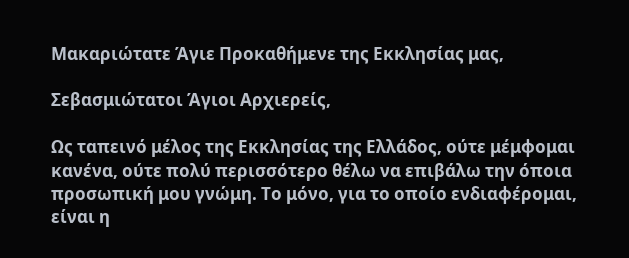Μακαριώτατε Άγιε Προκαθήμενε της Εκκλησίας μας,

Σεβασμιώτατοι Άγιοι Αρχιερείς,

Ως ταπεινό μέλος της Εκκλησίας της Ελλάδος, ούτε μέμφομαι κανένα, ούτε πολύ περισσότερο θέλω να επιβάλω την όποια προσωπική μου γνώμη. Το μόνο, για το οποίο ενδιαφέρομαι, είναι η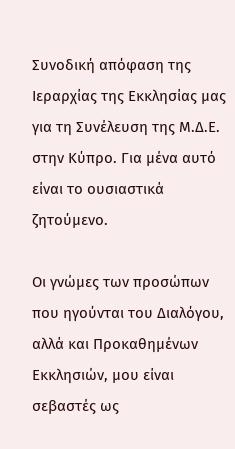Συνοδική απόφαση της Ιεραρχίας της Εκκλησίας μας για τη Συνέλευση της Μ.Δ.Ε. στην Κύπρο. Για μένα αυτό είναι το ουσιαστικά ζητούμενο.

Οι γνώμες των προσώπων που ηγούνται του Διαλόγου, αλλά και Προκαθημένων Εκκλησιών, μου είναι σεβαστές ως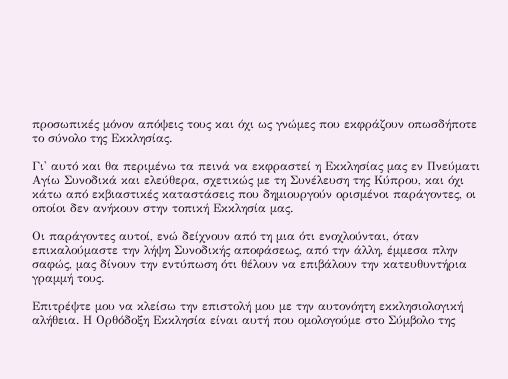προσωπικές μόνον απόψεις τους και όχι ως γνώμες που εκφράζουν οπωσδήποτε το σύνολο της Εκκλησίας.

Γι' αυτό και θα περιμένω τα πεινά να εκφραστεί η Εκκλησίας μας εν Πνεύματι Αγίω Συνοδικά και ελεύθερα, σχετικώς με τη Συνέλευση της Κύπρου, και όχι κάτω από εκβιαστικές καταστάσεις που δημιουργούν ορισμένοι παράγοντες, οι οποίοι δεν ανήκουν στην τοπική Εκκλησία μας.

Οι παράγοντες αυτοί, ενώ δείχνουν από τη μια ότι ενοχλούνται, όταν επικαλούμαστε την λήψη Συνοδικής αποφάσεως, από την άλλη, έμμεσα πλην σαφώς, μας δίνουν την εντύπωση ότι θέλουν να επιβάλουν την κατευθυντήρια γραμμή τους.

Επιτρέψτε μου να κλείσω την επιστολή μου με την αυτονόητη εκκλησιολογική αλήθεια. Η Ορθόδοξη Εκκλησία είναι αυτή που ομολογούμε στο Σύμβολο της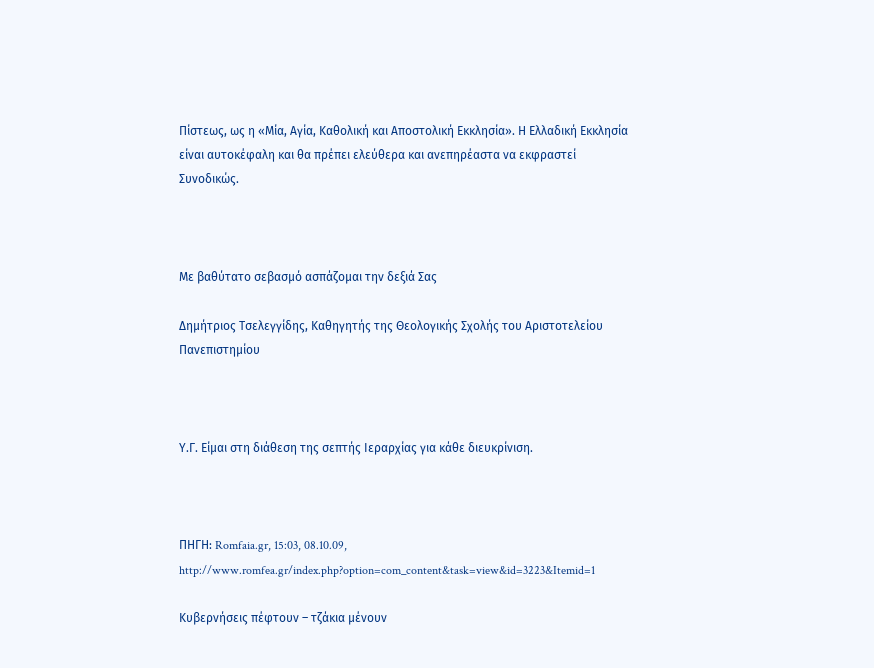Πίστεως, ως η «Μία, Αγία, Καθολική και Αποστολική Εκκλησία». Η Ελλαδική Εκκλησία είναι αυτοκέφαλη και θα πρέπει ελεύθερα και ανεπηρέαστα να εκφραστεί Συνοδικώς.



Με βαθύτατο σεβασμό ασπάζομαι την δεξιά Σας

Δημήτριος Τσελεγγίδης, Καθηγητής της Θεολογικής Σχολής του Αριστοτελείου Πανεπιστημίου



Υ.Γ. Είμαι στη διάθεση της σεπτής Ιεραρχίας για κάθε διευκρίνιση.



ΠΗΓΗ: Romfaia.gr, 15:03, 08.10.09,  http://www.romfea.gr/index.php?option=com_content&task=view&id=3223&Itemid=1

Κυβερνήσεις πέφτουν – τζάκια μένουν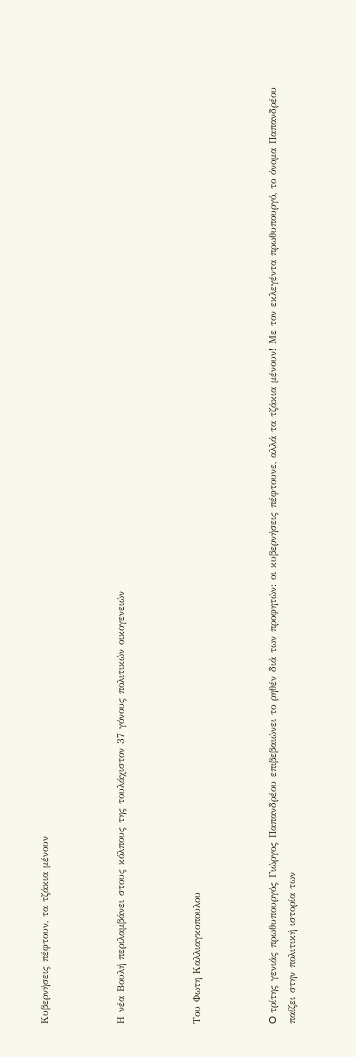Κυβερνήσεις πέφτουν, τα τζάκια μένουν



Η νέα Βουλή περιλαμβάνει στους κόλπους της τουλάχιστον 37 γόνους πολιτικών οικογενειών



Του Φωτη Kαλλιαγκοπουλου



O τρίτης γενιάς πρωθυπουργός Γιώργος Παπανδρέου επιβεβαιώνει το ρηθέν διά των προφητών: οι κυβερνήσεις πέφτουνε, αλλά τα τζάκια μένουν! Με τον εκλεγέντα πρωθυπουργό, το όνομα Παπανδρέου παίζει στην πολιτική ιστορία των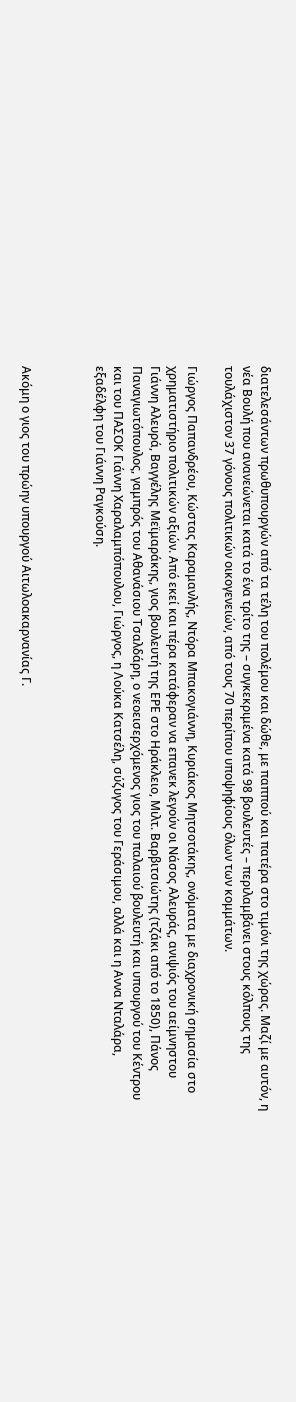διατελεσάντων πρωθυπουργών από τα τέλη του πολέμου και δώθε, με παππού και πατέρα στο τιμόνι της χώρας. Μαζί με αυτόν, η νέα Βουλή που ανανεώνεται κατά το ένα τρίτο της – συγκεκριμένα κατά 98 βουλευτές – περιλαμβάνει στους κόλπους της τουλάχιστον 37 γόνους πολιτικών οικογενειών, από τους 70 περίπου υποψηφίους όλων των κομμάτων.

Γιώργος Παπανδρέου, Κώστας Καραμανλής, Ντόρα Μπακογιάννη, Κυριάκος Μητσοτάκης, ονόματα με διαχρονική σημασία στο χρηματιστήριο πολιτικών αξιών. Από εκεί και πέρα κατάφεραν να επανεκ λεγούν οι Νάσος Αλευράς, ανιψιός του αείμνηστου Γιάννη Αλευρά, Βαγγέλης Μεϊμαράκης, γιος βουλευτή της ΕΡΕ στο Ηράκλειο, Μιλτ. Βαρβιτσιώτης (τζάκι από το 1850), Πάνος Παναγιωτόπουλος, γαμπρός του Αθανάσιου Τσαλδάρη, ο νεοεισερχόμενος γιος του παλαιού βουλευτή και υπουργού του Κέντρου και του ΠΑΣΟΚ Γιάννη Χαραλαμπόπουλου, Γιώργος, η Λούκα Κατσέλη, σύζυγος του Γεράσιμου, αλλά και η Αννα Νταλάρα, εξαδέλφη του Γιάννη Ραγκούση.



Ακόμη ο γιος του πρώην υπουργού Αιτωλοακαρνανίας Γ.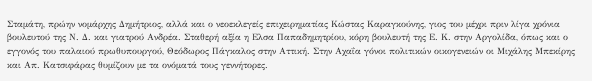Σταμάτη, πρώην νομάρχης Δημήτριος, αλλά και ο νεοεκλεγείς επιχειρηματίας Κώστας Καραγκούνης, γιος του μέχρι πριν λίγα χρόνια βουλευτού της Ν. Δ. και γιατρού Ανδρέα. Σταθερή αξία η Ελσα Παπαδημητρίου, κόρη βουλευτή της Ε. Κ. στην Αργολίδα, όπως και ο εγγονός του παλαιού πρωθυπουργού, Θεόδωρος Πάγκαλος στην Αττική. Στην Αχαΐα γόνοι πολιτικών οικογενειών οι Μιχάλης Μπεκίρης και Απ. Κατσιφάρας θυμίζουν με τα ονόματά τους γεννήτορες.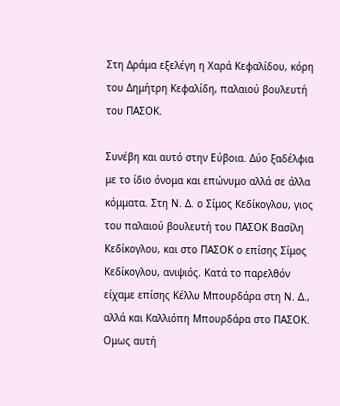Στη Δράμα εξελέγη η Χαρά Κεφαλίδου, κόρη του Δημήτρη Κεφαλίδη, παλαιού βουλευτή του ΠΑΣΟΚ.

Συνέβη και αυτό στην Εύβοια. Δύο ξαδέλφια με το ίδιο όνομα και επώνυμο αλλά σε άλλα κόμματα. Στη Ν. Δ. ο Σίμος Κεδίκογλου, γιος του παλαιού βουλευτή του ΠΑΣΟΚ Βασίλη Κεδίκογλου, και στο ΠΑΣΟΚ ο επίσης Σίμος Κεδίκογλου, ανιψιός. Κατά το παρελθόν είχαμε επίσης Κέλλυ Μπουρδάρα στη Ν. Δ., αλλά και Καλλιόπη Μπουρδάρα στο ΠΑΣΟΚ. Ομως αυτή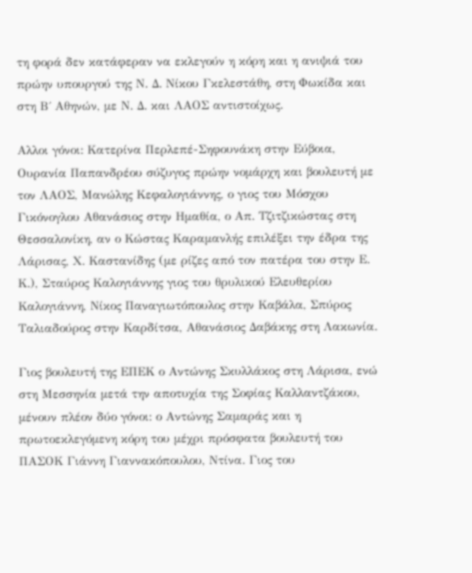τη φορά δεν κατάφεραν να εκλεγούν η κόρη και η ανιψιά του πρώην υπουργού της Ν. Δ. Νίκου Γκελεστάθη, στη Φωκίδα και στη Β΄ Αθηνών, με Ν. Δ. και ΛΑΟΣ αντιστοίχως.

Αλλοι γόνοι: Κατερίνα Περλεπέ-Σηφουνάκη στην Εύβοια, Ουρανία Παπανδρέου σύζυγος πρώην νομάρχη και βουλευτή με τον ΛΑΟΣ, Μανώλης Κεφαλογιάννης, ο γιος του Μόσχου Γικόνογλου Αθανάσιος στην Ημαθία, ο Απ. Τζιτζικώστας στη Θεσσαλονίκη, αν ο Κώστας Καραμανλής επιλέξει την έδρα της Λάρισας, Χ. Καστανίδης (με ρίζες από τον πατέρα του στην Ε. Κ.), Σταύρος Καλογιάννης γιος του θρυλικού Ελευθερίου Καλογιάννη, Νίκος Παναγιωτόπουλος στην Καβάλα, Σπύρος Ταλιαδούρος στην Καρδίτσα, Αθανάσιος Δαβάκης στη Λακωνία.

Γιος βουλευτή της ΕΠΕΚ ο Αντώνης Σκυλλάκος στη Λάρισα, ενώ στη Μεσσηνία μετά την αποτυχία της Σοφίας Καλλαντζάκου, μένουν πλέον δύο γόνοι: ο Αντώνης Σαμαράς και η πρωτοεκλεγόμενη κόρη του μέχρι πρόσφατα βουλευτή του ΠΑΣΟΚ Γιάννη Γιαννακόπουλου, Ντίνα. Γιος του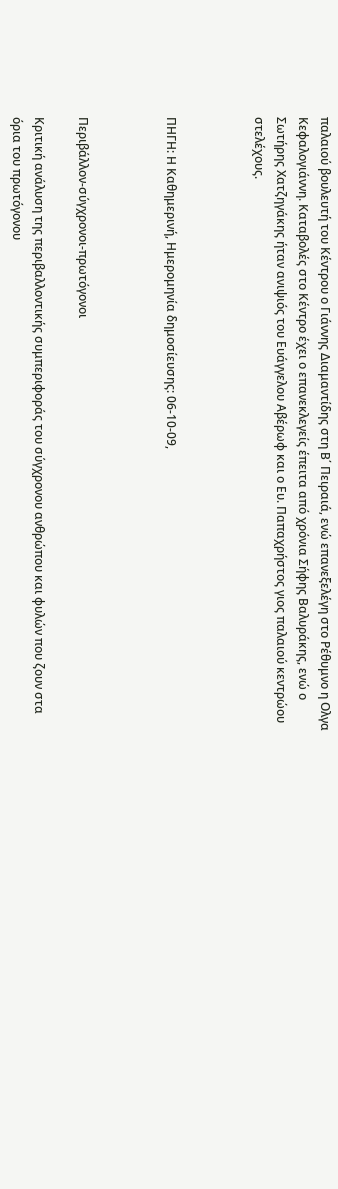παλαιού βουλευτή του Κέντρου ο Γιάννης Διαμαντίδης στη Β΄ Πειραιά, ενώ επανεξελέγη στο Ρέθυμνο η Ολγα Κεφαλογιάννη. Καταβολές στο Κέντρο έχει ο επανεκλεγείς έπειτα από χρόνια Σήφης Βαλυράκης, ενώ ο Σωτήρης Χατζηγάκης ήταν ανιψιός του Ευάγγελου Αβέρωφ και ο Ευ. Παπαχρήστος γιος παλαιού κεντρώου στελέχους.



ΠΗΓΗ: Η Καθημερινή, Hμερομηνία δημοσίευσης: 06-10-09,



Περιβάλλον-σύγχρονοι-πρωτόγονοι

Κριτική ανάλυση της περιβαλλοντικής συμπεριφοράς του σύγχρονου ανθρώπου και φυλών που ζουν στα όρια του πρωτόγονου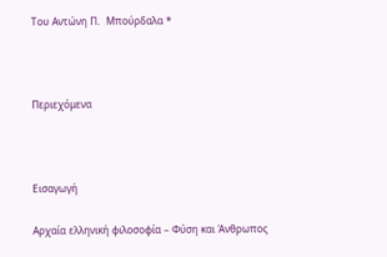Του Αντώνη Π.  Μπούρδαλα *



Περιεχόμενα



Εισαγωγή

Αρχαία ελληνική φιλοσοφία – Φύση και Άνθρωπος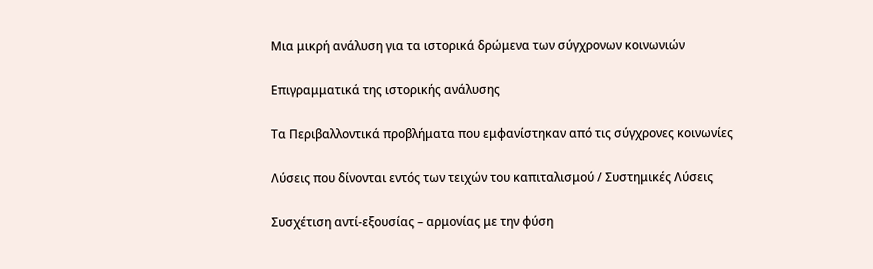Μια μικρή ανάλυση για τα ιστορικά δρώμενα των σύγχρονων κοινωνιών

Επιγραμματικά της ιστορικής ανάλυσης

Τα Περιβαλλοντικά προβλήματα που εμφανίστηκαν από τις σύγχρονες κοινωνίες

Λύσεις που δίνονται εντός των τειχών του καπιταλισμού / Συστημικές Λύσεις

Συσχέτιση αντί-εξουσίας – αρμονίας με την φύση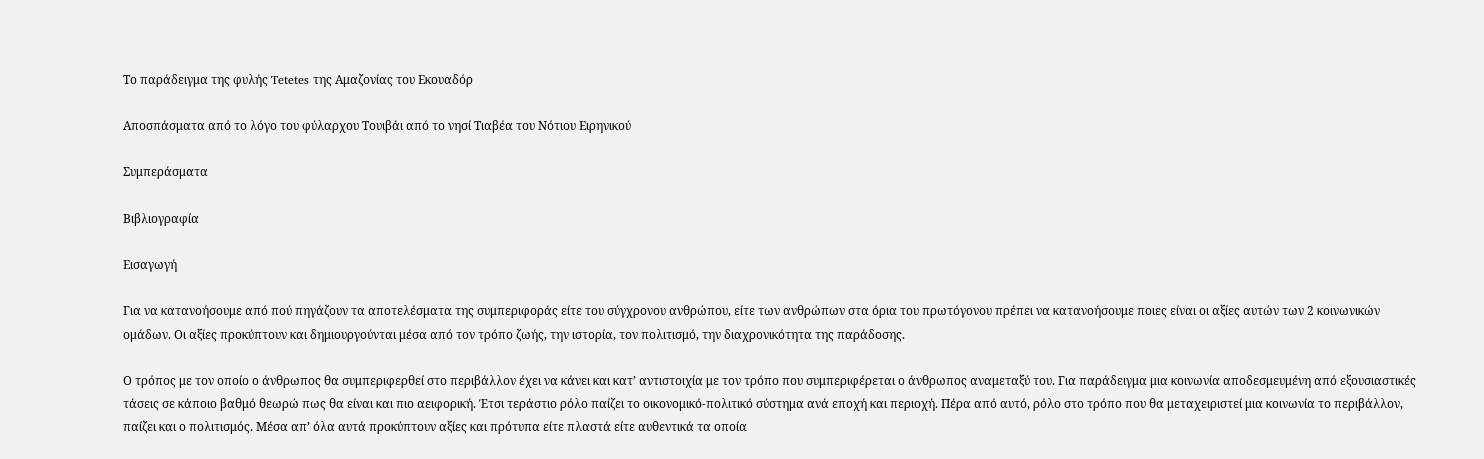Το παράδειγμα της φυλής Tetetes της Αμαζονίας του Εκουαδόρ

Αποσπάσματα από το λόγο του φύλαρχου Τουιβάι από το νησί Τιαβέα του Νότιου Ειρηνικού

Συμπεράσματα

Βιβλιογραφία

Εισαγωγή

Για να κατανοήσουμε από πού πηγάζουν τα αποτελέσματα της συμπεριφοράς είτε του σύγχρονου ανθρώπου, είτε των ανθρώπων στα όρια του πρωτόγονου πρέπει να κατανοήσουμε ποιες είναι οι αξίες αυτών των 2 κοινωνικών ομάδων. Οι αξίες προκύπτουν και δημιουργούνται μέσα από τον τρόπο ζωής, την ιστορία, τον πολιτισμό, την διαχρονικότητα της παράδοσης.

Ο τρόπος με τον οποίο ο άνθρωπος θα συμπεριφερθεί στο περιβάλλον έχει να κάνει και κατ’ αντιστοιχία με τον τρόπο που συμπεριφέρεται ο άνθρωπος αναμεταξύ του. Για παράδειγμα μια κοινωνία αποδεσμευμένη από εξουσιαστικές τάσεις σε κάποιο βαθμό θεωρώ πως θα είναι και πιο αειφορική. Έτσι τεράστιο ρόλο παίζει το οικονομικό-πολιτικό σύστημα ανά εποχή και περιοχή. Πέρα από αυτό, ρόλο στο τρόπο που θα μεταχειριστεί μια κοινωνία το περιβάλλον, παίζει και ο πολιτισμός. Μέσα απ’ όλα αυτά προκύπτουν αξίες και πρότυπα είτε πλαστά είτε αυθεντικά τα οποία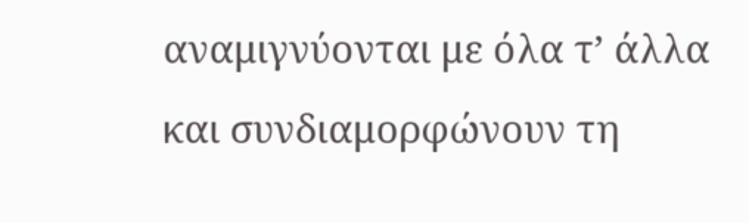αναμιγνύονται με όλα τ’ άλλα και συνδιαμορφώνουν τη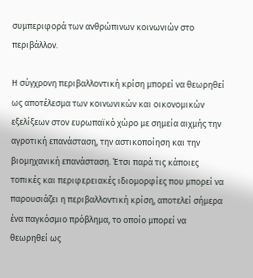συμπεριφορά των ανθρώπινων κοινωνιών στο περιβάλλον.

Η σύγχρονη περιβαλλοντική κρίση μπορεί να θεωρηθεί ως αποτέλεσμα των κοινωνικών και οικονομικών εξελίξεων στον ευρωπαϊκό χώρο με σημεία αιχμής την αγροτική επανάσταση, την αστικοποίηση και την βιομηχανική επανάσταση. Έτσι παρά τις κάποιες τοπικές και περιφερειακές ιδιομορφίες που μπορεί να παρουσιάζει η περιβαλλοντική κρίση, αποτελεί σήμερα ένα παγκόσμιο πρόβλημα, το οποίο μπορεί να θεωρηθεί ως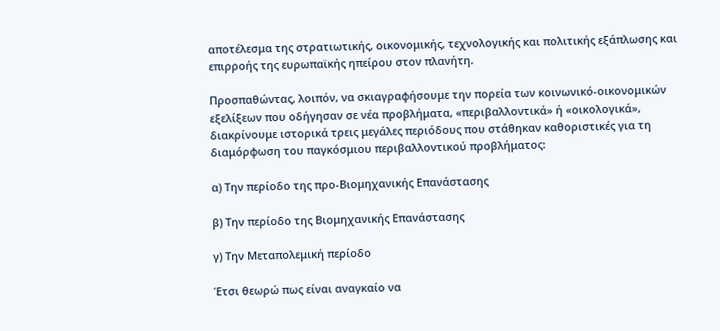αποτέλεσμα της στρατιωτικής, οικονομικής, τεχνολογικής και πολιτικής εξάπλωσης και επιρροής της ευρωπαϊκής ηπείρου στον πλανήτη.

Προσπαθώντας, λοιπόν, να σκιαγραφήσουμε την πορεία των κοινωνικό-οικονομικών εξελίξεων που οδήγησαν σε νέα προβλήματα, «περιβαλλοντικά» ή «οικολογικά», διακρίνουμε ιστορικά τρεις μεγάλες περιόδους που στάθηκαν καθοριστικές για τη διαμόρφωση του παγκόσμιου περιβαλλοντικού προβλήματος:

α) Την περίοδο της προ-Βιομηχανικής Επανάστασης

β) Την περίοδο της Βιομηχανικής Επανάστασης

γ) Την Μεταπολεμική περίοδο

Έτσι θεωρώ πως είναι αναγκαίο να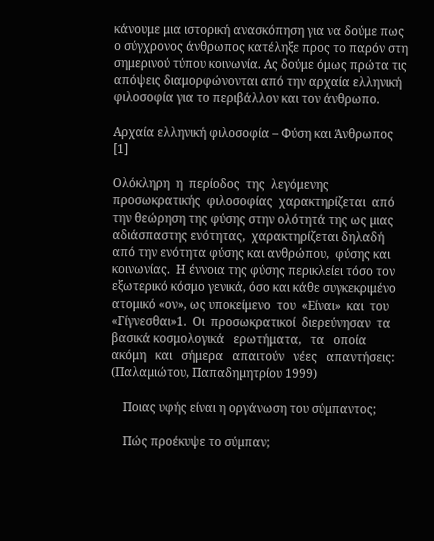κάνουμε μια ιστορική ανασκόπηση για να δούμε πως ο σύγχρονος άνθρωπος κατέληξε προς το παρόν στη σημερινού τύπου κοινωνία. Ας δούμε όμως πρώτα τις απόψεις διαμορφώνονται από την αρχαία ελληνική φιλοσοφία για το περιβάλλον και τον άνθρωπο.

Αρχαία ελληνική φιλοσοφία – Φύση και Άνθρωπος [1]

Ολόκληρη  η  περίοδος  της  λεγόμενης  προσωκρατικής  φιλοσοφίας  χαρακτηρίζεται  από  την θεώρηση της φύσης στην ολότητά της ως µιας αδιάσπαστης ενότητας,  χαρακτηρίζεται δηλαδή από την ενότητα φύσης και ανθρώπου,  φύσης και κοινωνίας.  Η έννοια της φύσης περικλείει τόσο τον εξωτερικό κόσμο γενικά, όσο και κάθε συγκεκριμένο ατομικό «ον», ως υποκείμενο  του  «Είναι»  και  του  «Γίγνεσθαι»1.  Οι  προσωκρατικοί  διερεύνησαν  τα  βασικά κοσμολογικά   ερωτήματα,   τα   οποία   ακόμη   και   σήμερα   απαιτούν   νέες   απαντήσεις: (Παλαµιώτου, Παπαδηµητρίου 1999)

    Ποιας υφής είναι η οργάνωση του σύµπαντος;

    Πώς προέκυψε το σύµπαν;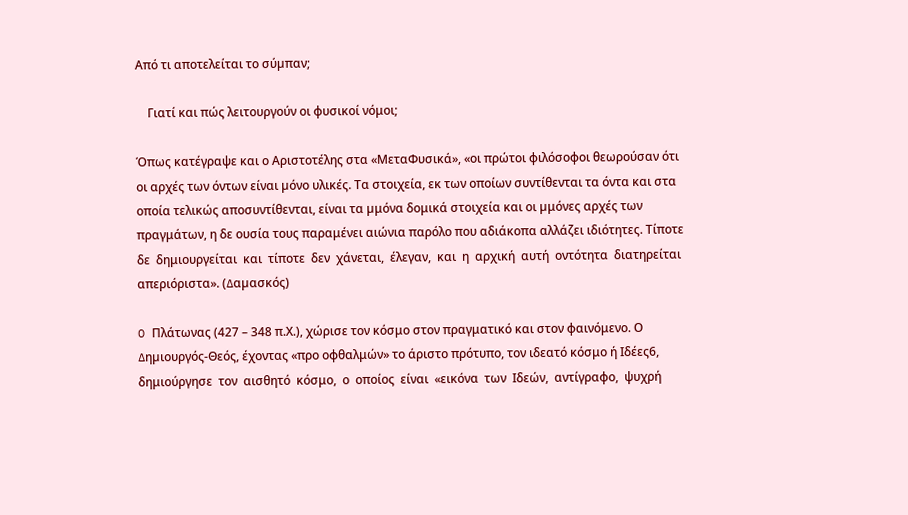Από τι αποτελείται το σύµπαν;

    Γιατί και πώς λειτουργούν οι φυσικοί νόμοι;

Όπως κατέγραψε και ο Αριστοτέλης στα «ΜεταΦυσικά», «οι πρώτοι φιλόσοφοι θεωρούσαν ότι οι αρχές των όντων είναι µόνο υλικές. Τα στοιχεία, εκ των οποίων συντίθενται τα όντα και στα οποία τελικώς αποσυντίθενται, είναι τα µμόνα δομικά στοιχεία και οι µμόνες αρχές των πραγμάτων, η δε ουσία τους παραμένει αιώνια παρόλο που αδιάκοπα αλλάζει ιδιότητες. Τίποτε δε  δημιουργείται  και  τίποτε  δεν  χάνεται,  έλεγαν,  και  η  αρχική  αυτή  οντότητα  διατηρείται απεριόριστα». (∆αµασκός)

O Πλάτωνας (427 – 348 π.Χ.), χώρισε τον κόσμο στον πραγματικό και στον φαινόμενο. Ο ∆ηµιουργός-Θεός, έχοντας «προ οφθαλμών» το άριστο πρότυπο, τον ιδεατό κόσμο ή Ιδέες6, δημιούργησε  τον  αισθητό  κόσμο,  ο  οποίος  είναι  «εικόνα  των  Ιδεών,  αντίγραφο,  ψυχρή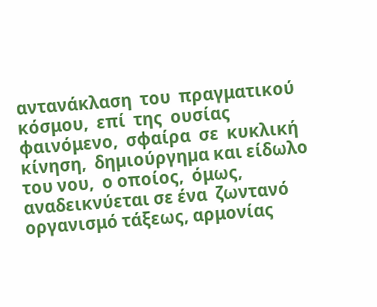αντανάκλαση  του  πραγματικού  κόσμου,  επί  της  ουσίας  φαινόμενο,  σφαίρα  σε  κυκλική κίνηση,  δηµιούργηµα και είδωλο  του νου,  ο οποίος,  όμως,  αναδεικνύεται σε ένα  ζωντανό οργανισμό τάξεως, αρμονίας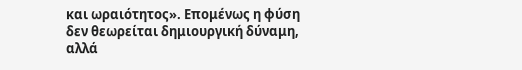και ωραιότητος». Επομένως η φύση δεν θεωρείται δημιουργική δύναμη,  αλλά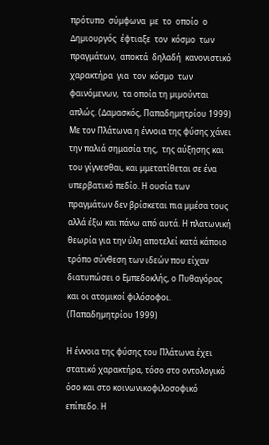πρότυπο  σύμφωνα  µε  το  οποίο  ο  ∆ηµιουργός  έφτιαξε  τον  κόσμο  των πραγμάτων,  αποκτά  δηλαδή  κανονιστικό  χαρακτήρα  για  τον  κόσμο  των  φαινόμενων,  τα οποία τη µιµούνται απλώς. (∆αµασκός, Παπαδηµητρίου 1999) Με τον Πλάτωνα η έννοια της φύσης χάνει την παλιά σημασία της,  της αύξησης και του γίγνεσθαι, και µμετατίθεται σε ένα υπερβατικό πεδίο. Η ουσία των πραγμάτων δεν βρίσκεται πια µμέσα τους αλλά έξω και πάνω από αυτά. Η πλατωνική θεωρία για την ύλη αποτελεί κατά κάποιο τρόπο σύνθεση των ιδεών που είχαν διατυπώσει ο Εµπεδοκλής, ο Πυθαγόρας και οι ατομικοί φιλόσοφοι. (Παπαδηµητρίου 1999)

Η έννοια της φύσης του Πλάτωνα έχει στατικό χαρακτήρα, τόσο στο οντολογικό όσο και στο κοινωνικοφιλοσοφικό επίπεδο. Η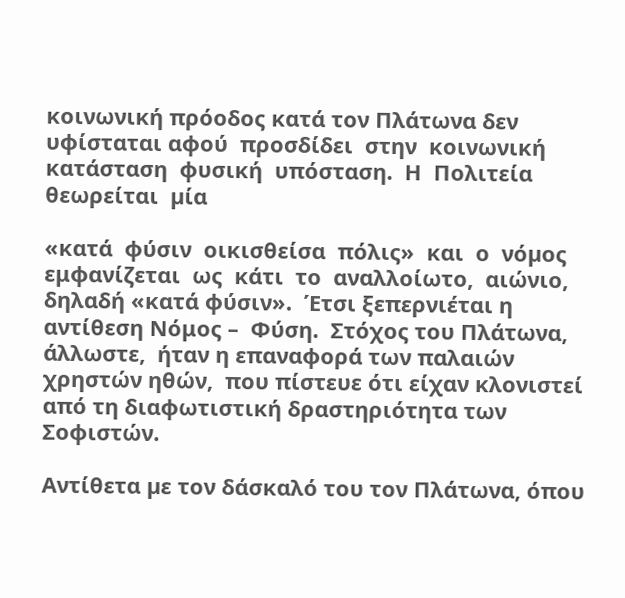κοινωνική πρόοδος κατά τον Πλάτωνα δεν υφίσταται αφού  προσδίδει  στην  κοινωνική  κατάσταση  φυσική  υπόσταση.  Η  Πολιτεία  θεωρείται  µία

«κατά  φύσιν  οικισθείσα  πόλις»  και  ο  νόµος  εμφανίζεται  ως  κάτι  το  αναλλοίωτο,  αιώνιο, δηλαδή «κατά φύσιν».  Έτσι ξεπερνιέται η αντίθεση Νόμος –  Φύση.  Στόχος του Πλάτωνα, άλλωστε,  ήταν η επαναφορά των παλαιών χρηστών ηθών,  που πίστευε ότι είχαν κλονιστεί από τη διαφωτιστική δραστηριότητα των Σοφιστών.

Αντίθετα µε τον δάσκαλό του τον Πλάτωνα, όπου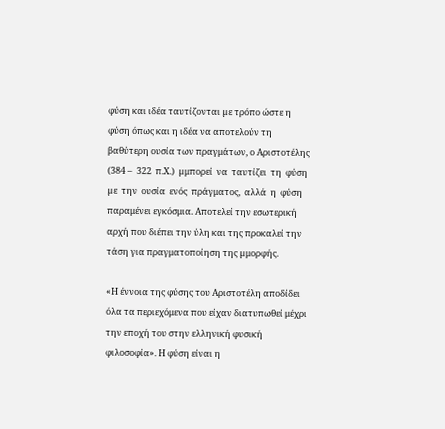φύση και ιδέα ταυτίζονται µε τρόπο ώστε η φύση όπως και η ιδέα να αποτελούν τη βαθύτερη ουσία των πραγμάτων, ο Αριστοτέλης (384 –  322  π.Χ.)  µμπορεί  να  ταυτίζει  τη  φύση  µε  την  ουσία  ενός  πράγματος,  αλλά  η  φύση παραμένει εγκόσμια. Αποτελεί την εσωτερική αρχή που διέπει την ύλη και της προκαλεί την τάση για πραγματοποίηση της µμορφής.

«Η έννοια της φύσης του Αριστοτέλη αποδίδει όλα τα περιεχόμενα που είχαν διατυπωθεί μέχρι την εποχή του στην ελληνική φυσική φιλοσοφία». Η φύση είναι η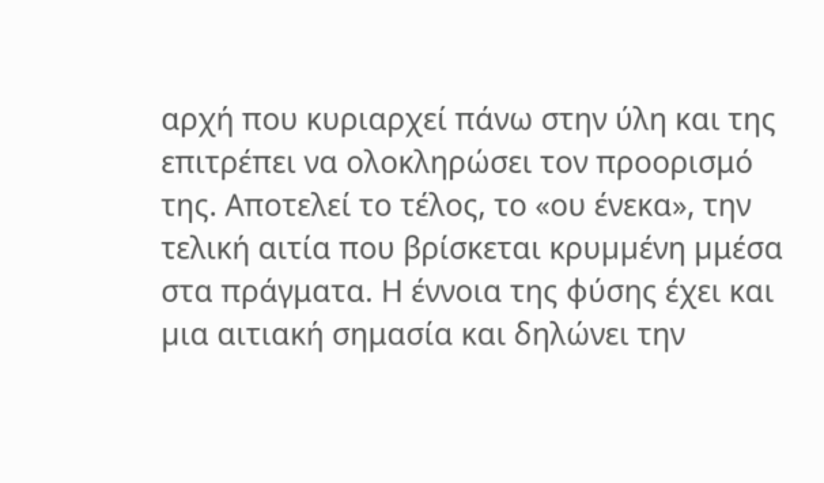αρχή που κυριαρχεί πάνω στην ύλη και της επιτρέπει να ολοκληρώσει τον προορισμό της. Αποτελεί το τέλος, το «ου ένεκα», την τελική αιτία που βρίσκεται κρυµµένη µμέσα στα πράγματα. Η έννοια της φύσης έχει και µια αιτιακή σημασία και δηλώνει την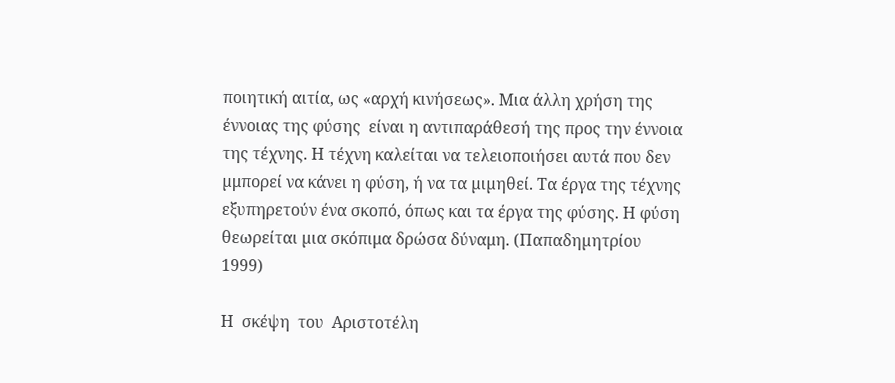ποιητική αιτία, ως «αρχή κινήσεως». Μια άλλη χρήση της έννοιας της φύσης  είναι η αντιπαράθεσή της προς την έννοια της τέχνης. Η τέχνη καλείται να τελειοποιήσει αυτά που δεν µμπορεί να κάνει η φύση, ή να τα µιµηθεί. Τα έργα της τέχνης εξυπηρετούν ένα σκοπό, όπως και τα έργα της φύσης. Η φύση θεωρείται µια σκόπιμα δρώσα δύναμη. (Παπαδηµητρίου 1999)

Η  σκέψη  του  Αριστοτέλη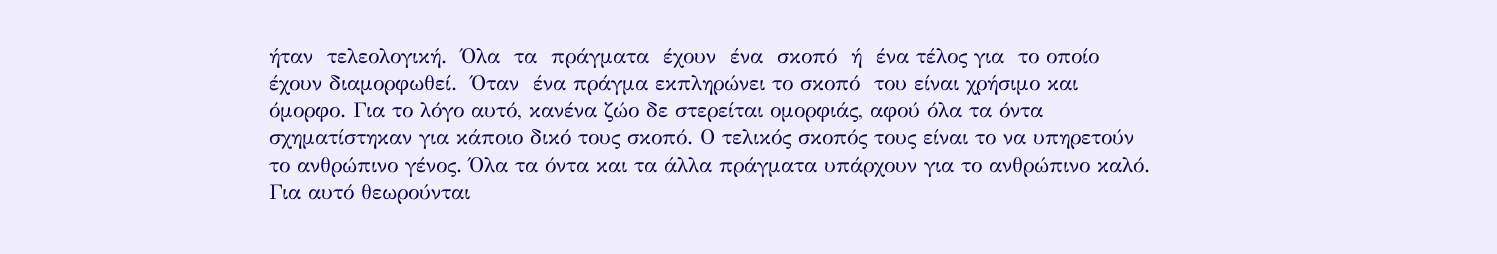ήταν  τελεολογική.  Όλα  τα  πράγματα  έχουν  ένα  σκοπό  ή  ένα τέλος για  το οποίο  έχουν διαμορφωθεί.  Όταν  ένα πράγμα εκπληρώνει το σκοπό  του είναι χρήσιμο και όμορφο. Για το λόγο αυτό, κανένα ζώο δε στερείται ομορφιάς, αφού όλα τα όντα σχηματίστηκαν για κάποιο δικό τους σκοπό. Ο τελικός σκοπός τους είναι το να υπηρετούν το ανθρώπινο γένος. Όλα τα όντα και τα άλλα πράγματα υπάρχουν για το ανθρώπινο καλό. Για αυτό θεωρούνται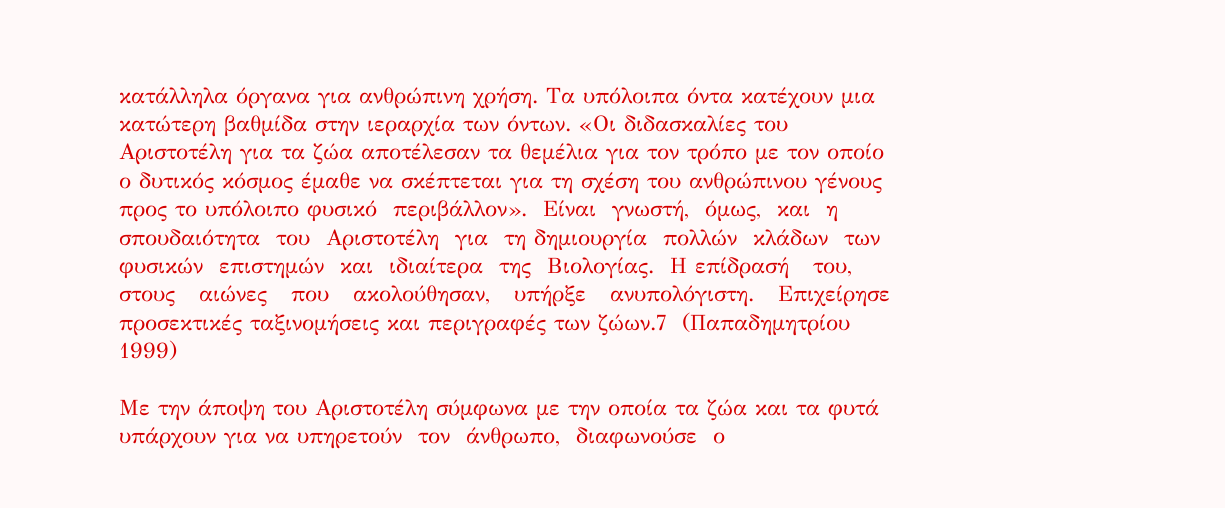κατάλληλα όργανα για ανθρώπινη χρήση. Τα υπόλοιπα όντα κατέχουν µια κατώτερη βαθμίδα στην ιεραρχία των όντων. «Οι διδασκαλίες του Αριστοτέλη για τα ζώα αποτέλεσαν τα θεμέλια για τον τρόπο µε τον οποίο ο δυτικός κόσμος έμαθε να σκέπτεται για τη σχέση του ανθρώπινου γένους προς το υπόλοιπο φυσικό  περιβάλλον».  Είναι  γνωστή,  όμως,  και  η  σπουδαιότητα  του  Αριστοτέλη  για  τη δημιουργία  πολλών  κλάδων  των  φυσικών  επιστημών  και  ιδιαίτερα  της  Βιολογίας.  Η επίδρασή   του,   στους   αιώνες   που   ακολούθησαν,   υπήρξε   ανυπολόγιστη.   Επιχείρησε προσεκτικές ταξινομήσεις και περιγραφές των ζώων.7  (Παπαδηµητρίου 1999)

Με την άποψη του Αριστοτέλη σύμφωνα µε την οποία τα ζώα και τα φυτά υπάρχουν για να υπηρετούν  τον  άνθρωπο,  διαφωνούσε  ο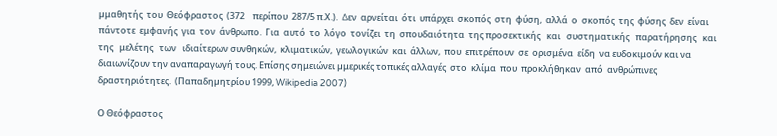µμαθητής  του  Θεόφραστος  (372    περίπου  287/5 π.Χ.).  ∆εν  αρνείται  ότι  υπάρχει  σκοπός  στη  φύση,  αλλά  ο  σκοπός  της  φύσης  δεν  είναι πάντοτε  εμφανής  για  τον  άνθρωπο.  Για  αυτό  το  λόγο  τονίζει  τη  σπουδαιότητα  της προσεκτικής   και   συστηματικής   παρατήρησης   και   της   μελέτης   των   ιδιαίτερων συνθηκών,  κλιματικών,  γεωλογικών  και  άλλων,  που  επιτρέπουν  σε  ορισμένα  είδη  να ευδοκιμούν και να διαιωνίζουν την αναπαραγωγή τους. Επίσης σημειώνει µμερικές τοπικές αλλαγές  στο  κλίμα  που  προκλήθηκαν  από  ανθρώπινες  δραστηριότητες.  (Παπαδηµητρίου 1999, Wikipedia 2007)

Ο Θεόφραστος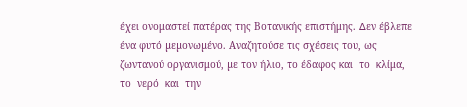έχει ονομαστεί πατέρας της Βοτανικής επιστήμης. ∆εν έβλεπε ένα φυτό µεµονωµένο. Αναζητούσε τις σχέσεις του, ως ζωντανού οργανισμού, µε τον ήλιο, το έδαφος και  το  κλίμα,  το  νερό  και  την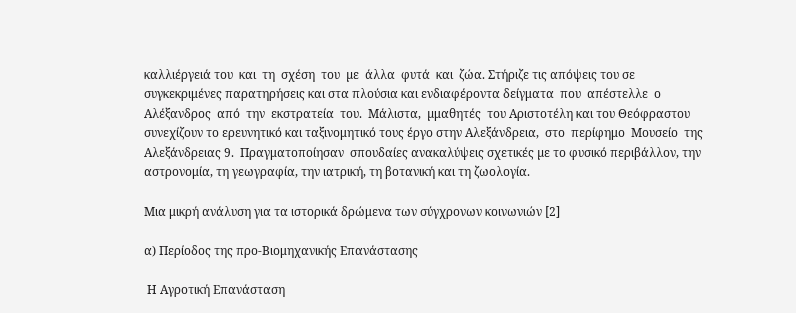καλλιέργειά του  και  τη  σχέση  του  µε  άλλα  φυτά  και  ζώα. Στήριζε τις απόψεις του σε συγκεκριμένες παρατηρήσεις και στα πλούσια και ενδιαφέροντα δείγματα  που  απέστελλε  ο  Αλέξανδρος  από  την  εκστρατεία  του.  Μάλιστα,  µμαθητές  του Αριστοτέλη και του Θεόφραστου συνεχίζουν το ερευνητικό και ταξινομητικό τους έργο στην Αλεξάνδρεια,  στο  περίφημο  Μουσείο  της  Αλεξάνδρειας 9.  Πραγματοποίησαν  σπουδαίες ανακαλύψεις σχετικές µε το φυσικό περιβάλλον, την αστρονομία, τη γεωγραφία, την ιατρική, τη βοτανική και τη ζωολογία.

Μια μικρή ανάλυση για τα ιστορικά δρώμενα των σύγχρονων κοινωνιών [2]

α) Περίοδος της προ-Βιομηχανικής Επανάστασης

 Η Αγροτική Επανάσταση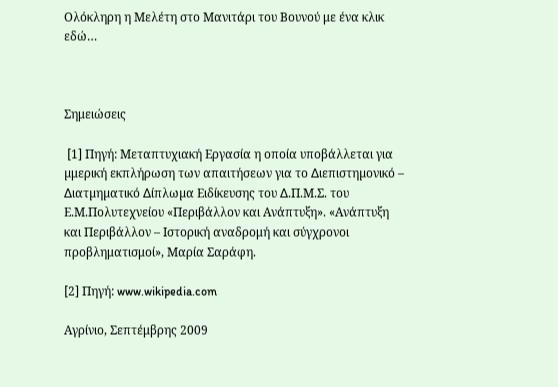Ολόκληρη η Μελέτη στο Μανιτάρι του Βουνού με ένα κλικ εδώ…



Σημειώσεις

 [1] Πηγή: Μεταπτυχιακή Εργασία η οποία υποβάλλεται για µμερική εκπλήρωση των απαιτήσεων για το ∆ιεπιστηµονικό – ∆ιατµηµατικό ∆ίπλωµα Ειδίκευσης του ∆.Π.Μ.Σ. του Ε.Μ.Πολυτεχνείου «Περιβάλλον και Ανάπτυξη». «Ανάπτυξη και Περιβάλλον – Ιστορική αναδρομή και σύγχρονοι προβληματισμοί», Μαρία Σαράφη.

[2] Πηγή: www.wikipedia.com

Αγρίνιο, Σεπτέμβρης 2009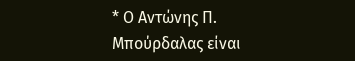* Ο Αντώνης Π. Μπούρδαλας είναι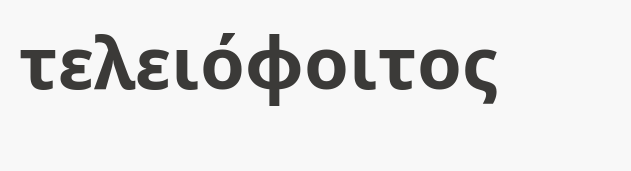τελειόφοιτος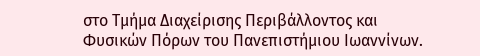στο Τμήμα Διαχείρισης Περιβάλλοντος και Φυσικών Πόρων του Πανεπιστήμιου Ιωαννίνων.